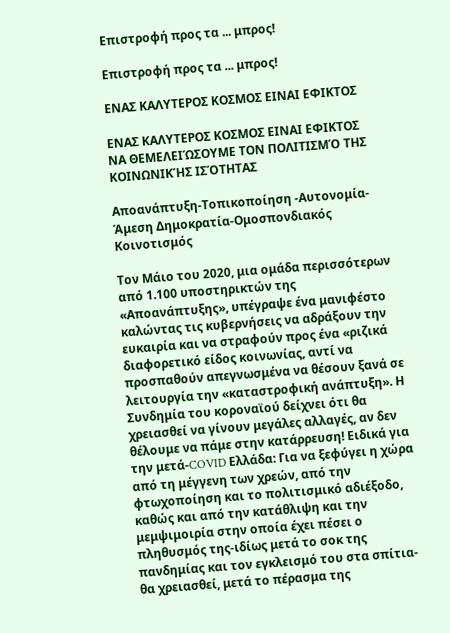Επιστροφή προς τα ... μπρος!

Επιστροφή προς τα ... μπρος!

ΕΝΑΣ ΚΑΛΥΤΕΡΟΣ ΚΟΣΜΟΣ ΕΙΝΑΙ ΕΦΙΚΤΟΣ

ΕΝΑΣ ΚΑΛΥΤΕΡΟΣ ΚΟΣΜΟΣ ΕΙΝΑΙ ΕΦΙΚΤΟΣ
ΝΑ ΘΕΜΕΛΕΙΏΣΟΥΜΕ ΤΟΝ ΠΟΛΙΤΙΣΜΌ ΤΗΣ ΚΟΙΝΩΝΙΚΉΣ ΙΣΌΤΗΤΑΣ

Αποανάπτυξη-Τοπικοποίηση -Αυτονομία- Άμεση Δημοκρατία-Ομοσπονδιακός Κοινοτισμός

Τον Μάιο του 2020, μια ομάδα περισσότερων από 1.100 υποστηρικτών της «Αποανάπτυξης», υπέγραψε ένα μανιφέστο καλώντας τις κυβερνήσεις να αδράξουν την ευκαιρία και να στραφούν προς ένα «ριζικά διαφορετικό είδος κοινωνίας, αντί να προσπαθούν απεγνωσμένα να θέσουν ξανά σε λειτουργία την «καταστροφική ανάπτυξη». Η Συνδημία του κοροναϊού δείχνει ότι θα χρειασθεί να γίνουν μεγάλες αλλαγές, αν δεν θέλουμε να πάμε στην κατάρρευση! Ειδικά για την μετά-COVID Ελλάδα: Για να ξεφύγει η χώρα από τη μέγγενη των χρεών, από την φτωχοποίηση και το πολιτισμικό αδιέξοδο, καθώς και από την κατάθλιψη και την μεμψιμοιρία στην οποία έχει πέσει ο πληθυσμός της-ιδίως μετά το σοκ της πανδημίας και τον εγκλεισμό του στα σπίτια- θα χρειασθεί, μετά το πέρασμα της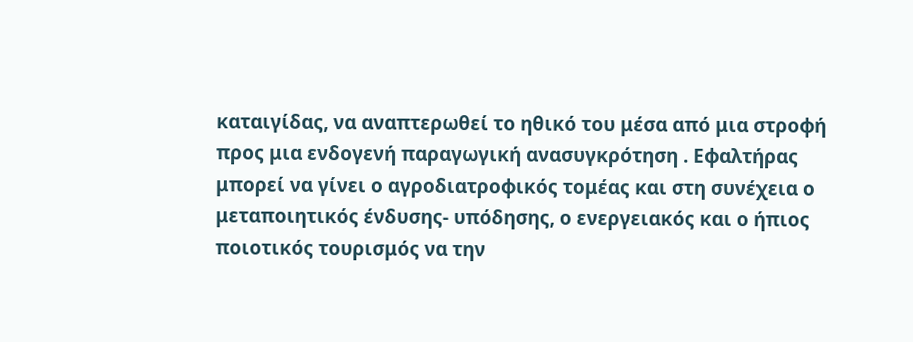καταιγίδας, να αναπτερωθεί το ηθικό του μέσα από μια στροφή προς μια ενδογενή παραγωγική ανασυγκρότηση . Εφαλτήρας μπορεί να γίνει ο αγροδιατροφικός τομέας και στη συνέχεια ο μεταποιητικός ένδυσης- υπόδησης, ο ενεργειακός και ο ήπιος ποιοτικός τουρισμός να την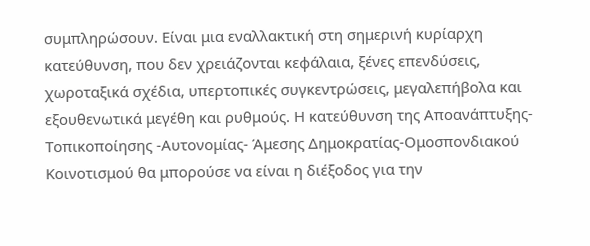συμπληρώσουν. Είναι μια εναλλακτική στη σημερινή κυρίαρχη κατεύθυνση, που δεν χρειάζονται κεφάλαια, ξένες επενδύσεις, χωροταξικά σχέδια, υπερτοπικές συγκεντρώσεις, μεγαλεπήβολα και εξουθενωτικά μεγέθη και ρυθμούς. Η κατεύθυνση της Αποανάπτυξης-Τοπικοποίησης -Αυτονομίας- Άμεσης Δημοκρατίας-Ομοσπονδιακού Κοινοτισμού θα μπορούσε να είναι η διέξοδος για την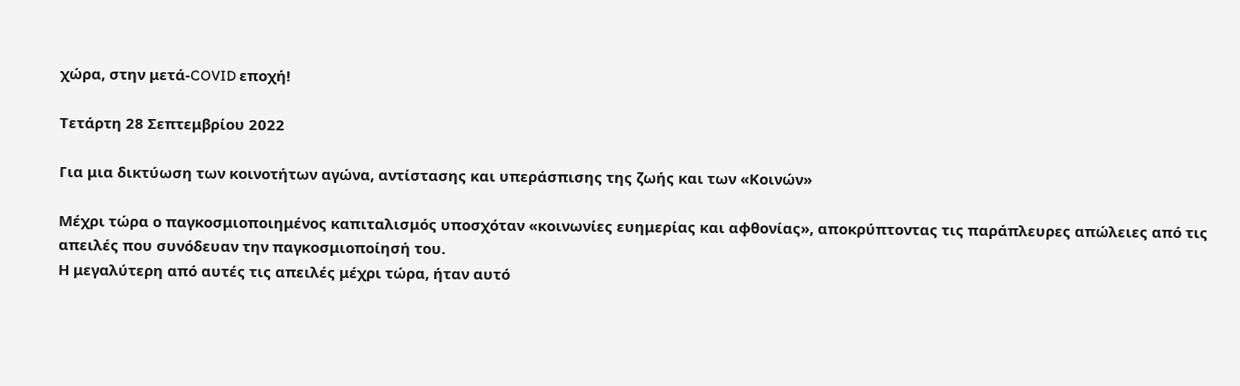χώρα, στην μετά-COVID εποχή!

Τετάρτη 28 Σεπτεμβρίου 2022

Για μια δικτύωση των κοινοτήτων αγώνα, αντίστασης και υπεράσπισης της ζωής και των «Κοινών»

Μέχρι τώρα ο παγκοσμιοποιημένος καπιταλισμός υποσχόταν «κοινωνίες ευημερίας και αφθονίας», αποκρύπτοντας τις παράπλευρες απώλειες από τις απειλές που συνόδευαν την παγκοσμιοποίησή του.
Η μεγαλύτερη από αυτές τις απειλές μέχρι τώρα, ήταν αυτό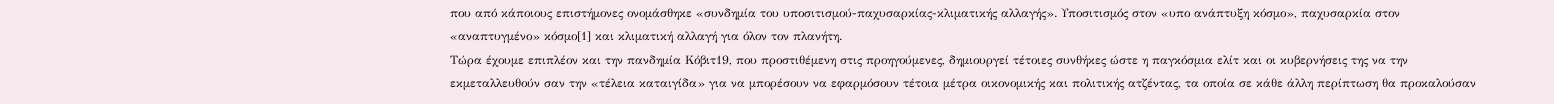που από κάποιους επιστήμονες ονομάσθηκε «συνδημία του υποσιτισμού-παχυσαρκίας-κλιματικής αλλαγής». Υποσιτισμός στον «υπο ανάπτυξη κόσμο», παχυσαρκία στον «αναπτυγμένο» κόσμο[1] και κλιματική αλλαγή για όλον τον πλανήτη.
Τώρα έχουμε επιπλέον και την πανδημία Κόβιτ19, που προστιθέμενη στις προηγούμενες, δημιουργεί τέτοιες συνθήκες ώστε η παγκόσμια ελίτ και οι κυβερνήσεις της να την εκμεταλλευθούν σαν την «τέλεια καταιγίδα» για να μπορέσουν να εφαρμόσουν τέτοια μέτρα οικονομικής και πολιτικής ατζέντας, τα οποία σε κάθε άλλη περίπτωση θα προκαλούσαν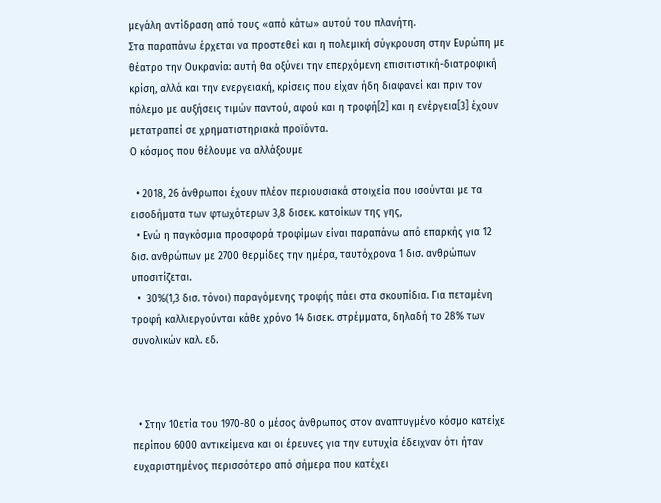μεγάλη αντίδραση από τους «από κάτω» αυτού του πλανήτη.
Στα παραπάνω έρχεται να προστεθεί και η πολεμική σύγκρουση στην Ευρώπη με θέατρο την Ουκρανία: αυτή θα οξύνει την επερχόμενη επισιτιστική-διατροφική κρίση, αλλά και την ενεργειακή, κρίσεις που είχαν ήδη διαφανεί και πριν τον πόλεμο με αυξήσεις τιμών παντού, αφού και η τροφή[2] και η ενέργεια[3] έχουν μετατραπεί σε χρηματιστηριακά προϊόντα.
Ο κόσμος που θέλουμε να αλλάξουμε

  • 2018, 26 άνθρωποι έχουν πλέον περιουσιακά στοιχεία που ισούνται με τα εισοδήματα των φτωχότερων 3,8 δισεκ. κατοίκων της γης,
  • Ενώ η παγκόσμια προσφορά τροφίμων είναι παραπάνω από επαρκής για 12 δισ. ανθρώπων με 2700 θερμίδες την ημέρα, ταυτόχρονα 1 δισ. ανθρώπων υποσιτίζεται.
  •  30%(1,3 δισ. τόνοι) παραγόμενης τροφής πάει στα σκουπίδια. Για πεταμένη τροφή καλλιεργούνται κάθε χρόνο 14 δισεκ. στρέμματα, δηλαδή το 28% των συνολικών καλ. εδ.



  • Στην 10ετία του 1970-80 ο μέσος άνθρωπος στον αναπτυγμένο κόσμο κατείχε περίπου 6000 αντικείμενα και οι έρευνες για την ευτυχία έδειχναν ότι ήταν ευχαριστημένος περισσότερο από σήμερα που κατέχει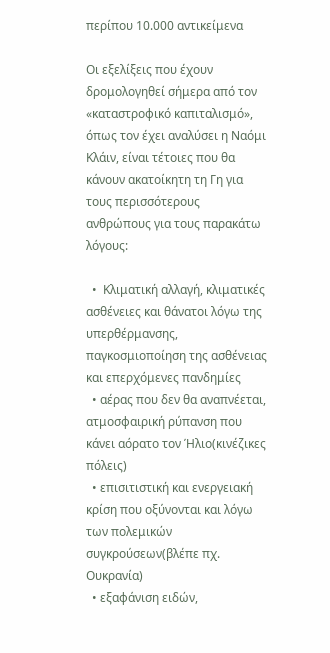περίπου 10.000 αντικείμενα

Οι εξελίξεις που έχουν δρομολογηθεί σήμερα από τον «καταστροφικό καπιταλισμό», όπως τον έχει αναλύσει η Ναόμι Κλάιν, είναι τέτοιες που θα κάνουν ακατοίκητη τη Γη για τους περισσότερους ανθρώπους για τους παρακάτω λόγους:

  •  Κλιματική αλλαγή, κλιματικές ασθένειες και θάνατοι λόγω της υπερθέρμανσης, παγκοσμιοποίηση της ασθένειας και επερχόμενες πανδημίες
  • αέρας που δεν θα αναπνέεται, ατμοσφαιρική ρύπανση που κάνει αόρατο τον Ήλιο(κινέζικες πόλεις)
  • επισιτιστική και ενεργειακή κρίση που οξύνονται και λόγω των πολεμικών συγκρούσεων(βλέπε πχ. Ουκρανία)
  • εξαφάνιση ειδών,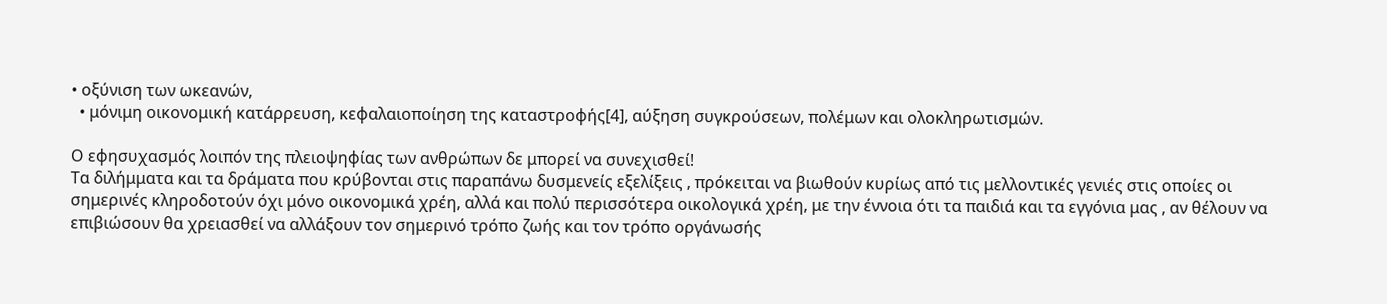• οξύνιση των ωκεανών,
  • μόνιμη οικονομική κατάρρευση, κεφαλαιοποίηση της καταστροφής[4], αύξηση συγκρούσεων, πολέμων και ολοκληρωτισμών.

Ο εφησυχασμός λοιπόν της πλειοψηφίας των ανθρώπων δε μπορεί να συνεχισθεί!
Τα διλήμματα και τα δράματα που κρύβονται στις παραπάνω δυσμενείς εξελίξεις , πρόκειται να βιωθούν κυρίως από τις μελλοντικές γενιές στις οποίες οι σημερινές κληροδοτούν όχι μόνο οικονομικά χρέη, αλλά και πολύ περισσότερα οικολογικά χρέη, με την έννοια ότι τα παιδιά και τα εγγόνια μας , αν θέλουν να επιβιώσουν θα χρειασθεί να αλλάξουν τον σημερινό τρόπο ζωής και τον τρόπο οργάνωσής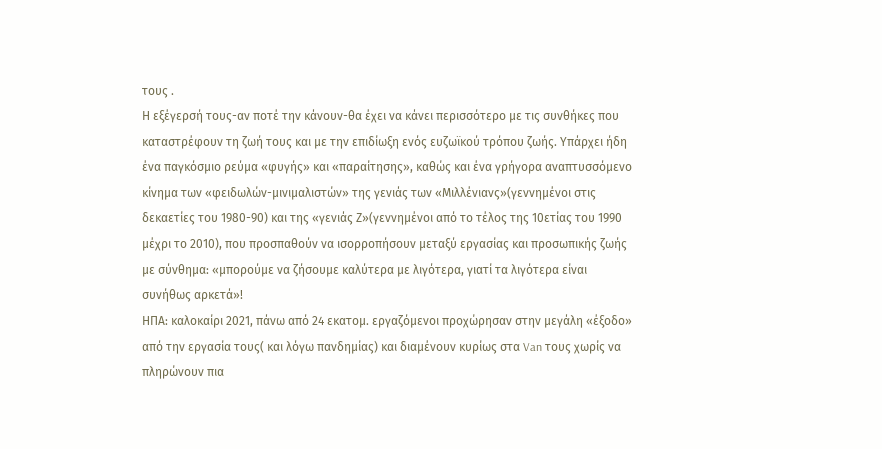τους .
Η εξέγερσή τους-αν ποτέ την κάνουν-θα έχει να κάνει περισσότερο με τις συνθήκες που καταστρέφουν τη ζωή τους και με την επιδίωξη ενός ευζωϊκού τρόπου ζωής. Υπάρχει ήδη ένα παγκόσμιο ρεύμα «φυγής» και «παραίτησης», καθώς και ένα γρήγορα αναπτυσσόμενο κίνημα των «φειδωλών-μινιμαλιστών» της γενιάς των «Μιλλένιανς»(γεννημένοι στις δεκαετίες του 1980-90) και της «γενιάς Ζ»(γεννημένοι από το τέλος της 10ετίας του 1990 μέχρι το 2010), που προσπαθούν να ισορροπήσουν μεταξύ εργασίας και προσωπικής ζωής με σύνθημα: «μπορούμε να ζήσουμε καλύτερα με λιγότερα, γιατί τα λιγότερα είναι συνήθως αρκετά»!
ΗΠΑ: καλοκαίρι 2021, πάνω από 24 εκατομ. εργαζόμενοι προχώρησαν στην μεγάλη «έξοδο» από την εργασία τους( και λόγω πανδημίας) και διαμένουν κυρίως στα Van τους χωρίς να πληρώνουν πια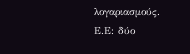λογαριασμούς.
Ε.Ε: δύο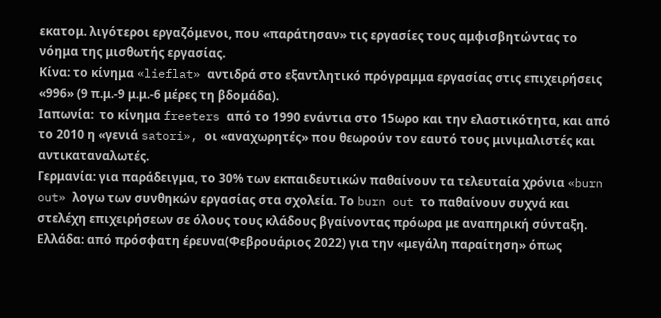εκατομ. λιγότεροι εργαζόμενοι, που «παράτησαν» τις εργασίες τους αμφισβητώντας το νόημα της μισθωτής εργασίας.
Κίνα: το κίνημα «lieflat» αντιδρά στο εξαντλητικό πρόγραμμα εργασίας στις επιχειρήσεις «996» (9 π.μ.-9 μ.μ.-6 μέρες τη βδομάδα).
Ιαπωνία:  το κίνημα freeters από το 1990 ενάντια στο 15ωρο και την ελαστικότητα, και από το 2010 η «γενιά satori», οι «αναχωρητές» που θεωρούν τον εαυτό τους μινιμαλιστές και αντικαταναλωτές.
Γερμανία: για παράδειγμα, το 30% των εκπαιδευτικών παθαίνουν τα τελευταία χρόνια «burn out» λογω των συνθηκών εργασίας στα σχολεία. Το burn out το παθαίνουν συχνά και στελέχη επιχειρήσεων σε όλους τους κλάδους βγαίνοντας πρόωρα με αναπηρική σύνταξη.
Ελλάδα: από πρόσφατη έρευνα(Φεβρουάριος 2022) για την «μεγάλη παραίτηση» όπως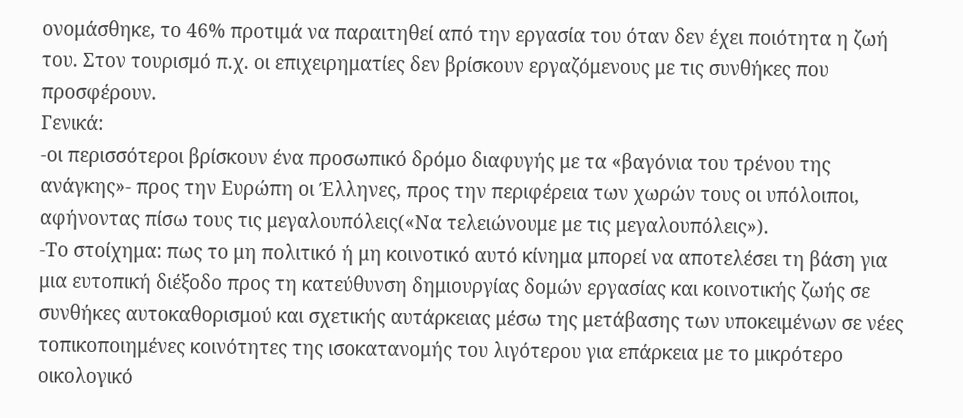ονομάσθηκε, το 46% προτιμά να παραιτηθεί από την εργασία του όταν δεν έχει ποιότητα η ζωή του. Στον τουρισμό π.χ. οι επιχειρηματίες δεν βρίσκουν εργαζόμενους με τις συνθήκες που προσφέρουν.
Γενικά:
-οι περισσότεροι βρίσκουν ένα προσωπικό δρόμο διαφυγής με τα «βαγόνια του τρένου της ανάγκης»- προς την Ευρώπη οι Έλληνες, προς την περιφέρεια των χωρών τους οι υπόλοιποι, αφήνοντας πίσω τους τις μεγαλουπόλεις(«Να τελειώνουμε με τις μεγαλουπόλεις»).
-Το στοίχημα: πως το μη πολιτικό ή μη κοινοτικό αυτό κίνημα μπορεί να αποτελέσει τη βάση για μια ευτοπική διέξοδο προς τη κατεύθυνση δημιουργίας δομών εργασίας και κοινοτικής ζωής σε συνθήκες αυτοκαθορισμού και σχετικής αυτάρκειας μέσω της μετάβασης των υποκειμένων σε νέες τοπικοποιημένες κοινότητες της ισοκατανομής του λιγότερου για επάρκεια με το μικρότερο οικολογικό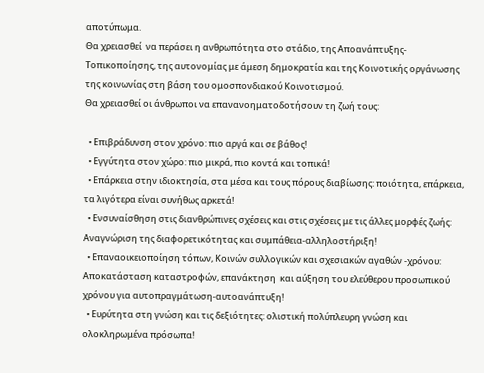αποτύπωμα.
Θα χρειασθεί  να περάσει η ανθρωπότητα στο στάδιο, της Αποανάπτυξης-Τοπικοποίησης, της αυτονομίας με άμεση δημοκρατία και της Κοινοτικής οργάνωσης της κοινωνίας στη βάση του ομοσπονδιακού Κοινοτισμού.
Θα χρειασθεί οι άνθρωποι να επανανοηματοδοτήσουν τη ζωή τους:

  • Επιβράδυνση στον χρόνο: πιο αργά και σε βάθος!
  • Εγγύτητα στον χώρο: πιο μικρά, πιο κοντά και τοπικά!
  • Επάρκεια στην ιδιοκτησία, στα μέσα και τους πόρους διαβίωσης: ποιότητα, επάρκεια, τα λιγότερα είναι συνήθως αρκετά!
  • Ενσυναίσθηση στις διανθρώπινες σχέσεις και στις σχέσεις με τις άλλες μορφές ζωής: Αναγνώριση της διαφορετικότητας και συμπάθεια-αλληλοστήριξη!
  • Επαναοικειοποίηση τόπων, Κοινών συλλογικών και σχεσιακών αγαθών -χρόνου: Αποκατάσταση καταστροφών, επανάκτηση  και αύξηση του ελεύθερου προσωπικού χρόνου για αυτοπραγμάτωση-αυτοανάπτυξη!
  • Ευρύτητα στη γνώση και τις δεξιότητες: ολιστική πολύπλευρη γνώση και ολοκληρωμένα πρόσωπα!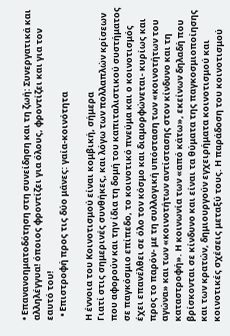• Επανανοηματοδότηση στη συνείδηση και τη ζωή: Συνεργατικά και αλληλέγγυα! όποιος φροντίζει για όλους, φροντίζει και για τον εαυτό του!
  • Επιστροφή προς τις δύο μάνες: γαία-κοινότητα

Η έννοια του Κοινοτισμού είναι κομβική, σήμερα
Γιατί στις σημερινές συνθήκες, και λόγω των πολλαπλών κρίσεων που αφορούν και την ίδια τη δομή του καπιταλιστικού συστήματος σε παγκόσμιο επίπεδο, το κοινοτικό πνεύμα και ο κοινοτισμός έχει επανέλθει σε όλο τον κόσμο και διαμορφώνεται- κυρίως και προς το παρόν- με τη συλλογική υπόσταση των «κοινοτήτων του αγώνα» και των «κοινοτήτων αντίστασης στον κίνδυνο και τη καταστροφή». Η κοινωνία των «από κάτω», εκείνων δηλαδή που βρίσκονται σε κίνδυνο και είναι τα θύματα της παγκοσμιοποίησης και των κρατών, δημιουργούν εγχειρήματα κοινοτισμού και κοινοτικές σχέσεις μεταξύ τους. Η παράδοση του κοινοτισμού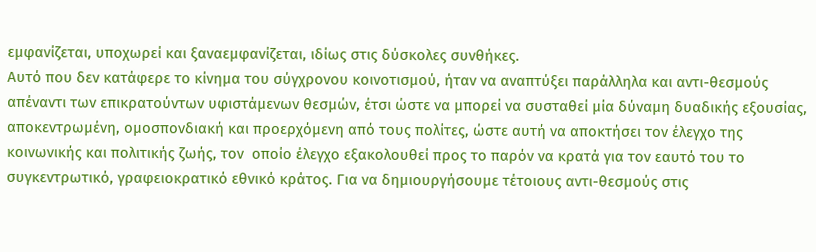εμφανίζεται, υποχωρεί και ξαναεμφανίζεται, ιδίως στις δύσκολες συνθήκες.
Αυτό που δεν κατάφερε το κίνημα του σύγχρονου κοινοτισμού, ήταν να αναπτύξει παράλληλα και αντι-θεσμούς απέναντι των επικρατούντων υφιστάμενων θεσμών, έτσι ώστε να μπορεί να συσταθεί μία δύναμη δυαδικής εξουσίας, αποκεντρωμένη, ομοσπονδιακή και προερχόμενη από τους πολίτες, ώστε αυτή να αποκτήσει τον έλεγχο της κοινωνικής και πολιτικής ζωής, τον  οποίο έλεγχο εξακολουθεί προς το παρόν να κρατά για τον εαυτό του το συγκεντρωτικό, γραφειοκρατικό εθνικό κράτος. Για να δημιουργήσουμε τέτοιους αντι-θεσμούς στις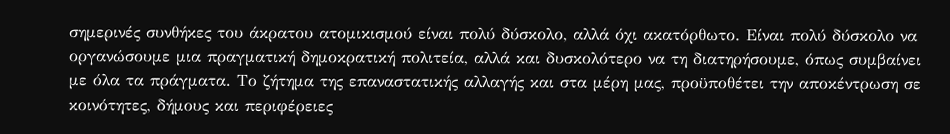σημερινές συνθήκες του άκρατου ατομικισμού είναι πολύ δύσκολο, αλλά όχι ακατόρθωτο. Είναι πολύ δύσκολο να οργανώσουμε μια πραγματική δημοκρατική πολιτεία, αλλά και δυσκολότερο να τη διατηρήσουμε, όπως συμβαίνει με όλα τα πράγματα. Το ζήτημα της επαναστατικής αλλαγής και στα μέρη μας, προϋποθέτει την αποκέντρωση σε κοινότητες, δήμους και περιφέρειες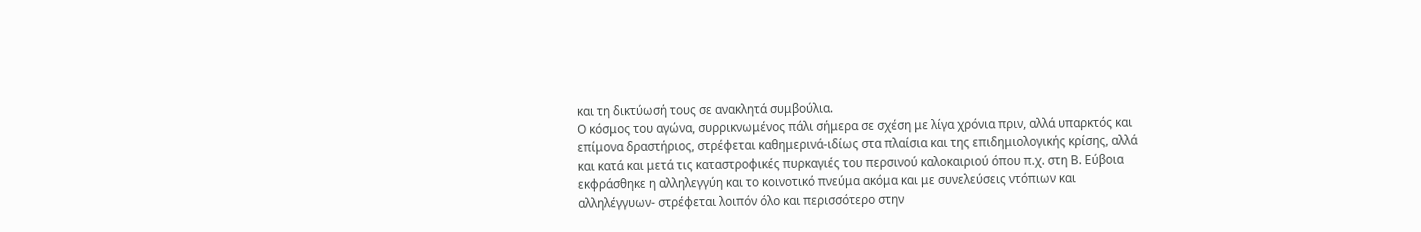και τη δικτύωσή τους σε ανακλητά συμβούλια.
Ο κόσμος του αγώνα, συρρικνωμένος πάλι σήμερα σε σχέση με λίγα χρόνια πριν, αλλά υπαρκτός και επίμονα δραστήριος, στρέφεται καθημερινά-ιδίως στα πλαίσια και της επιδημιολογικής κρίσης, αλλά και κατά και μετά τις καταστροφικές πυρκαγιές του περσινού καλοκαιριού όπου π.χ. στη Β. Εύβοια εκφράσθηκε η αλληλεγγύη και το κοινοτικό πνεύμα ακόμα και με συνελεύσεις ντόπιων και αλληλέγγυων- στρέφεται λοιπόν όλο και περισσότερο στην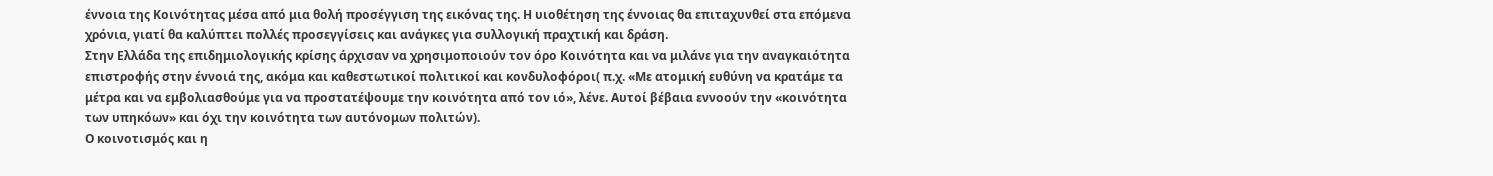έννοια της Κοινότητας μέσα από μια θολή προσέγγιση της εικόνας της. Η υιοθέτηση της έννοιας θα επιταχυνθεί στα επόμενα χρόνια, γιατί θα καλύπτει πολλές προσεγγίσεις και ανάγκες για συλλογική πραχτική και δράση.
Στην Ελλάδα της επιδημιολογικής κρίσης άρχισαν να χρησιμοποιούν τον όρο Κοινότητα και να μιλάνε για την αναγκαιότητα επιστροφής στην έννοιά της, ακόμα και καθεστωτικοί πολιτικοί και κονδυλοφόροι( π.χ. «Με ατομική ευθύνη να κρατάμε τα μέτρα και να εμβολιασθούμε για να προστατέψουμε την κοινότητα από τον ιό», λένε. Αυτοί βέβαια εννοούν την «κοινότητα των υπηκόων» και όχι την κοινότητα των αυτόνομων πολιτών).
Ο κοινοτισμός και η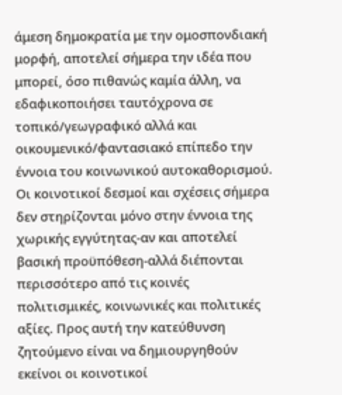άμεση δημοκρατία με την ομοσπονδιακή μορφή, αποτελεί σήμερα την ιδέα που μπορεί, όσο πιθανώς καμία άλλη, να εδαφικοποιήσει ταυτόχρονα σε τοπικό/γεωγραφικό αλλά και οικουμενικό/φαντασιακό επίπεδο την έννοια του κοινωνικού αυτοκαθορισμού.
Οι κοινοτικοί δεσμοί και σχέσεις σήμερα δεν στηρίζονται μόνο στην έννοια της χωρικής εγγύτητας-αν και αποτελεί βασική προϋπόθεση-αλλά διέπονται περισσότερο από τις κοινές πολιτισμικές, κοινωνικές και πολιτικές αξίες. Προς αυτή την κατεύθυνση ζητούμενο είναι να δημιουργηθούν εκείνοι οι κοινοτικοί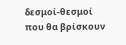δεσμοί-θεσμοί που θα βρίσκουν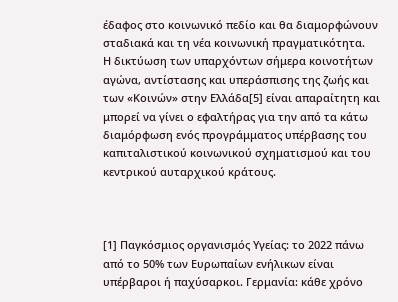έδαφος στο κοινωνικό πεδίο και θα διαμορφώνουν σταδιακά και τη νέα κοινωνική πραγματικότητα.
Η δικτύωση των υπαρχόντων σήμερα κοινοτήτων αγώνα, αντίστασης και υπεράσπισης της ζωής και των «Κοινών» στην Ελλάδα[5] είναι απαραίτητη και μπορεί να γίνει ο εφαλτήρας για την από τα κάτω διαμόρφωση ενός προγράμματος υπέρβασης του καπιταλιστικού κοινωνικού σχηματισμού και του κεντρικού αυταρχικού κράτους.



[1] Παγκόσμιος οργανισμός Υγείας: το 2022 πάνω από το 50% των Ευρωπαίων ενήλικων είναι υπέρβαροι ή παχύσαρκοι. Γερμανία: κάθε χρόνο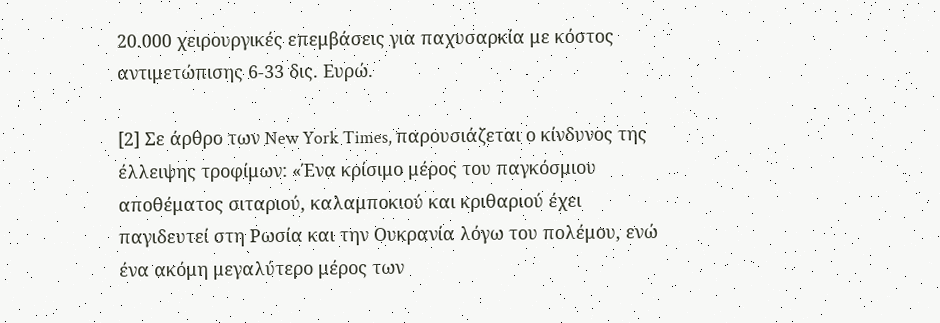20.000 χειρουργικές επεμβάσεις για παχυσαρκία με κόστος αντιμετώπισης 6-33 δις. Ευρώ.

[2] Σε άρθρο των New York Times, παρουσιάζεται ο κίνδυνος της έλλειψης τροφίμων: «Ένα κρίσιμο μέρος του παγκόσμιου αποθέματος σιταριού, καλαμποκιού και κριθαριού έχει παγιδευτεί στη Ρωσία και την Ουκρανία λόγω του πολέμου, ενώ ένα ακόμη μεγαλύτερο μέρος των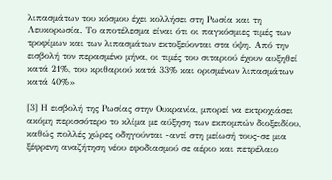λιπασμάτων του κόσμου έχει κολλήσει στη Ρωσία και τη Λευκορωσία. Το αποτέλεσμα είναι ότι οι παγκόσμιες τιμές των τροφίμων και των λιπασμάτων εκτοξεύονται στα ύψη. Από την εισβολή τον περασμένο μήνα, οι τιμές του σιταριού έχουν αυξηθεί κατά 21%, του κριθαριού κατά 33% και ορισμένων λιπασμάτων κατά 40%»

[3] Η εισβολή της Ρωσίας στην Ουκρανία, μπορεί να εκτροχιάσει ακόμη περισσότερο το κλίμα με αύξηση των εκπομπών διοξειδίου, καθώς πολλές χώρες οδηγούνται -αντί στη μείωσή τους-σε μια ξέφρενη αναζήτηση νέου εφοδιασμού σε αέριο και πετρέλαιο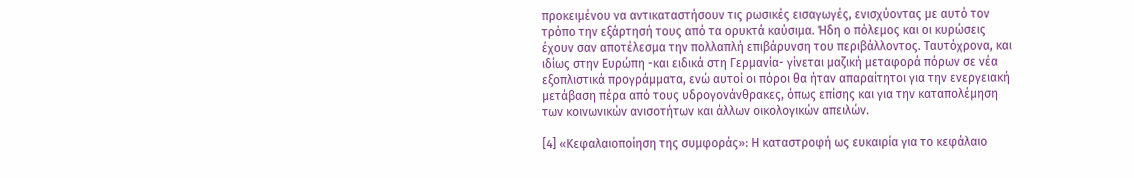προκειμένου να αντικαταστήσουν τις ρωσικές εισαγωγές, ενισχύοντας με αυτό τον τρόπο την εξάρτησή τους από τα ορυκτά καύσιμα. Ήδη ο πόλεμος και οι κυρώσεις έχουν σαν αποτέλεσμα την πολλαπλή επιβάρυνση του περιβάλλοντος. Ταυτόχρονα, και ιδίως στην Ευρώπη -και ειδικά στη Γερμανία- γίνεται μαζική μεταφορά πόρων σε νέα εξοπλιστικά προγράμματα, ενώ αυτοί οι πόροι θα ήταν απαραίτητοι για την ενεργειακή μετάβαση πέρα από τους υδρογονάνθρακες, όπως επίσης και για την καταπολέμηση των κοινωνικών ανισοτήτων και άλλων οικολογικών απειλών.

[4] «Κεφαλαιοποίηση της συμφοράς»: Η καταστροφή ως ευκαιρία για το κεφάλαιο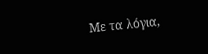Με τα λόγια,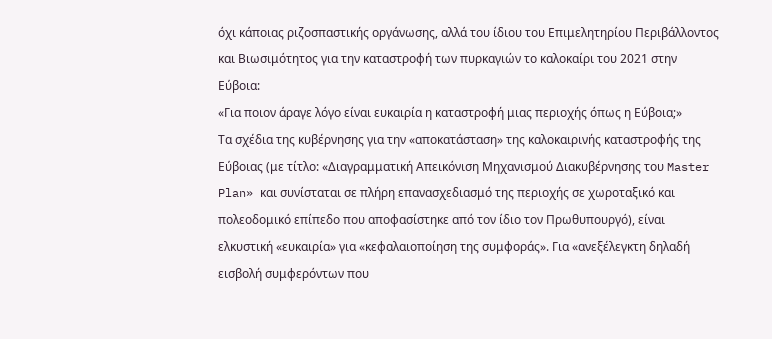όχι κάποιας ριζοσπαστικής οργάνωσης, αλλά του ίδιου του Επιμελητηρίου Περιβάλλοντος και Βιωσιμότητος για την καταστροφή των πυρκαγιών το καλοκαίρι του 2021 στην Εύβοια:
«Για ποιον άραγε λόγο είναι ευκαιρία η καταστροφή μιας περιοχής όπως η Εύβοια;»
Τα σχέδια της κυβέρνησης για την «αποκατάσταση» της καλοκαιρινής καταστροφής της Εύβοιας (με τίτλο: «Διαγραμματική Απεικόνιση Μηχανισμού Διακυβέρνησης του Master Plan» και συνίσταται σε πλήρη επανασχεδιασμό της περιοχής σε χωροταξικό και πολεοδομικό επίπεδο που αποφασίστηκε από τον ίδιο τον Πρωθυπουργό), είναι ελκυστική «ευκαιρία» για «κεφαλαιοποίηση της συμφοράς». Για «ανεξέλεγκτη δηλαδή εισβολή συμφερόντων που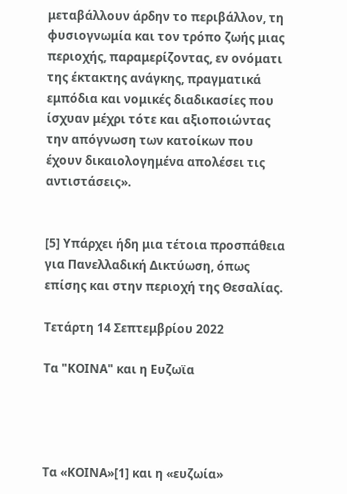μεταβάλλουν άρδην το περιβάλλον, τη φυσιογνωμία και τον τρόπο ζωής μιας περιοχής, παραμερίζοντας, εν ονόματι της έκτακτης ανάγκης, πραγματικά εμπόδια και νομικές διαδικασίες που ίσχυαν μέχρι τότε και αξιοποιώντας την απόγνωση των κατοίκων που έχουν δικαιολογημένα απολέσει τις αντιστάσεις».


[5] Υπάρχει ήδη μια τέτοια προσπάθεια για Πανελλαδική Δικτύωση, όπως επίσης και στην περιοχή της Θεσαλίας.

Τετάρτη 14 Σεπτεμβρίου 2022

Τα "ΚΟΙΝΑ" και η Ευζωϊα




Τα «ΚΟΙΝΑ»[1] και η «ευζωία»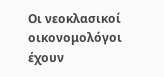Οι νεοκλασικοί οικονομολόγοι έχουν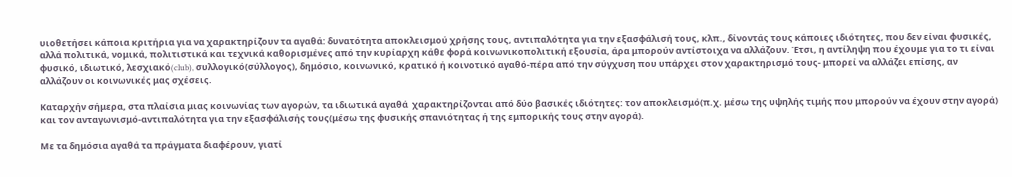υιοθετήσει κάποια κριτήρια για να χαρακτηρίζουν τα αγαθά: δυνατότητα αποκλεισμού χρήσης τους, αντιπαλότητα για την εξασφάλισή τους, κλπ., δίνοντάς τους κάποιες ιδιότητες, που δεν είναι φυσικές, αλλά πολιτικά, νομικά, πολιτιστικά και τεχνικά καθορισμένες από την κυρίαρχη κάθε φορά κοινωνικοπολιτική εξουσία, άρα μπορούν αντίστοιχα να αλλάζουν. Έτσι, η αντίληψη που έχουμε για το τι είναι φυσικό, ιδιωτικό, λεσχιακό(club), συλλογικό(σύλλογος), δημόσιο, κοινωνικό, κρατικό ή κοινοτικό αγαθό-πέρα από την σύγχυση που υπάρχει στον χαρακτηρισμό τους- μπορεί να αλλάζει επίσης, αν αλλάζουν οι κοινωνικές μας σχέσεις.

Καταρχήν σήμερα, στα πλαίσια μιας κοινωνίας των αγορών, τα ιδιωτικά αγαθά  χαρακτηρίζονται από δύο βασικές ιδιότητες: τον αποκλεισμό(π.χ. μέσω της υψηλής τιμής που μπορούν να έχουν στην αγορά) και τον ανταγωνισμό-αντιπαλότητα για την εξασφάλισής τους(μέσω της φυσικής σπανιότητας ή της εμπορικής τους στην αγορά).

Με τα δημόσια αγαθά τα πράγματα διαφέρουν, γιατί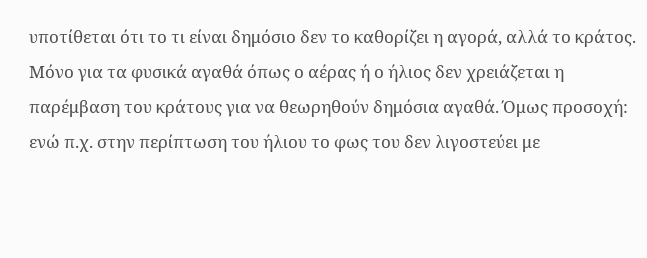υποτίθεται ότι το τι είναι δημόσιο δεν το καθορίζει η αγορά, αλλά το κράτος. Μόνο για τα φυσικά αγαθά όπως ο αέρας ή ο ήλιος δεν χρειάζεται η παρέμβαση του κράτους για να θεωρηθούν δημόσια αγαθά. Όμως προσοχή: ενώ π.χ. στην περίπτωση του ήλιου το φως του δεν λιγοστεύει με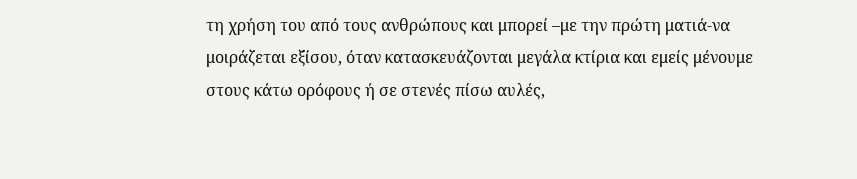τη χρήση του από τους ανθρώπους και μπορεί –με την πρώτη ματιά-να μοιράζεται εξίσου, όταν κατασκευάζονται μεγάλα κτίρια και εμείς μένουμε στους κάτω ορόφους ή σε στενές πίσω αυλές,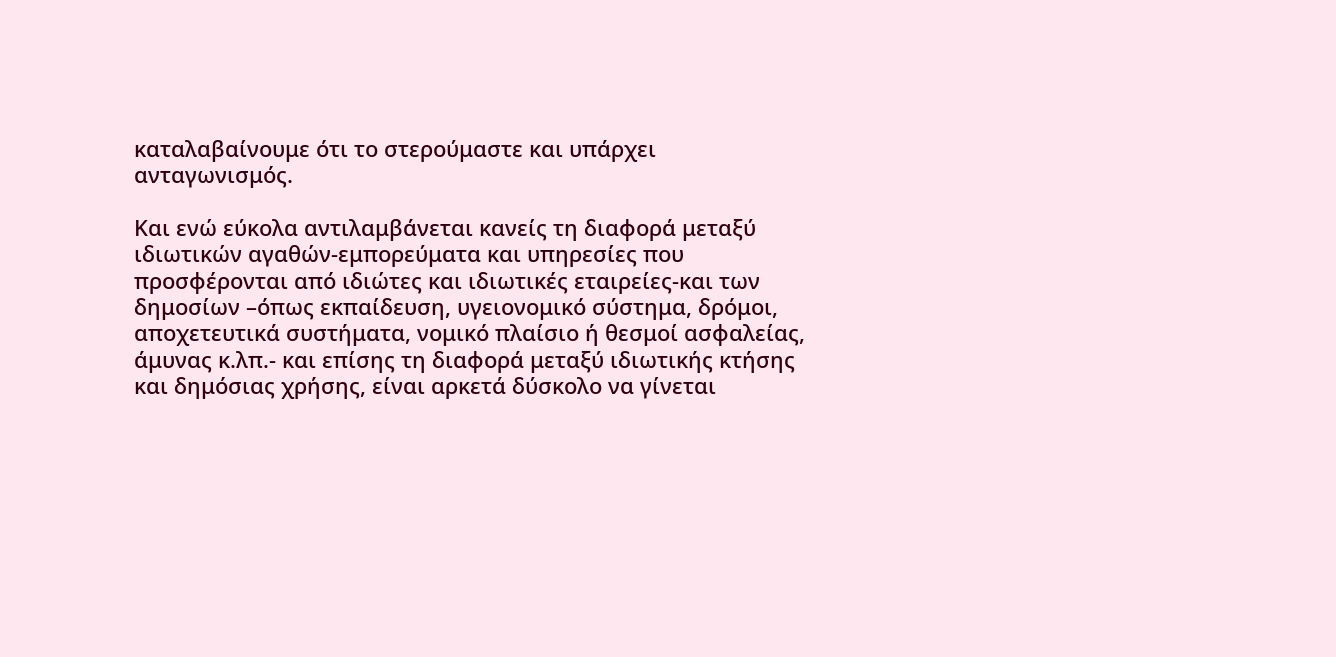καταλαβαίνουμε ότι το στερούμαστε και υπάρχει ανταγωνισμός.

Και ενώ εύκολα αντιλαμβάνεται κανείς τη διαφορά μεταξύ ιδιωτικών αγαθών-εμπορεύματα και υπηρεσίες που προσφέρονται από ιδιώτες και ιδιωτικές εταιρείες-και των δημοσίων –όπως εκπαίδευση, υγειονομικό σύστημα, δρόμοι, αποχετευτικά συστήματα, νομικό πλαίσιο ή θεσμοί ασφαλείας, άμυνας κ.λπ.- και επίσης τη διαφορά μεταξύ ιδιωτικής κτήσης και δημόσιας χρήσης, είναι αρκετά δύσκολο να γίνεται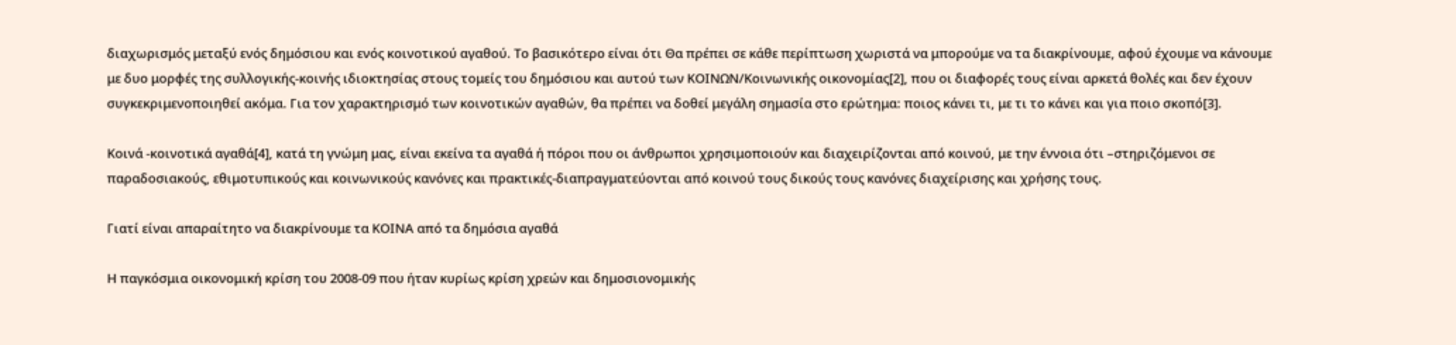διαχωρισμός μεταξύ ενός δημόσιου και ενός κοινοτικού αγαθού. Το βασικότερο είναι ότι Θα πρέπει σε κάθε περίπτωση χωριστά να μπορούμε να τα διακρίνουμε, αφού έχουμε να κάνουμε με δυο μορφές της συλλογικής-κοινής ιδιοκτησίας στους τομείς του δημόσιου και αυτού των ΚΟΙΝΩΝ/Κοινωνικής οικονομίας[2], που οι διαφορές τους είναι αρκετά θολές και δεν έχουν συγκεκριμενοποιηθεί ακόμα. Για τον χαρακτηρισμό των κοινοτικών αγαθών, θα πρέπει να δοθεί μεγάλη σημασία στο ερώτημα: ποιος κάνει τι, με τι το κάνει και για ποιο σκοπό[3].

Κοινά -κοινοτικά αγαθά[4], κατά τη γνώμη μας, είναι εκείνα τα αγαθά ή πόροι που οι άνθρωποι χρησιμοποιούν και διαχειρίζονται από κοινού, με την έννοια ότι –στηριζόμενοι σε παραδοσιακούς, εθιμοτυπικούς και κοινωνικούς κανόνες και πρακτικές-διαπραγματεύονται από κοινού τους δικούς τους κανόνες διαχείρισης και χρήσης τους.

Γιατί είναι απαραίτητο να διακρίνουμε τα ΚΟΙΝΑ από τα δημόσια αγαθά

Η παγκόσμια οικονομική κρίση του 2008-09 που ήταν κυρίως κρίση χρεών και δημοσιονομικής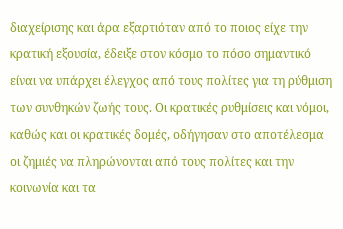διαχείρισης και άρα εξαρτιόταν από το ποιος είχε την κρατική εξουσία, έδειξε στον κόσμο το πόσο σημαντικό είναι να υπάρχει έλεγχος από τους πολίτες για τη ρύθμιση των συνθηκών ζωής τους. Οι κρατικές ρυθμίσεις και νόμοι, καθώς και οι κρατικές δομές, οδήγησαν στο αποτέλεσμα οι ζημιές να πληρώνονται από τους πολίτες και την κοινωνία και τα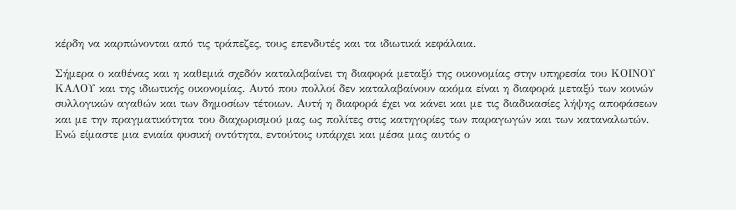κέρδη να καρπώνονται από τις τράπεζες, τους επενδυτές και τα ιδιωτικά κεφάλαια.

Σήμερα ο καθένας και η καθεμιά σχεδόν καταλαβαίνει τη διαφορά μεταξύ της οικονομίας στην υπηρεσία του ΚΟΙΝΟΥ ΚΑΛΟΥ και της ιδιωτικής οικονομίας. Αυτό που πολλοί δεν καταλαβαίνουν ακόμα είναι η διαφορά μεταξύ των κοινών συλλογικών αγαθών και των δημοσίων τέτοιων. Αυτή η διαφορά έχει να κάνει και με τις διαδικασίες λήψης αποφάσεων και με την πραγματικότητα του διαχωρισμού μας ως πολίτες στις κατηγορίες των παραγωγών και των καταναλωτών. Ενώ είμαστε μια ενιαία φυσική οντότητα, εντούτοις υπάρχει και μέσα μας αυτός ο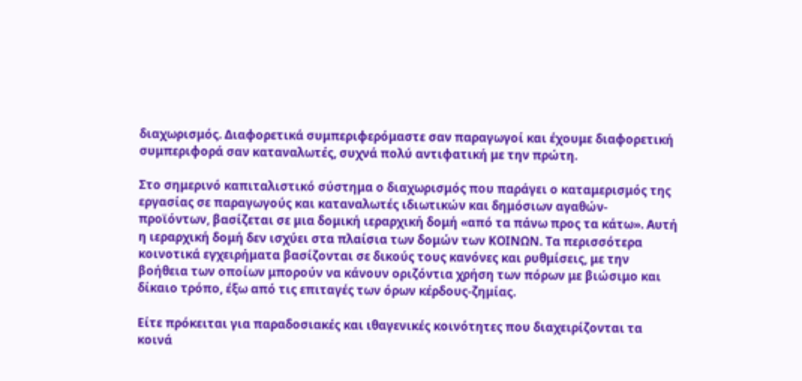διαχωρισμός. Διαφορετικά συμπεριφερόμαστε σαν παραγωγοί και έχουμε διαφορετική συμπεριφορά σαν καταναλωτές, συχνά πολύ αντιφατική με την πρώτη.

Στο σημερινό καπιταλιστικό σύστημα ο διαχωρισμός που παράγει ο καταμερισμός της εργασίας σε παραγωγούς και καταναλωτές ιδιωτικών και δημόσιων αγαθών-προϊόντων, βασίζεται σε μια δομική ιεραρχική δομή «από τα πάνω προς τα κάτω». Αυτή η ιεραρχική δομή δεν ισχύει στα πλαίσια των δομών των ΚΟΙΝΩΝ. Τα περισσότερα κοινοτικά εγχειρήματα βασίζονται σε δικούς τους κανόνες και ρυθμίσεις, με την βοήθεια των οποίων μπορούν να κάνουν οριζόντια χρήση των πόρων με βιώσιμο και δίκαιο τρόπο, έξω από τις επιταγές των όρων κέρδους-ζημίας.

Είτε πρόκειται για παραδοσιακές και ιθαγενικές κοινότητες που διαχειρίζονται τα κοινά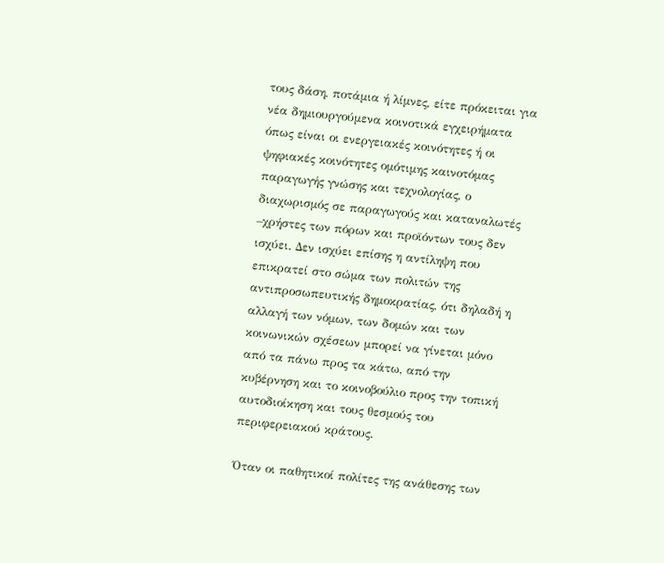τους δάση, ποτάμια ή λίμνες, είτε πρόκειται για νέα δημιουργούμενα κοινοτικά εγχειρήματα όπως είναι οι ενεργειακές κοινότητες ή οι ψηφιακές κοινότητες ομότιμης καινοτόμας παραγωγής γνώσης και τεχνολογίας, ο διαχωρισμός σε παραγωγούς και καταναλωτές –χρήστες των πόρων και προϊόντων τους δεν ισχύει. Δεν ισχύει επίσης η αντίληψη που επικρατεί στο σώμα των πολιτών της αντιπροσωπευτικής δημοκρατίας, ότι δηλαδή η αλλαγή των νόμων, των δομών και των κοινωνικών σχέσεων μπορεί να γίνεται μόνο από τα πάνω προς τα κάτω, από την κυβέρνηση και το κοινοβούλιο προς την τοπική αυτοδιοίκηση και τους θεσμούς του περιφερειακού κράτους.

Όταν οι παθητικοί πολίτες της ανάθεσης των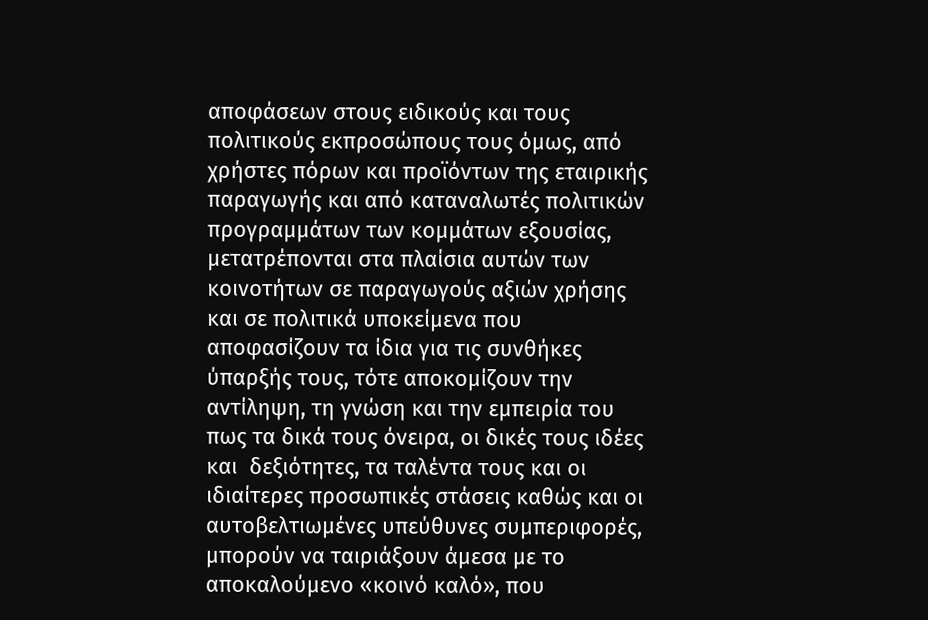αποφάσεων στους ειδικούς και τους πολιτικούς εκπροσώπους τους όμως, από χρήστες πόρων και προϊόντων της εταιρικής παραγωγής και από καταναλωτές πολιτικών προγραμμάτων των κομμάτων εξουσίας, μετατρέπονται στα πλαίσια αυτών των κοινοτήτων σε παραγωγούς αξιών χρήσης και σε πολιτικά υποκείμενα που αποφασίζουν τα ίδια για τις συνθήκες ύπαρξής τους, τότε αποκομίζουν την αντίληψη, τη γνώση και την εμπειρία του πως τα δικά τους όνειρα, οι δικές τους ιδέες και  δεξιότητες, τα ταλέντα τους και οι ιδιαίτερες προσωπικές στάσεις καθώς και οι αυτοβελτιωμένες υπεύθυνες συμπεριφορές, μπορούν να ταιριάξουν άμεσα με το αποκαλούμενο «κοινό καλό», που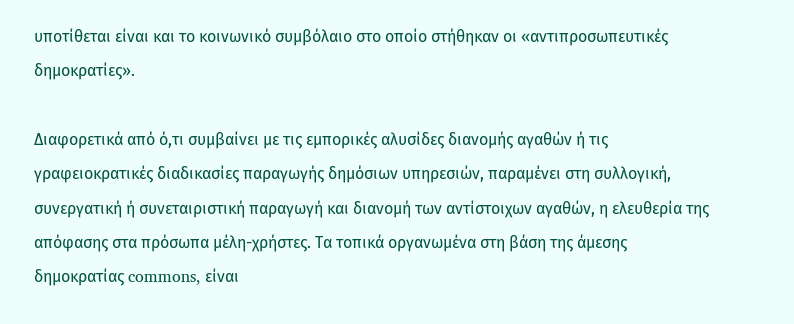υποτίθεται είναι και το κοινωνικό συμβόλαιο στο οποίο στήθηκαν οι «αντιπροσωπευτικές δημοκρατίες».

Διαφορετικά από ό,τι συμβαίνει με τις εμπορικές αλυσίδες διανομής αγαθών ή τις γραφειοκρατικές διαδικασίες παραγωγής δημόσιων υπηρεσιών, παραμένει στη συλλογική, συνεργατική ή συνεταιριστική παραγωγή και διανομή των αντίστοιχων αγαθών, η ελευθερία της απόφασης στα πρόσωπα μέλη-χρήστες. Τα τοπικά οργανωμένα στη βάση της άμεσης δημοκρατίας commons, είναι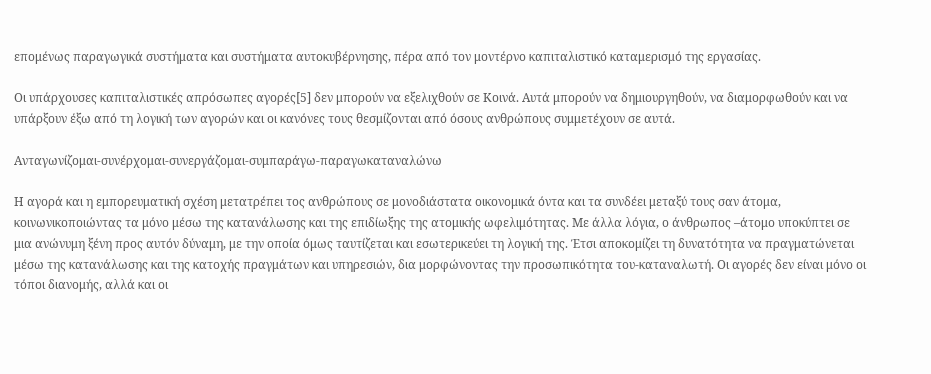επομένως παραγωγικά συστήματα και συστήματα αυτοκυβέρνησης, πέρα από τον μοντέρνο καπιταλιστικό καταμερισμό της εργασίας.

Οι υπάρχουσες καπιταλιστικές απρόσωπες αγορές[5] δεν μπορούν να εξελιχθούν σε Κοινά. Αυτά μπορούν να δημιουργηθούν, να διαμορφωθούν και να υπάρξουν έξω από τη λογική των αγορών και οι κανόνες τους θεσμίζονται από όσους ανθρώπους συμμετέχουν σε αυτά.

Ανταγωνίζομαι-συνέρχομαι-συνεργάζομαι-συμπαράγω-παραγωκαταναλώνω

Η αγορά και η εμπορευματική σχέση μετατρέπει τος ανθρώπους σε μονοδιάστατα οικονομικά όντα και τα συνδέει μεταξύ τους σαν άτομα, κοινωνικοποιώντας τα μόνο μέσω της κατανάλωσης και της επιδίωξης της ατομικής ωφελιμότητας. Με άλλα λόγια, ο άνθρωπος –άτομο υποκύπτει σε μια ανώνυμη ξένη προς αυτόν δύναμη, με την οποία όμως ταυτίζεται και εσωτερικεύει τη λογική της. Έτσι αποκομίζει τη δυνατότητα να πραγματώνεται μέσω της κατανάλωσης και της κατοχής πραγμάτων και υπηρεσιών, δια μορφώνοντας την προσωπικότητα του-καταναλωτή. Οι αγορές δεν είναι μόνο οι τόποι διανομής, αλλά και οι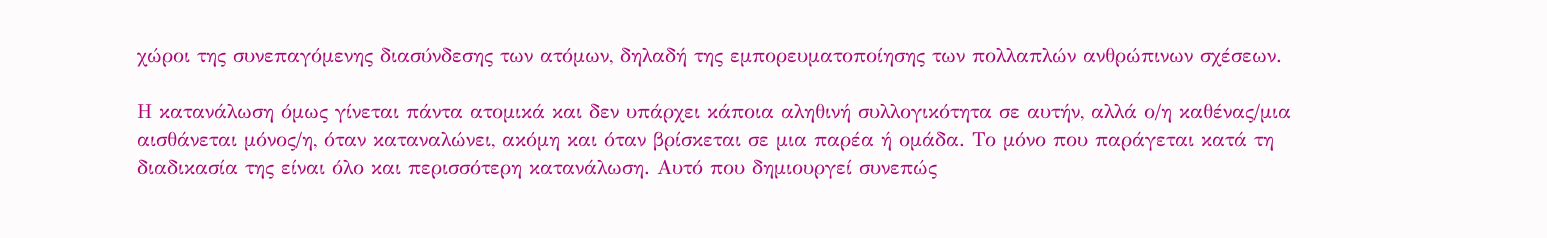χώροι της συνεπαγόμενης διασύνδεσης των ατόμων, δηλαδή της εμπορευματοποίησης των πολλαπλών ανθρώπινων σχέσεων.

Η κατανάλωση όμως γίνεται πάντα ατομικά και δεν υπάρχει κάποια αληθινή συλλογικότητα σε αυτήν, αλλά ο/η καθένας/μια αισθάνεται μόνος/η, όταν καταναλώνει, ακόμη και όταν βρίσκεται σε μια παρέα ή ομάδα. Το μόνο που παράγεται κατά τη διαδικασία της είναι όλο και περισσότερη κατανάλωση. Αυτό που δημιουργεί συνεπώς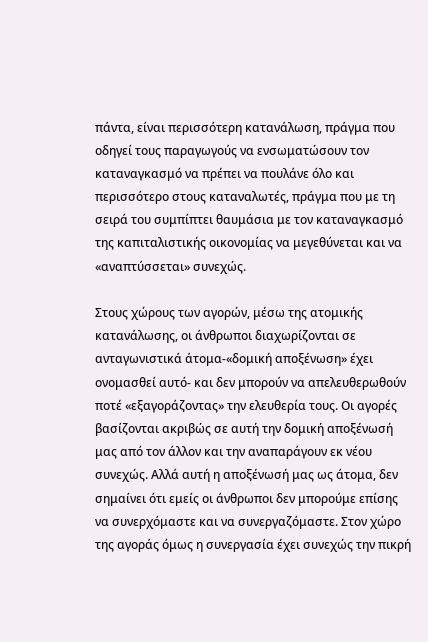πάντα, είναι περισσότερη κατανάλωση, πράγμα που οδηγεί τους παραγωγούς να ενσωματώσουν τον καταναγκασμό να πρέπει να πουλάνε όλο και περισσότερο στους καταναλωτές, πράγμα που με τη σειρά του συμπίπτει θαυμάσια με τον καταναγκασμό της καπιταλιστικής οικονομίας να μεγεθύνεται και να «αναπτύσσεται» συνεχώς.

Στους χώρους των αγορών, μέσω της ατομικής κατανάλωσης, οι άνθρωποι διαχωρίζονται σε ανταγωνιστικά άτομα-«δομική αποξένωση» έχει ονομασθεί αυτό- και δεν μπορούν να απελευθερωθούν ποτέ «εξαγοράζοντας» την ελευθερία τους. Οι αγορές βασίζονται ακριβώς σε αυτή την δομική αποξένωσή μας από τον άλλον και την αναπαράγουν εκ νέου συνεχώς. Αλλά αυτή η αποξένωσή μας ως άτομα, δεν σημαίνει ότι εμείς οι άνθρωποι δεν μπορούμε επίσης να συνερχόμαστε και να συνεργαζόμαστε. Στον χώρο της αγοράς όμως η συνεργασία έχει συνεχώς την πικρή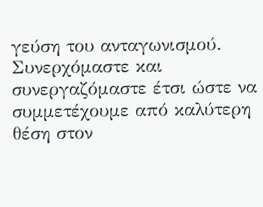γεύση του ανταγωνισμού. Συνερχόμαστε και συνεργαζόμαστε έτσι ώστε να συμμετέχουμε από καλύτερη θέση στον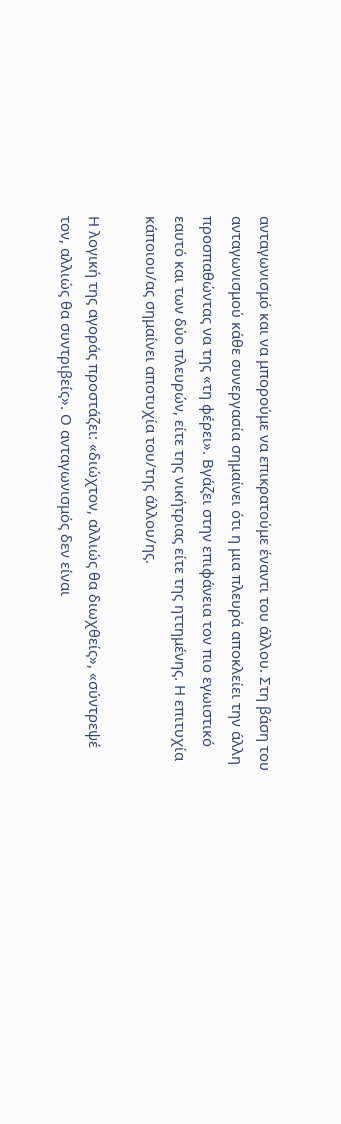ανταγωνισμό και να μπορούμε να επικρατούμε έναντι του άλλου. Στη βάση του ανταγωνισμού κάθε συνεργασία σημαίνει ότι η μια πλευρά αποκλείει την άλλη προσπαθώντας να της «τη φέρει». Βγάζει στην επιφάνεια τον πιο εγωιστικό εαυτό και των δύο πλευρών, είτε της νικήτριας είτε της ηττημένης. Η επιτυχία κάποιου/ας σημαίνει αποτυχία του/της άλλου/ης.

Η λογική της αγοράς προστάζει: «διώχτον, αλλιώς θα διωχθείς», «σύντρεψέ τον, αλλιώς θα συντριβείς». Ο ανταγωνισμός δεν είναι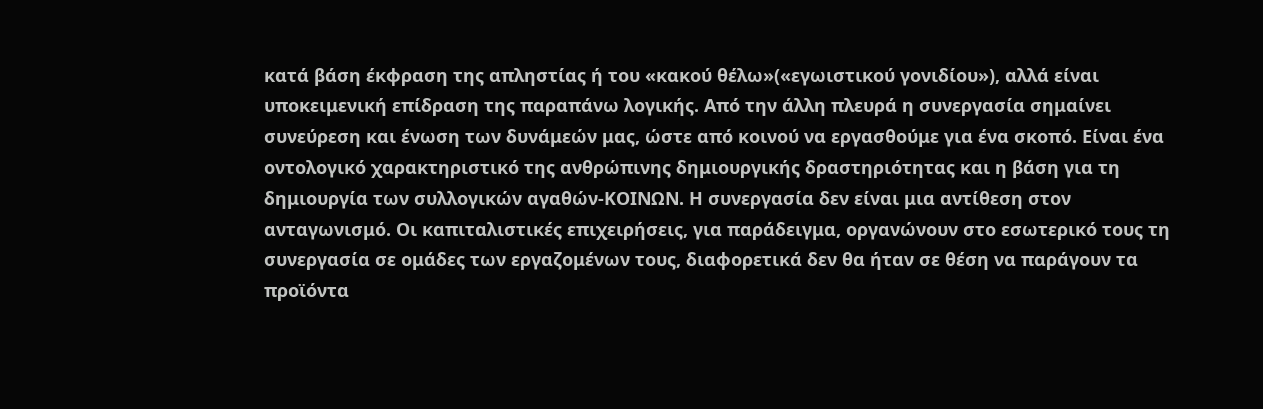κατά βάση έκφραση της απληστίας ή του «κακού θέλω»(«εγωιστικού γονιδίου»), αλλά είναι υποκειμενική επίδραση της παραπάνω λογικής. Από την άλλη πλευρά η συνεργασία σημαίνει συνεύρεση και ένωση των δυνάμεών μας, ώστε από κοινού να εργασθούμε για ένα σκοπό. Είναι ένα οντολογικό χαρακτηριστικό της ανθρώπινης δημιουργικής δραστηριότητας και η βάση για τη δημιουργία των συλλογικών αγαθών-ΚΟΙΝΩΝ. Η συνεργασία δεν είναι μια αντίθεση στον ανταγωνισμό. Οι καπιταλιστικές επιχειρήσεις, για παράδειγμα, οργανώνουν στο εσωτερικό τους τη συνεργασία σε ομάδες των εργαζομένων τους, διαφορετικά δεν θα ήταν σε θέση να παράγουν τα προϊόντα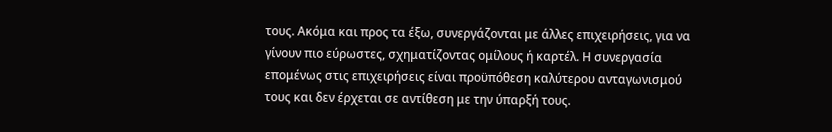τους. Ακόμα και προς τα έξω, συνεργάζονται με άλλες επιχειρήσεις, για να γίνουν πιο εύρωστες, σχηματίζοντας ομίλους ή καρτέλ. Η συνεργασία επομένως στις επιχειρήσεις είναι προϋπόθεση καλύτερου ανταγωνισμού τους και δεν έρχεται σε αντίθεση με την ύπαρξή τους.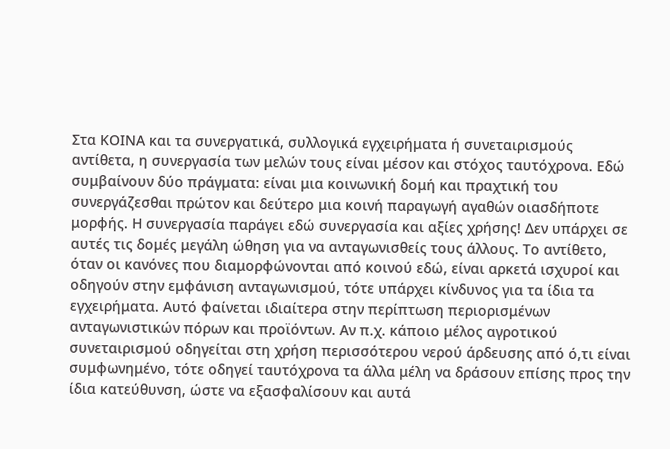Στα ΚΟΙΝΑ και τα συνεργατικά, συλλογικά εγχειρήματα ή συνεταιρισμούς αντίθετα, η συνεργασία των μελών τους είναι μέσον και στόχος ταυτόχρονα. Εδώ συμβαίνουν δύο πράγματα: είναι μια κοινωνική δομή και πραχτική του συνεργάζεσθαι πρώτον και δεύτερο μια κοινή παραγωγή αγαθών οιασδήποτε μορφής. Η συνεργασία παράγει εδώ συνεργασία και αξίες χρήσης! Δεν υπάρχει σε αυτές τις δομές μεγάλη ώθηση για να ανταγωνισθείς τους άλλους. Το αντίθετο, όταν οι κανόνες που διαμορφώνονται από κοινού εδώ, είναι αρκετά ισχυροί και οδηγούν στην εμφάνιση ανταγωνισμού, τότε υπάρχει κίνδυνος για τα ίδια τα εγχειρήματα. Αυτό φαίνεται ιδιαίτερα στην περίπτωση περιορισμένων ανταγωνιστικών πόρων και προϊόντων. Αν π.χ. κάποιο μέλος αγροτικού συνεταιρισμού οδηγείται στη χρήση περισσότερου νερού άρδευσης από ό,τι είναι συμφωνημένο, τότε οδηγεί ταυτόχρονα τα άλλα μέλη να δράσουν επίσης προς την ίδια κατεύθυνση, ώστε να εξασφαλίσουν και αυτά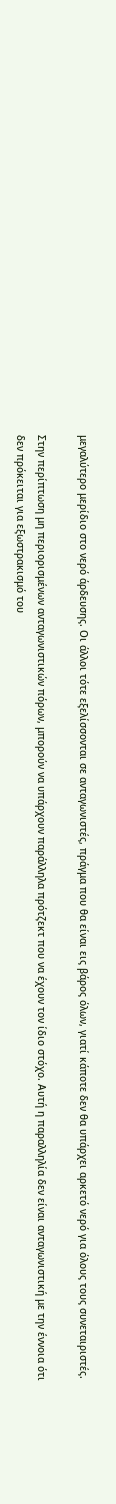μεγαλύτερο μερίδιο στο νερό άρδευσης. Οι άλλοι τότε εξελίσσονται σε ανταγωνιστές, πράγμα που θα είναι εις βάρος όλων, γιατί κάποτε δεν θα υπάρχει αρκετό νερό για όλους τους συνεταιριστές.

Στην περίπτωση μη περιορισμένων ανταγωνιστικών πόρων, μπορούν να υπάρχουν παράλληλα πρότζεκτ που να έχουν τον ίδιο στόχο. Αυτή η παραλληλία δεν είναι ανταγωνιστική με την έννοια ότι δεν πρόκειται για εξωστρακισμό του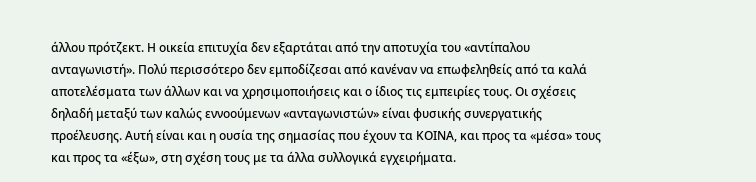άλλου πρότζεκτ. Η οικεία επιτυχία δεν εξαρτάται από την αποτυχία του «αντίπαλου ανταγωνιστή». Πολύ περισσότερο δεν εμποδίζεσαι από κανέναν να επωφεληθείς από τα καλά αποτελέσματα των άλλων και να χρησιμοποιήσεις και ο ίδιος τις εμπειρίες τους. Οι σχέσεις δηλαδή μεταξύ των καλώς εννοούμενων «ανταγωνιστών» είναι φυσικής συνεργατικής προέλευσης. Αυτή είναι και η ουσία της σημασίας που έχουν τα ΚΟΙΝΑ, και προς τα «μέσα» τους και προς τα «έξω», στη σχέση τους με τα άλλα συλλογικά εγχειρήματα.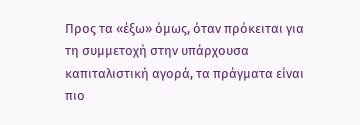Προς τα «έξω» όμως, όταν πρόκειται για τη συμμετοχή στην υπάρχουσα καπιταλιστική αγορά, τα πράγματα είναι πιο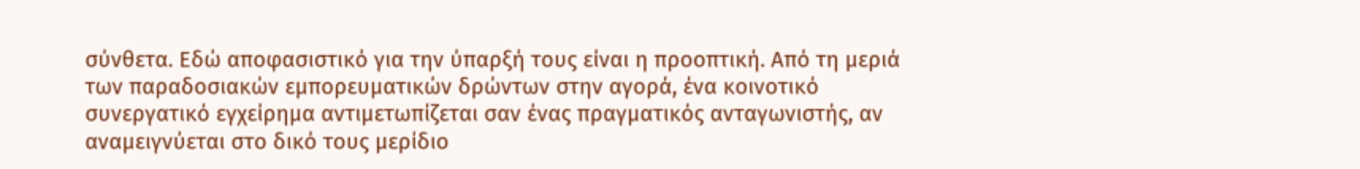σύνθετα. Εδώ αποφασιστικό για την ύπαρξή τους είναι η προοπτική. Από τη μεριά των παραδοσιακών εμπορευματικών δρώντων στην αγορά, ένα κοινοτικό συνεργατικό εγχείρημα αντιμετωπίζεται σαν ένας πραγματικός ανταγωνιστής, αν αναμειγνύεται στο δικό τους μερίδιο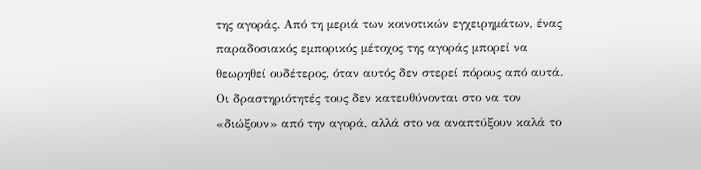της αγοράς. Από τη μεριά των κοινοτικών εγχειρημάτων, ένας παραδοσιακός εμπορικός μέτοχος της αγοράς μπορεί να θεωρηθεί ουδέτερος, όταν αυτός δεν στερεί πόρους από αυτά. Οι δραστηριότητές τους δεν κατευθύνονται στο να τον «διώξουν» από την αγορά, αλλά στο να αναπτύξουν καλά το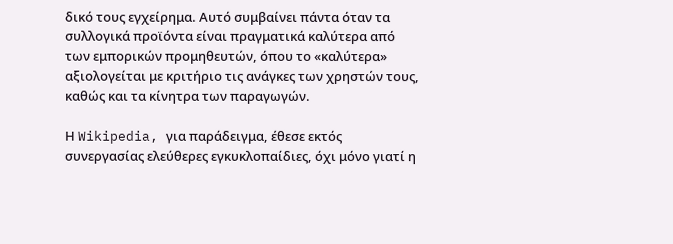δικό τους εγχείρημα. Αυτό συμβαίνει πάντα όταν τα συλλογικά προϊόντα είναι πραγματικά καλύτερα από των εμπορικών προμηθευτών, όπου το «καλύτερα» αξιολογείται με κριτήριο τις ανάγκες των χρηστών τους, καθώς και τα κίνητρα των παραγωγών.

Η Wikipedia, για παράδειγμα, έθεσε εκτός συνεργασίας ελεύθερες εγκυκλοπαίδιες, όχι μόνο γιατί η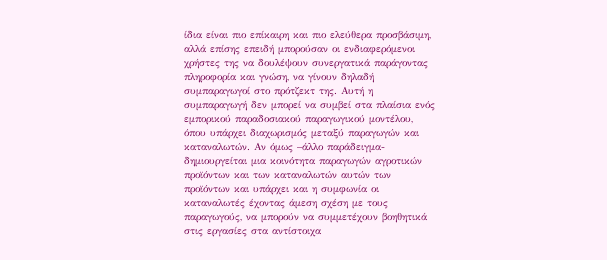ίδια είναι πιο επίκαιρη και πιο ελεύθερα προσβάσιμη, αλλά επίσης επειδή μπορούσαν οι ενδιαφερόμενοι χρήστες της να δουλέψουν συνεργατικά παράγοντας πληροφορία και γνώση, να γίνουν δηλαδή συμπαραγωγοί στο πρότζεκτ της. Αυτή η συμπαραγωγή δεν μπορεί να συμβεί στα πλαίσια ενός εμπορικού παραδοσιακού παραγωγικού μοντέλου, όπου υπάρχει διαχωρισμός μεταξύ παραγωγών και καταναλωτών. Αν όμως –άλλο παράδειγμα-δημιουργείται μια κοινότητα παραγωγών αγροτικών προϊόντων και των καταναλωτών αυτών των προϊόντων και υπάρχει και η συμφωνία οι καταναλωτές έχοντας άμεση σχέση με τους παραγωγούς, να μπορούν να συμμετέχουν βοηθητικά στις εργασίες στα αντίστοιχα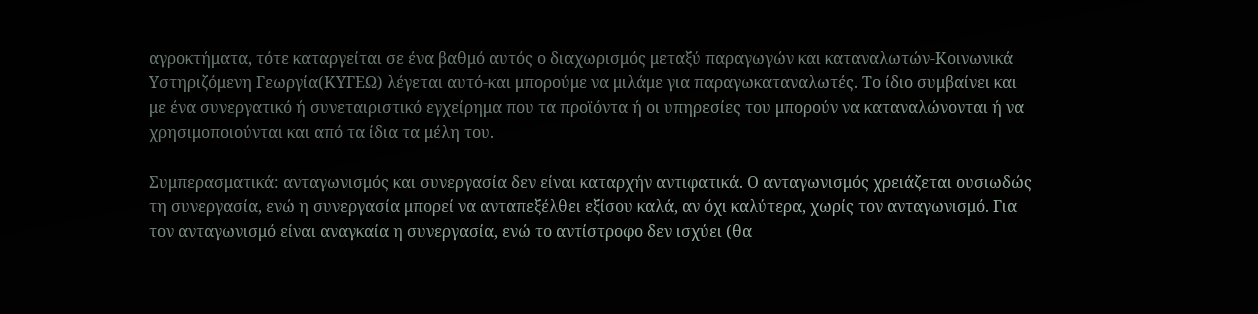αγροκτήματα, τότε καταργείται σε ένα βαθμό αυτός ο διαχωρισμός μεταξύ παραγωγών και καταναλωτών-Κοινωνικά Υστηριζόμενη Γεωργία(ΚΥΓΕΩ) λέγεται αυτό-και μπορούμε να μιλάμε για παραγωκαταναλωτές. Το ίδιο συμβαίνει και με ένα συνεργατικό ή συνεταιριστικό εγχείρημα που τα προϊόντα ή οι υπηρεσίες του μπορούν να καταναλώνονται ή να χρησιμοποιούνται και από τα ίδια τα μέλη του.

Συμπερασματικά: ανταγωνισμός και συνεργασία δεν είναι καταρχήν αντιφατικά. Ο ανταγωνισμός χρειάζεται ουσιωδώς τη συνεργασία, ενώ η συνεργασία μπορεί να ανταπεξέλθει εξίσου καλά, αν όχι καλύτερα, χωρίς τον ανταγωνισμό. Για τον ανταγωνισμό είναι αναγκαία η συνεργασία, ενώ το αντίστροφο δεν ισχύει (θα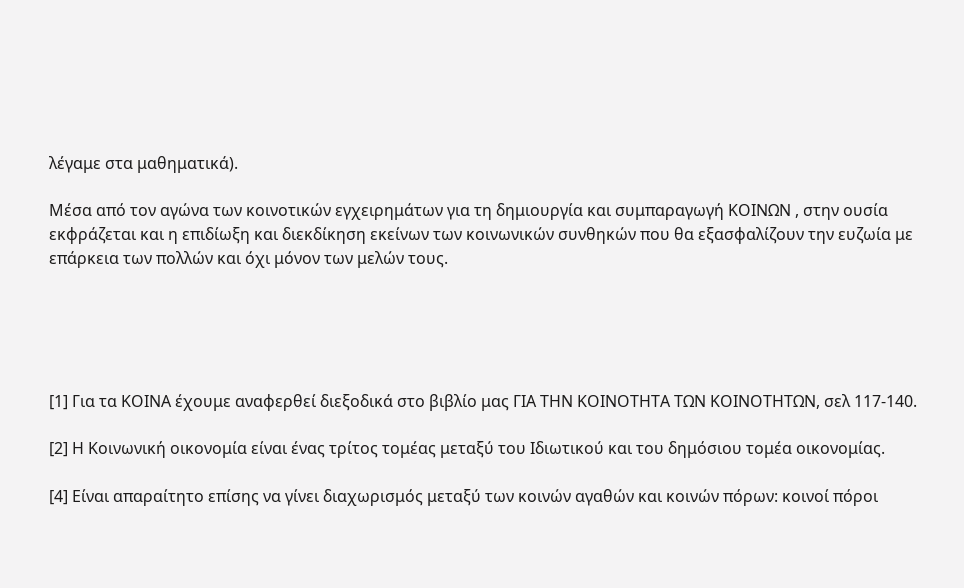λέγαμε στα μαθηματικά).

Μέσα από τον αγώνα των κοινοτικών εγχειρημάτων για τη δημιουργία και συμπαραγωγή ΚΟΙΝΩΝ , στην ουσία εκφράζεται και η επιδίωξη και διεκδίκηση εκείνων των κοινωνικών συνθηκών που θα εξασφαλίζουν την ευζωία με επάρκεια των πολλών και όχι μόνον των μελών τους.





[1] Για τα ΚΟΙΝΑ έχουμε αναφερθεί διεξοδικά στο βιβλίο μας ΓΙΑ ΤΗΝ ΚΟΙΝΟΤΗΤΑ ΤΩΝ ΚΟΙΝΟΤΗΤΩΝ, σελ 117-140.

[2] Η Κοινωνική οικονομία είναι ένας τρίτος τομέας μεταξύ του Ιδιωτικού και του δημόσιου τομέα οικονομίας.

[4] Είναι απαραίτητο επίσης να γίνει διαχωρισμός μεταξύ των κοινών αγαθών και κοινών πόρων: κοινοί πόροι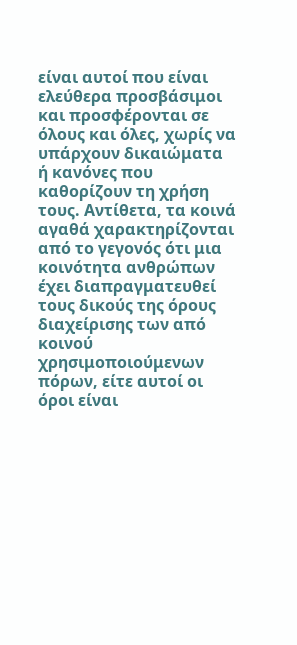είναι αυτοί που είναι ελεύθερα προσβάσιμοι και προσφέρονται σε όλους και όλες, χωρίς να υπάρχουν δικαιώματα ή κανόνες που καθορίζουν τη χρήση τους. Αντίθετα, τα κοινά αγαθά χαρακτηρίζονται από το γεγονός ότι μια κοινότητα ανθρώπων έχει διαπραγματευθεί τους δικούς της όρους διαχείρισης των από κοινού χρησιμοποιούμενων πόρων, είτε αυτοί οι όροι είναι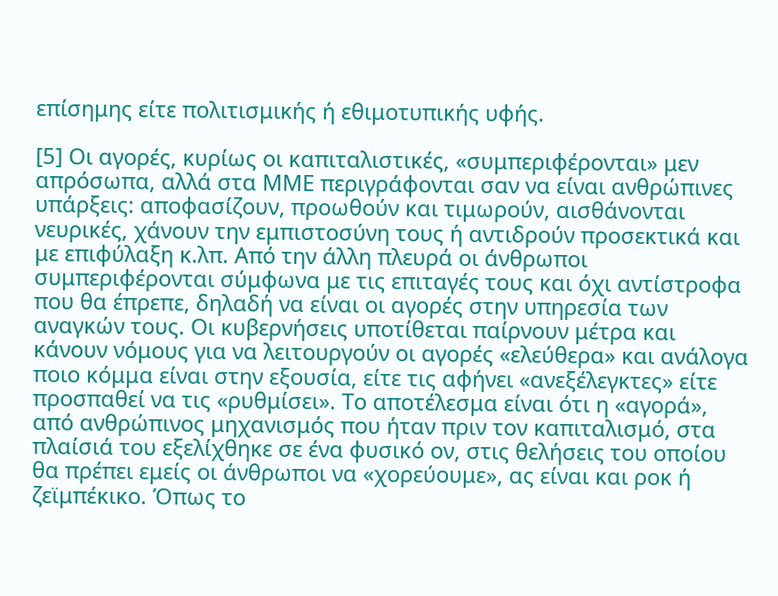επίσημης είτε πολιτισμικής ή εθιμοτυπικής υφής.

[5] Οι αγορές, κυρίως οι καπιταλιστικές, «συμπεριφέρονται» μεν απρόσωπα, αλλά στα ΜΜΕ περιγράφονται σαν να είναι ανθρώπινες υπάρξεις: αποφασίζουν, προωθούν και τιμωρούν, αισθάνονται νευρικές, χάνουν την εμπιστοσύνη τους ή αντιδρούν προσεκτικά και με επιφύλαξη κ.λπ. Από την άλλη πλευρά οι άνθρωποι συμπεριφέρονται σύμφωνα με τις επιταγές τους και όχι αντίστροφα που θα έπρεπε, δηλαδή να είναι οι αγορές στην υπηρεσία των αναγκών τους. Οι κυβερνήσεις υποτίθεται παίρνουν μέτρα και κάνουν νόμους για να λειτουργούν οι αγορές «ελεύθερα» και ανάλογα ποιο κόμμα είναι στην εξουσία, είτε τις αφήνει «ανεξέλεγκτες» είτε προσπαθεί να τις «ρυθμίσει». Το αποτέλεσμα είναι ότι η «αγορά», από ανθρώπινος μηχανισμός που ήταν πριν τον καπιταλισμό, στα πλαίσιά του εξελίχθηκε σε ένα φυσικό ον, στις θελήσεις του οποίου θα πρέπει εμείς οι άνθρωποι να «χορεύουμε», ας είναι και ροκ ή ζεϊμπέκικο. Όπως το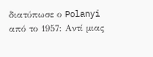διατύπωσε ο Polanyi από το 1957: Αντί μιας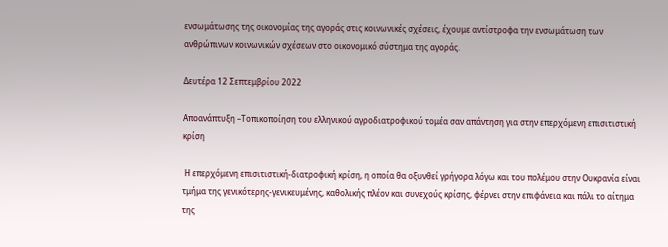ενσωμάτωσης της οικονομίας της αγοράς στις κοινωνικές σχέσεις, έχουμε αντίστροφα την ενσωμάτωση των ανθρώπινων κοινωνικών σχέσεων στο οικονομικό σύστημα της αγοράς.

Δευτέρα 12 Σεπτεμβρίου 2022

Αποανάπτυξη –Τοπικοποίηση του ελληνικού αγροδιατροφικού τομέα σαν απάντηση για στην επερχόμενη επισιτιστική κρίση

 Η επερχόμενη επισιτιστική-διατροφική κρίση, η οποία θα οξυνθεί γρήγορα λόγω και του πολέμου στην Ουκρανία είναι τμήμα της γενικότερης-γενικευμένης, καθολικής πλέον και συνεχούς κρίσης, φέρνει στην επιφάνεια και πάλι το αίτημα της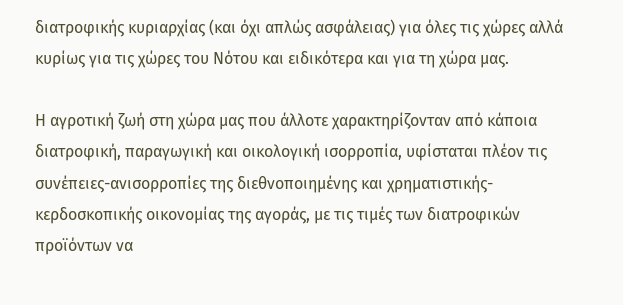διατροφικής κυριαρχίας (και όχι απλώς ασφάλειας) για όλες τις χώρες αλλά κυρίως για τις χώρες του Νότου και ειδικότερα και για τη χώρα μας.

Η αγροτική ζωή στη χώρα μας που άλλοτε χαρακτηρίζονταν από κάποια διατροφική, παραγωγική και οικολογική ισορροπία, υφίσταται πλέον τις συνέπειες-ανισορροπίες της διεθνοποιημένης και χρηματιστικής-κερδοσκοπικής οικονομίας της αγοράς, με τις τιμές των διατροφικών προϊόντων να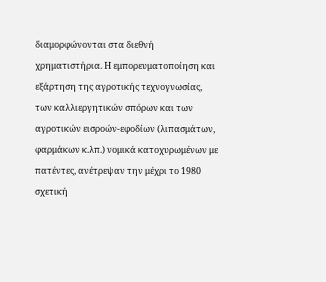διαμορφώνονται στα διεθνή χρηματιστήρια. Η εμπορευματοποίηση και εξάρτηση της αγροτικής τεχνογνωσίας, των καλλιεργητικών σπόρων και των αγροτικών εισροών-εφοδίων (λιπασμάτων, φαρμάκων κ.λπ.) νομικά κατοχυρωμένων με πατέντες, ανέτρεψαν την μέχρι το 1980 σχετική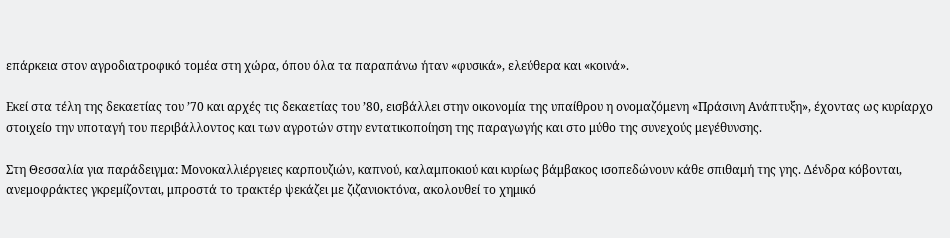επάρκεια στον αγροδιατροφικό τομέα στη χώρα, όπου όλα τα παραπάνω ήταν «φυσικά», ελεύθερα και «κοινά».

Εκεί στα τέλη της δεκαετίας του ’70 και αρχές τις δεκαετίας του ’80, εισβάλλει στην οικονομία της υπαίθρου η ονομαζόμενη «Πράσινη Ανάπτυξη», έχοντας ως κυρίαρχο στοιχείο την υποταγή του περιβάλλοντος και των αγροτών στην εντατικοποίηση της παραγωγής και στο μύθο της συνεχούς μεγέθυνσης.

Στη Θεσσαλία για παράδειγμα: Μονοκαλλιέργειες καρπουζιών, καπνού, καλαμποκιού και κυρίως βάμβακος ισοπεδώνουν κάθε σπιθαμή της γης. Δένδρα κόβονται, ανεμοφράκτες γκρεμίζονται, μπροστά το τρακτέρ ψεκάζει με ζιζανιοκτόνα, ακολουθεί το χημικό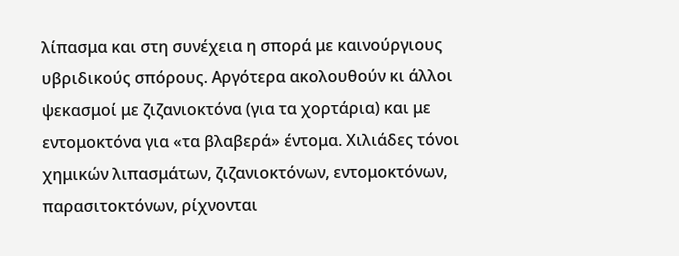λίπασμα και στη συνέχεια η σπορά με καινούργιους υβριδικούς σπόρους. Αργότερα ακολουθούν κι άλλοι ψεκασμοί με ζιζανιοκτόνα (για τα χορτάρια) και με εντομοκτόνα για «τα βλαβερά» έντομα. Χιλιάδες τόνοι χημικών λιπασμάτων, ζιζανιοκτόνων, εντομοκτόνων, παρασιτοκτόνων, ρίχνονται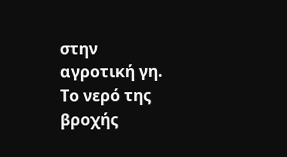στην αγροτική γη. Το νερό της βροχής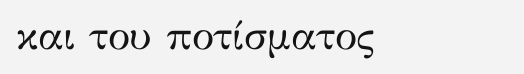και του ποτίσματος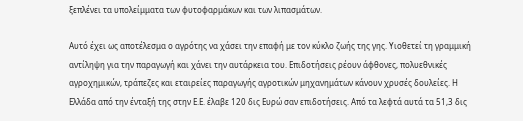ξεπλένει τα υπολείμματα των φυτοφαρμάκων και των λιπασμάτων.

Αυτό έχει ως αποτέλεσμα ο αγρότης να χάσει την επαφή με τον κύκλο ζωής της γης. Υιοθετεί τη γραμμική αντίληψη για την παραγωγή και χάνει την αυτάρκεια του. Επιδοτήσεις ρέουν άφθονες, πολυεθνικές αγροχημικών, τράπεζες και εταιρείες παραγωγής αγροτικών μηχανημάτων κάνουν χρυσές δουλείες. Η Ελλάδα από την ένταξή της στην Ε.Ε. έλαβε 120 δις Ευρώ σαν επιδοτήσεις. Από τα λεφτά αυτά τα 51,3 δις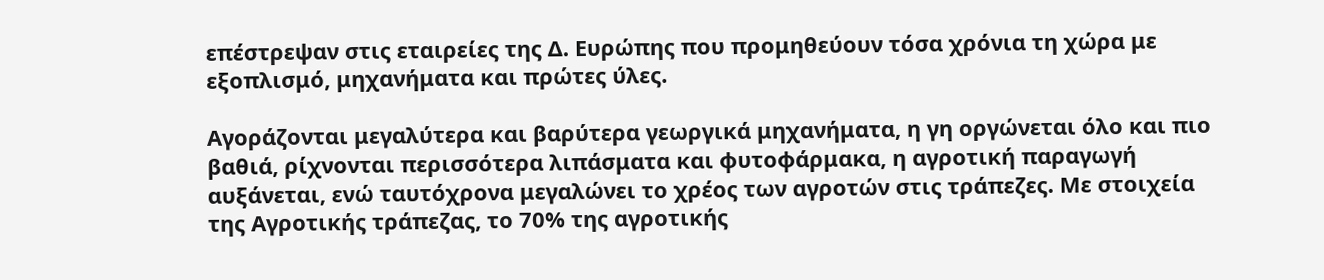επέστρεψαν στις εταιρείες της Δ. Ευρώπης που προμηθεύουν τόσα χρόνια τη χώρα με εξοπλισμό, μηχανήματα και πρώτες ύλες.

Αγοράζονται μεγαλύτερα και βαρύτερα γεωργικά μηχανήματα, η γη οργώνεται όλο και πιο βαθιά, ρίχνονται περισσότερα λιπάσματα και φυτοφάρμακα, η αγροτική παραγωγή αυξάνεται, ενώ ταυτόχρονα μεγαλώνει το χρέος των αγροτών στις τράπεζες. Με στοιχεία της Αγροτικής τράπεζας, το 70% της αγροτικής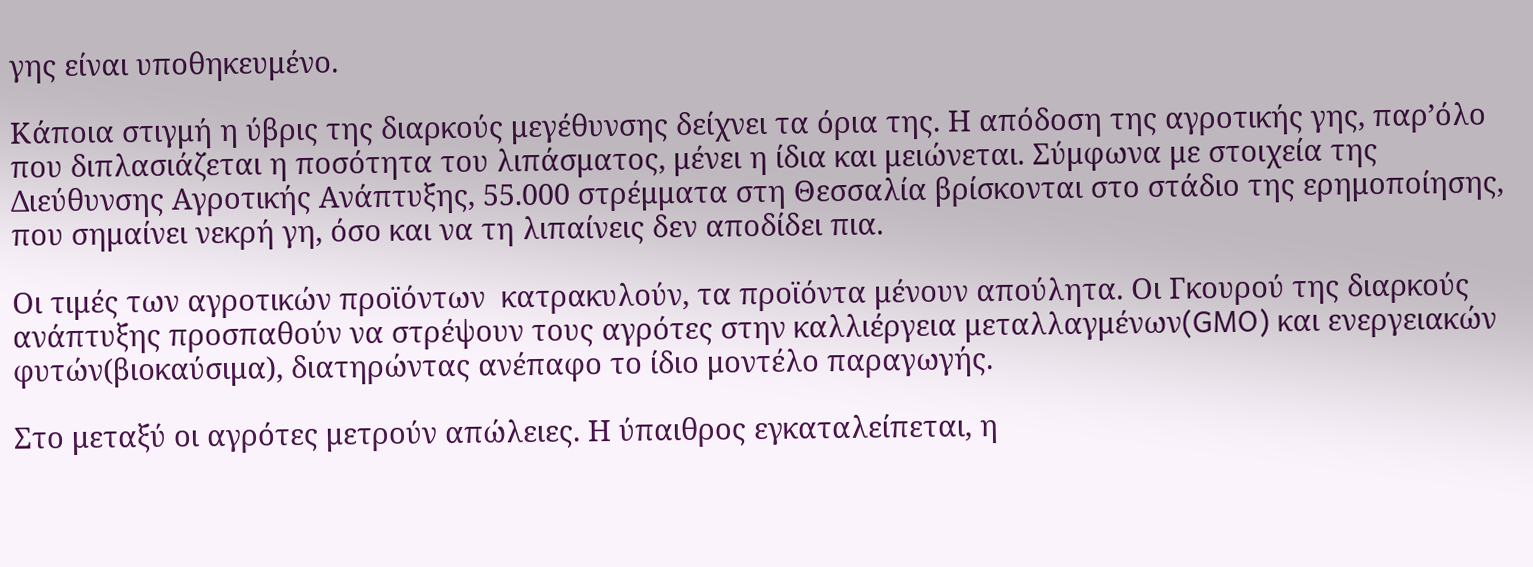γης είναι υποθηκευμένο.

Κάποια στιγμή η ύβρις της διαρκούς μεγέθυνσης δείχνει τα όρια της. Η απόδοση της αγροτικής γης, παρ’όλο  που διπλασιάζεται η ποσότητα του λιπάσματος, μένει η ίδια και μειώνεται. Σύμφωνα με στοιχεία της Διεύθυνσης Αγροτικής Ανάπτυξης, 55.000 στρέμματα στη Θεσσαλία βρίσκονται στο στάδιο της ερημοποίησης, που σημαίνει νεκρή γη, όσο και να τη λιπαίνεις δεν αποδίδει πια.

Οι τιμές των αγροτικών προϊόντων  κατρακυλούν, τα προϊόντα μένουν απούλητα. Οι Γκουρού της διαρκούς ανάπτυξης προσπαθούν να στρέψουν τους αγρότες στην καλλιέργεια μεταλλαγμένων(GMO) και ενεργειακών φυτών(βιοκαύσιμα), διατηρώντας ανέπαφο το ίδιο μοντέλο παραγωγής.

Στο μεταξύ οι αγρότες μετρούν απώλειες. Η ύπαιθρος εγκαταλείπεται, η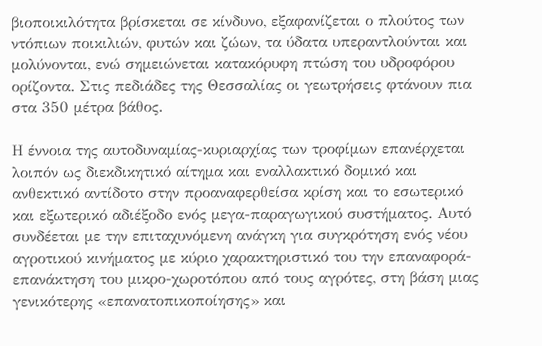βιοποικιλότητα βρίσκεται σε κίνδυνο, εξαφανίζεται ο πλούτος των ντόπιων ποικιλιών, φυτών και ζώων, τα ύδατα υπεραντλούνται και μολύνονται, ενώ σημειώνεται κατακόρυφη πτώση του υδροφόρου ορίζοντα. Στις πεδιάδες της Θεσσαλίας οι γεωτρήσεις φτάνουν πια στα 350 μέτρα βάθος.

Η έννοια της αυτοδυναμίας-κυριαρχίας των τροφίμων επανέρχεται λοιπόν ως διεκδικητικό αίτημα και εναλλακτικό δομικό και ανθεκτικό αντίδοτο στην προαναφερθείσα κρίση και το εσωτερικό και εξωτερικό αδιέξοδο ενός μεγα-παραγωγικού συστήματος. Αυτό συνδέεται με την επιταχυνόμενη ανάγκη για συγκρότηση ενός νέου αγροτικού κινήματος με κύριο χαρακτηριστικό του την επαναφορά-επανάκτηση του μικρο-χωροτόπου από τους αγρότες, στη βάση μιας γενικότερης «επανατοπικοποίησης» και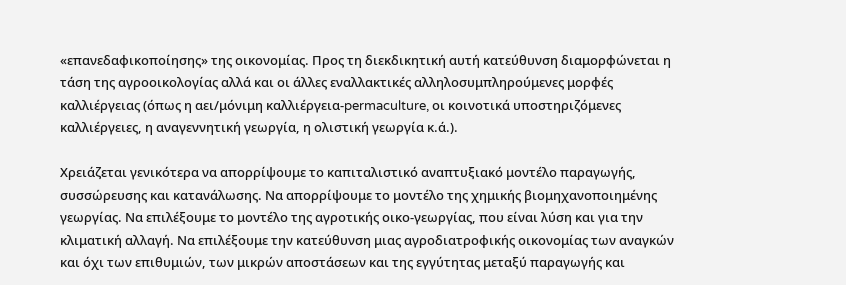«επανεδαφικοποίησης» της οικονομίας. Προς τη διεκδικητική αυτή κατεύθυνση διαμορφώνεται η τάση της αγροοικολογίας αλλά και οι άλλες εναλλακτικές αλληλοσυμπληρούμενες μορφές καλλιέργειας (όπως η αει/μόνιμη καλλιέργεια-permaculture, οι κοινοτικά υποστηριζόμενες καλλιέργειες, η αναγεννητική γεωργία, η ολιστική γεωργία κ.ά.).

Χρειάζεται γενικότερα να απορρίψουμε το καπιταλιστικό αναπτυξιακό μοντέλο παραγωγής, συσσώρευσης και κατανάλωσης. Να απορρίψουμε το μοντέλο της χημικής βιομηχανοποιημένης γεωργίας. Να επιλέξουμε το μοντέλο της αγροτικής οικο-γεωργίας, που είναι λύση και για την κλιματική αλλαγή. Να επιλέξουμε την κατεύθυνση μιας αγροδιατροφικής οικονομίας των αναγκών και όχι των επιθυμιών, των μικρών αποστάσεων και της εγγύτητας μεταξύ παραγωγής και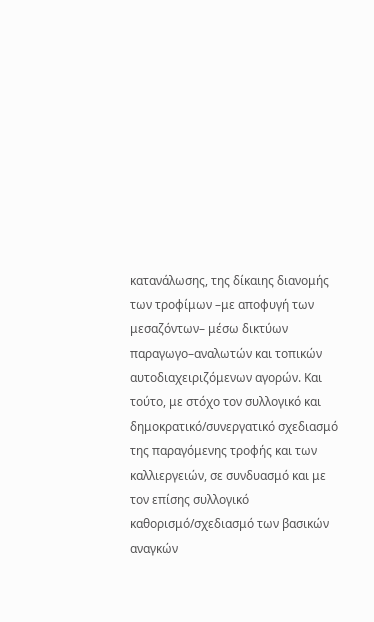κατανάλωσης, της δίκαιης διανομής των τροφίμων –με αποφυγή των μεσαζόντων– μέσω δικτύων παραγωγο–αναλωτών και τοπικών αυτοδιαχειριζόμενων αγορών. Και τούτο, με στόχο τον συλλογικό και δημοκρατικό/συνεργατικό σχεδιασμό της παραγόμενης τροφής και των καλλιεργειών, σε συνδυασμό και με τον επίσης συλλογικό καθορισμό/σχεδιασμό των βασικών αναγκών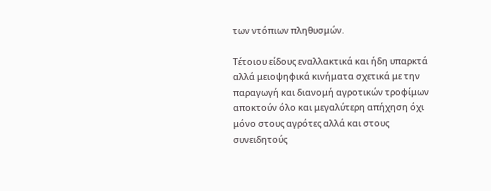των ντόπιων πληθυσμών.

Τέτοιου είδους εναλλακτικά και ήδη υπαρκτά αλλά μειοψηφικά κινήματα σχετικά με την παραγωγή και διανομή αγροτικών τροφίμων αποκτούν όλο και μεγαλύτερη απήχηση όχι μόνο στους αγρότες αλλά και στους συνειδητούς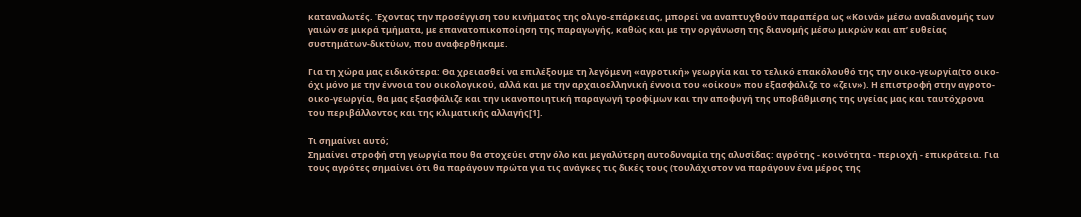καταναλωτές. Έχοντας την προσέγγιση του κινήματος της ολιγο-επάρκειας, μπορεί να αναπτυχθούν παραπέρα ως «Κοινά» μέσω αναδιανομής των γαιών σε μικρά τμήματα, με επανατοπικοποίηση της παραγωγής, καθώς και με την οργάνωση της διανομής μέσω μικρών και απ’ ευθείας συστημάτων-δικτύων, που αναφερθήκαμε.

Για τη χώρα μας ειδικότερα: Θα χρειασθεί να επιλέξουμε τη λεγόμενη «αγροτική» γεωργία και το τελικό επακόλουθό της την οικο-γεωργία(το οικο- όχι μόνο με την έννοια του οικολογικού, αλλά και με την αρχαιοελληνική έννοια του «οίκου» που εξασφάλιζε το «ζειν»). Η επιστροφή στην αγροτο-οικο-γεωργία, θα μας εξασφάλιζε και την ικανοποιητική παραγωγή τροφίμων και την αποφυγή της υποβάθμισης της υγείας μας και ταυτόχρονα του περιβάλλοντος και της κλιματικής αλλαγής[1].

Τι σημαίνει αυτό;
Σημαίνει στροφή στη γεωργία που θα στοχεύει στην όλο και μεγαλύτερη αυτοδυναμία της αλυσίδας: αγρότης - κοινότητα - περιοχή - επικράτεια. Για τους αγρότες σημαίνει ότι θα παράγουν πρώτα για τις ανάγκες τις δικές τους (τουλάχιστον να παράγουν ένα μέρος της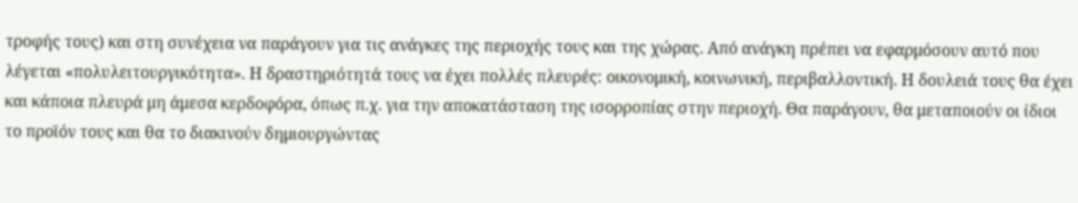τροφής τους) και στη συνέχεια να παράγουν για τις ανάγκες της περιοχής τους και της χώρας. Από ανάγκη πρέπει να εφαρμόσουν αυτό που λέγεται «πολυλειτουργικότητα». Η δραστηριότητά τους να έχει πολλές πλευρές: οικονομική, κοινωνική, περιβαλλοντική. Η δουλειά τους θα έχει και κάποια πλευρά μη άμεσα κερδοφόρα, όπως π.χ. για την αποκατάσταση της ισορροπίας στην περιοχή. Θα παράγουν, θα μεταποιούν οι ίδιοι το προϊόν τους και θα το διακινούν δημιουργώντας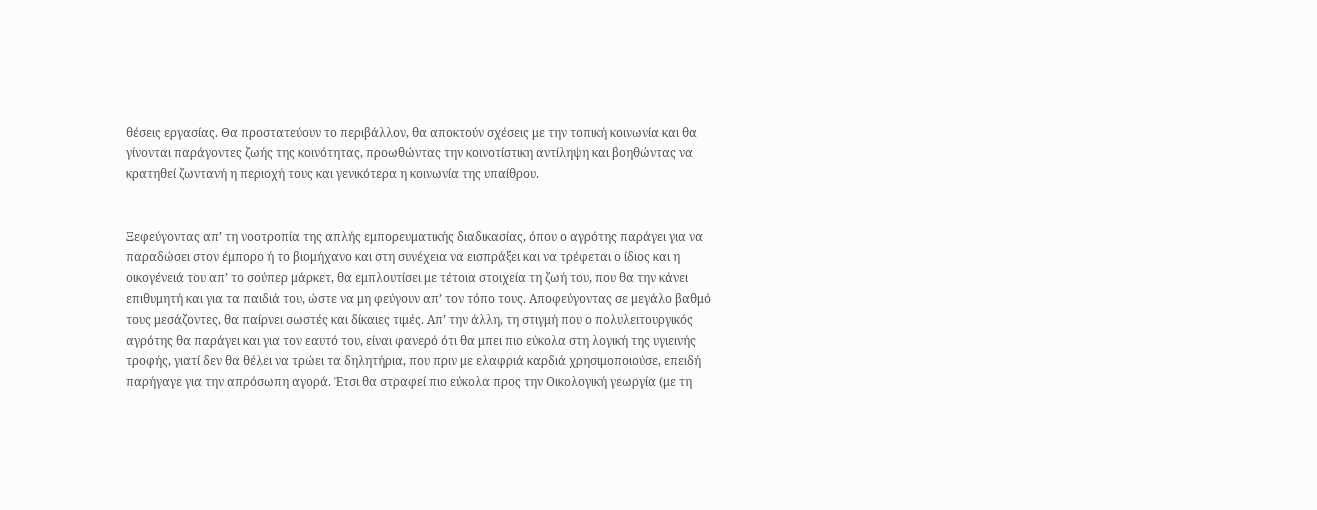θέσεις εργασίας. Θα προστατεύουν το περιβάλλον, θα αποκτούν σχέσεις με την τοπική κοινωνία και θα γίνονται παράγοντες ζωής της κοινότητας, προωθώντας την κοινοτίστικη αντίληψη και βοηθώντας να κρατηθεί ζωντανή η περιοχή τους και γενικότερα η κοινωνία της υπαίθρου.


Ξεφεύγοντας απ’ τη νοοτροπία της απλής εμπορευματικής διαδικασίας, όπου ο αγρότης παράγει για να παραδώσει στον έμπορο ή το βιομήχανο και στη συνέχεια να εισπράξει και να τρέφεται ο ίδιος και η οικογένειά του απ’ το σούπερ μάρκετ, θα εμπλουτίσει με τέτοια στοιχεία τη ζωή του, που θα την κάνει επιθυμητή και για τα παιδιά του, ώστε να μη φεύγουν απ’ τον τόπο τους. Αποφεύγοντας σε μεγάλο βαθμό τους μεσάζοντες, θα παίρνει σωστές και δίκαιες τιμές. Απ’ την άλλη, τη στιγμή που ο πολυλειτουργικός αγρότης θα παράγει και για τον εαυτό του, είναι φανερό ότι θα μπει πιο εύκολα στη λογική της υγιεινής τροφής, γιατί δεν θα θέλει να τρώει τα δηλητήρια, που πριν με ελαφριά καρδιά χρησιμοποιούσε, επειδή παρήγαγε για την απρόσωπη αγορά. Έτσι θα στραφεί πιο εύκολα προς την Οικολογική γεωργία (με τη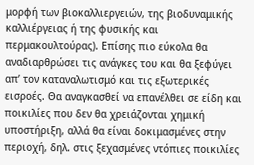μορφή των βιοκαλλιεργειών, της βιοδυναμικής καλλιέργειας ή της φυσικής και περμακουλτούρας). Επίσης πιο εύκολα θα αναδιαρθρώσει τις ανάγκες του και θα ξεφύγει απ’ τον καταναλωτισμό και τις εξωτερικές εισροές. Θα αναγκασθεί να επανέλθει σε είδη και ποικιλίες που δεν θα χρειάζονται χημική υποστήριξη, αλλά θα είναι δοκιμασμένες στην περιοχή, δηλ. στις ξεχασμένες ντόπιες ποικιλίες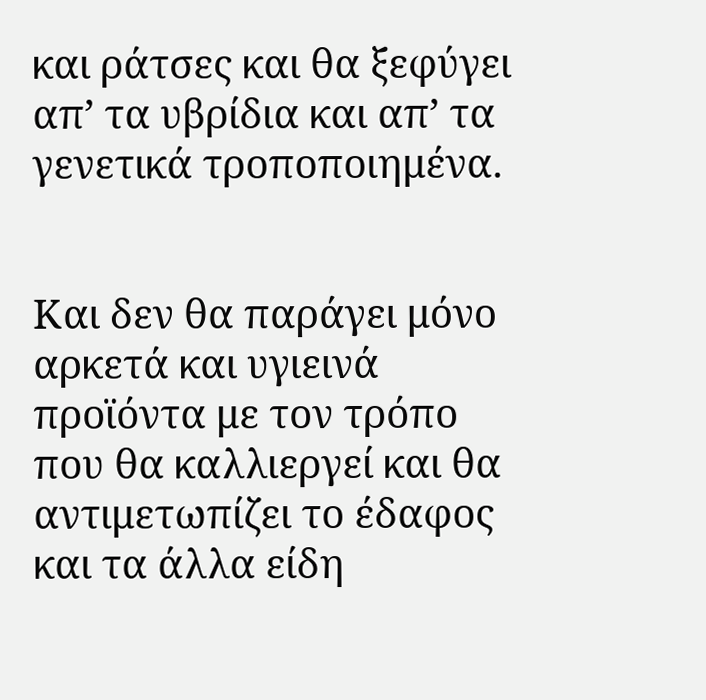και ράτσες και θα ξεφύγει απ’ τα υβρίδια και απ’ τα γενετικά τροποποιημένα.


Και δεν θα παράγει μόνο αρκετά και υγιεινά προϊόντα με τον τρόπο που θα καλλιεργεί και θα αντιμετωπίζει το έδαφος και τα άλλα είδη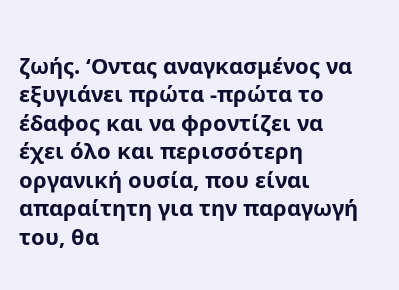ζωής. ‘Οντας αναγκασμένος να εξυγιάνει πρώτα -πρώτα το έδαφος και να φροντίζει να έχει όλο και περισσότερη οργανική ουσία, που είναι απαραίτητη για την παραγωγή του, θα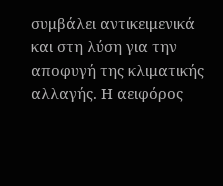συμβάλει αντικειμενικά και στη λύση για την αποφυγή της κλιματικής αλλαγής. Η αειφόρος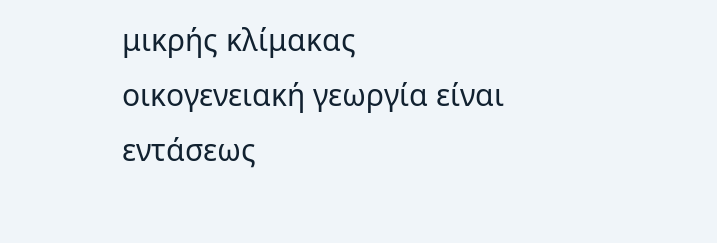μικρής κλίμακας οικογενειακή γεωργία είναι εντάσεως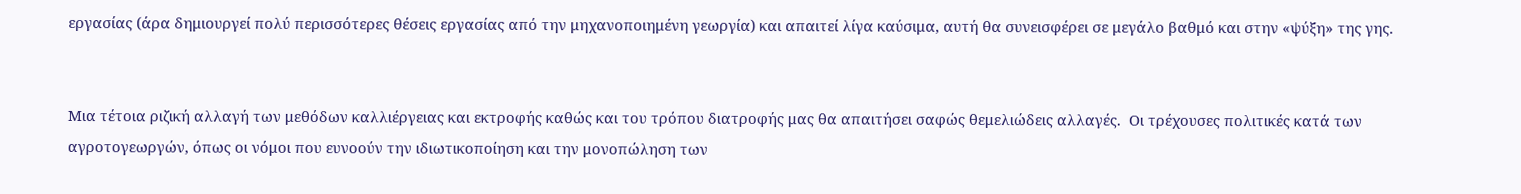εργασίας (άρα δημιουργεί πολύ περισσότερες θέσεις εργασίας από την μηχανοποιημένη γεωργία) και απαιτεί λίγα καύσιμα, αυτή θα συνεισφέρει σε μεγάλο βαθμό και στην «ψύξη» της γης.


Μια τέτοια ριζική αλλαγή των μεθόδων καλλιέργειας και εκτροφής καθώς και του τρόπου διατροφής μας θα απαιτήσει σαφώς θεμελιώδεις αλλαγές.  Οι τρέχουσες πολιτικές κατά των αγροτογεωργών, όπως οι νόμοι που ευνοούν την ιδιωτικοποίηση και την μονοπώληση των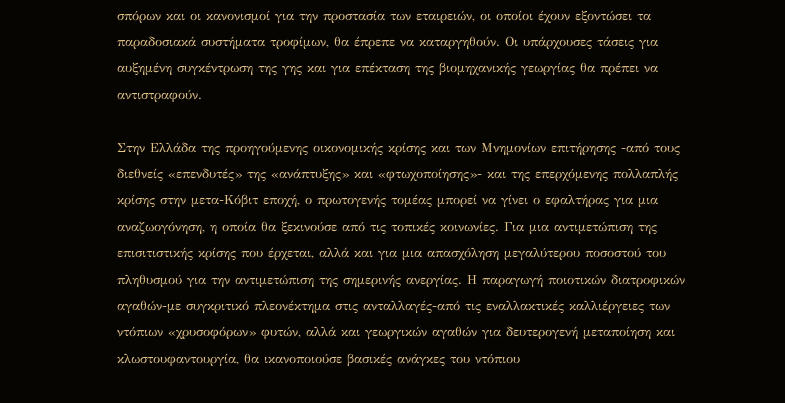σπόρων και οι κανονισμοί για την προστασία των εταιρειών, οι οποίοι έχουν εξοντώσει τα παραδοσιακά συστήματα τροφίμων, θα έπρεπε να καταργηθούν. Οι υπάρχουσες τάσεις για αυξημένη συγκέντρωση της γης και για επέκταση της βιομηχανικής γεωργίας θα πρέπει να αντιστραφούν.

Στην Ελλάδα της προηγούμενης οικονομικής κρίσης και των Μνημονίων επιτήρησης -από τους διεθνείς «επενδυτές» της «ανάπτυξης» και «φτωχοποίησης»- και της επερχόμενης πολλαπλής κρίσης στην μετα-Κόβιτ εποχή, ο πρωτογενής τομέας μπορεί να γίνει ο εφαλτήρας για μια αναζωογόνηση, η οποία θα ξεκινούσε από τις τοπικές κοινωνίες. Για μια αντιμετώπιση της επισιτιστικής κρίσης που έρχεται, αλλά και για μια απασχόληση μεγαλύτερου ποσοστού του πληθυσμού για την αντιμετώπιση της σημερινής ανεργίας. Η παραγωγή ποιοτικών διατροφικών αγαθών-με συγκριτικό πλεονέκτημα στις ανταλλαγές-από τις εναλλακτικές καλλιέργειες των ντόπιων «χρυσοφόρων» φυτών, αλλά και γεωργικών αγαθών για δευτερογενή μεταποίηση και κλωστουφαντουργία, θα ικανοποιούσε βασικές ανάγκες του ντόπιου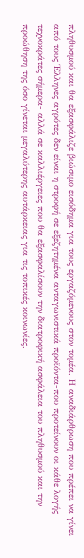πληθυσμού και θα εξασφάλιζε βιώσιμο εισόδημα για τους εργαζόμενους στον τομέα. Η αναδιάρθρωση που πρέπει να γίνει από τους Έλληνες αγρότες δεν είναι η στροφή σε εξεζητημένα ανταγωνιστικά προϊόντα-που προτείνουν οι κάθε λογής τεχνοκράτες σήμερα- αλλά σε καλλιέργειες που θα εξασφαλίσουν την διατροφική ασφάλεια του πληθυσμού και την προώθηση της όσο γίνεται μεγαλύτερης αυτάρκειας για τις τοπικές κοινωνίες.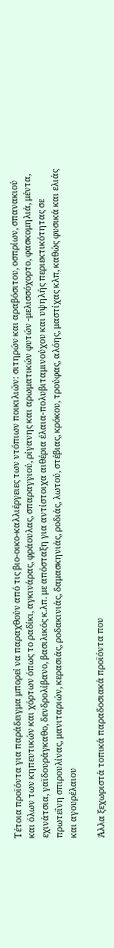Τέτοια προϊόντα για παράδειγμα μπορεί να παραχθούν από τις βιο-οικο-καλλιέργειες των ντόπιων ποικιλιών: σιτηρών και αραβόσιτου, οσπρίων, σπανακιού και όλων των κηπευτικών και χόρτων όπως το ραδίκι, αγκινάρας, φράουλας, σπαραγγιού, ρίγανης και αρωματικών φυτών -μελισσόχορτο, φασκομηλιά, μέντα, εχινάτσια, γαϊδουράγκαθο, δενδρολίβανο, βασιλικός κ.λπ. με απόσταξη για αντίστοιχα αιθέρια έλαια-πολυβιταμινούχου και υψηλής περιεκτικότητας σε πρωτεΐνη σπιρουλίνας, μανιταριών, κερασιάς, ροδακινιάς, δαμασκηνιάς, ροδιάς, λωτού, στέβιας, κρόκου, τρούφας, αλόης, μαστίχας κλπ, καθώς φυσικά και ελιάς και αγουρέλαιου

Άλλα ξεχωριστά τοπικά παραδοσιακά προϊόντα που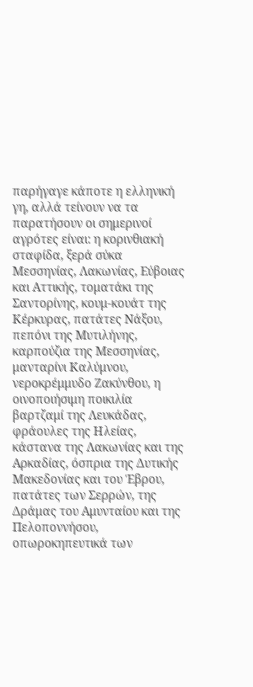παρήγαγε κάποτε η ελληνική γη, αλλά τείνουν να τα παρατήσουν οι σημερινοί αγρότες είναι: η κορινθιακή σταφίδα, ξερά σύκα Μεσσηνίας, Λακωνίας, Εύβοιας και Αττικής, τοματάκι της Σαντορίνης, κουμ-κουάτ της Κέρκυρας, πατάτες Νάξου, πεπόνι της Μυτιλήνης, καρπούζια της Μεσσηνίας, μανταρίνι Καλύμνου, νεροκρέμμυδο Ζακύνθου, η οινοποιήσιμη ποικιλία βαρτζαμί της Λευκάδας, φράουλες της Ηλείας, κάστανα της Λακωνίας και της Αρκαδίας, όσπρια της Δυτικής Μακεδονίας και του Έβρου, πατάτες των Σερρών, της Δράμας του Αμυνταίου και της Πελοποννήσου, οπωροκηπευτικά των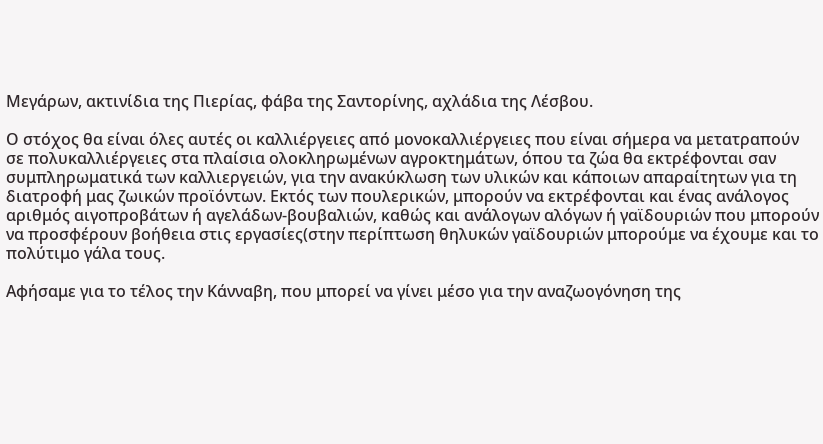Μεγάρων, ακτινίδια της Πιερίας, φάβα της Σαντορίνης, αχλάδια της Λέσβου.

Ο στόχος θα είναι όλες αυτές οι καλλιέργειες από μονοκαλλιέργειες που είναι σήμερα να μετατραπούν σε πολυκαλλιέργειες στα πλαίσια ολοκληρωμένων αγροκτημάτων, όπου τα ζώα θα εκτρέφονται σαν συμπληρωματικά των καλλιεργειών, για την ανακύκλωση των υλικών και κάποιων απαραίτητων για τη διατροφή μας ζωικών προϊόντων. Εκτός των πουλερικών, μπορούν να εκτρέφονται και ένας ανάλογος αριθμός αιγοπροβάτων ή αγελάδων-βουβαλιών, καθώς και ανάλογων αλόγων ή γαϊδουριών που μπορούν να προσφέρουν βοήθεια στις εργασίες(στην περίπτωση θηλυκών γαϊδουριών μπορούμε να έχουμε και το πολύτιμο γάλα τους.

Αφήσαμε για το τέλος την Κάνναβη, που μπορεί να γίνει μέσο για την αναζωογόνηση της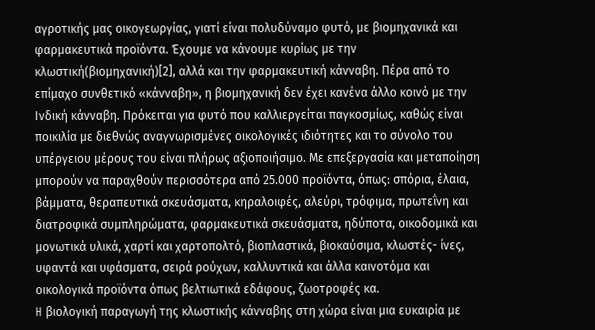αγροτικής μας οικογεωργίας, γιατί είναι πολυδύναμο φυτό, με βιομηχανικά και φαρμακευτικά προϊόντα. Έχουμε να κάνουμε κυρίως με την κλωστική(βιομηχανική)[2], αλλά και την φαρμακευτική κάνναβη. Πέρα από το επίμαχο συνθετικό «κάνναβη», η βιομηχανική δεν έχει κανένα άλλο κοινό με την Ινδική κάνναβη. Πρόκειται για φυτό που καλλιεργείται παγκοσμίως, καθώς είναι ποικιλία με διεθνώς αναγνωρισμένες οικολογικές ιδιότητες και το σύνολο του υπέργειου μέρους του είναι πλήρως αξιοποιήσιμο. Με επεξεργασία και μεταποίηση μπορούν να παραχθούν περισσότερα από 25.000 προϊόντα, όπως: σπόρια, έλαια, βάμματα, θεραπευτικά σκευάσματα, κηραλοιφές, αλεύρι, τρόφιμα, πρωτεΐνη και διατροφικά συμπληρώματα, φαρμακευτικά σκευάσματα, ηδύποτα, οικοδομικά και μονωτικά υλικά, χαρτί και χαρτοπολτό, βιοπλαστικά, βιοκαύσιμα, κλωστές- ίνες, υφαντά και υφάσματα, σειρά ρούχων, καλλυντικά και άλλα καινοτόμα και οικολογικά προϊόντα όπως βελτιωτικά εδάφους, ζωοτροφές κα.
H βιολογική παραγωγή της κλωστικής κάνναβης στη χώρα είναι μια ευκαιρία με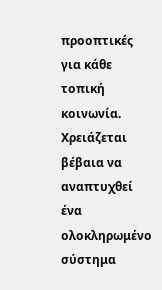προοπτικές για κάθε τοπική κοινωνία. Χρειάζεται βέβαια να αναπτυχθεί ένα ολοκληρωμένο σύστημα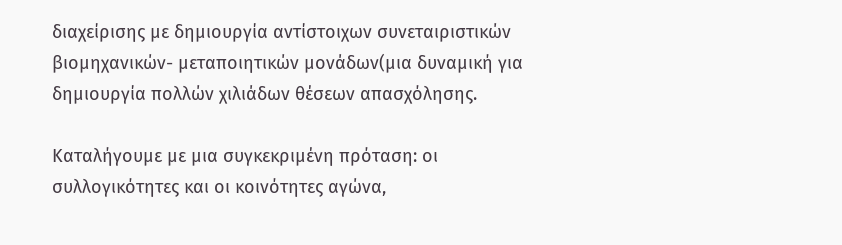διαχείρισης με δημιουργία αντίστοιχων συνεταιριστικών βιομηχανικών- μεταποιητικών μονάδων(μια δυναμική για δημιουργία πολλών χιλιάδων θέσεων απασχόλησης.

Καταλήγουμε με μια συγκεκριμένη πρόταση: οι συλλογικότητες και οι κοινότητες αγώνα,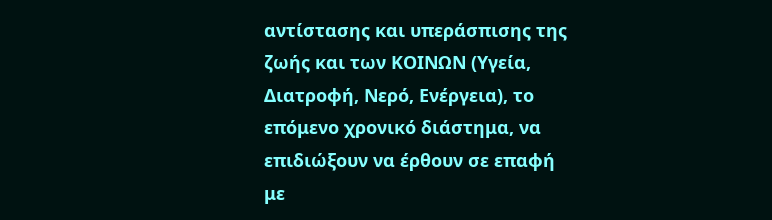αντίστασης και υπεράσπισης της ζωής και των ΚΟΙΝΩΝ (Υγεία, Διατροφή, Νερό, Ενέργεια), το επόμενο χρονικό διάστημα, να επιδιώξουν να έρθουν σε επαφή με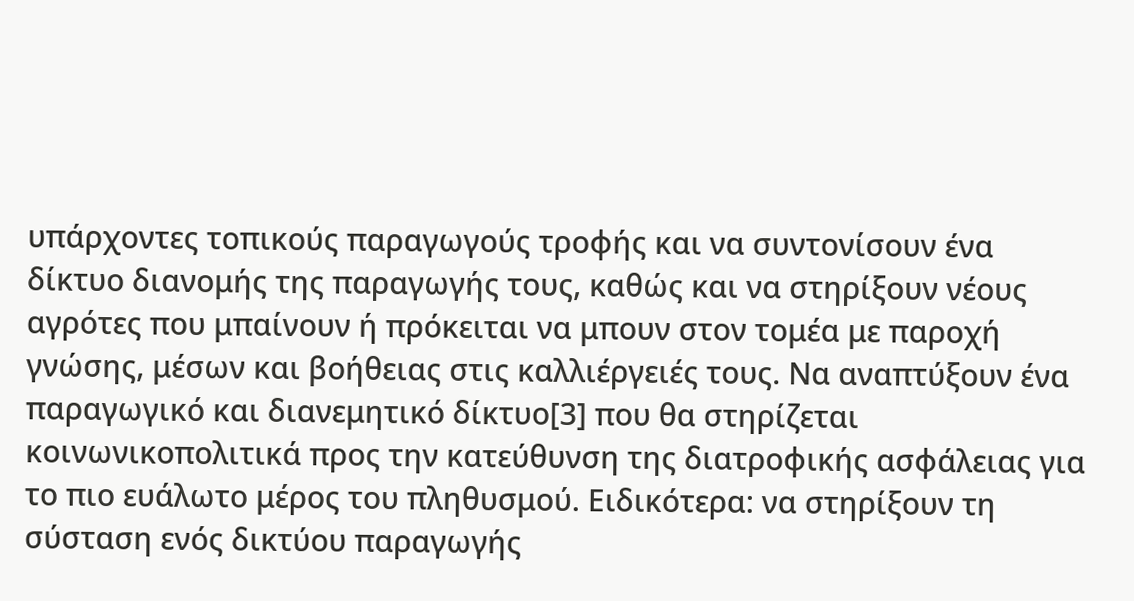υπάρχοντες τοπικούς παραγωγούς τροφής και να συντονίσουν ένα δίκτυο διανομής της παραγωγής τους, καθώς και να στηρίξουν νέους αγρότες που μπαίνουν ή πρόκειται να μπουν στον τομέα με παροχή γνώσης, μέσων και βοήθειας στις καλλιέργειές τους. Να αναπτύξουν ένα παραγωγικό και διανεμητικό δίκτυο[3] που θα στηρίζεται κοινωνικοπολιτικά προς την κατεύθυνση της διατροφικής ασφάλειας για το πιο ευάλωτο μέρος του πληθυσμού. Ειδικότερα: να στηρίξουν τη σύσταση ενός δικτύου παραγωγής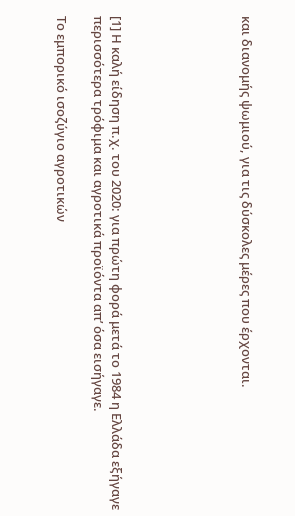και διανομής ψωμιού, για τις δύσκολες μέρες που έρχονται.






[1] Η καλή είδηση π.χ. του 2020: για πρώτη φορά μετά το 1984 η Ελλάδα εξήγαγε περισσότερα τρόφιμα και αγροτικά προϊόντα απ’ όσα εισήγαγε.

Το εμπορικό ισοζύγιο αγροτικών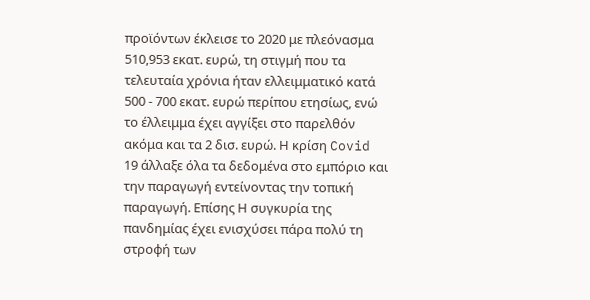προϊόντων έκλεισε το 2020 με πλεόνασμα 510,953 εκατ. ευρώ, τη στιγμή που τα τελευταία χρόνια ήταν ελλειμματικό κατά 500 - 700 εκατ. ευρώ περίπου ετησίως, ενώ το έλλειμμα έχει αγγίξει στο παρελθόν ακόμα και τα 2 δισ. ευρώ. Η κρίση Covid 19 άλλαξε όλα τα δεδομένα στο εμπόριο και την παραγωγή εντείνοντας την τοπική παραγωγή. Επίσης Η συγκυρία της πανδημίας έχει ενισχύσει πάρα πολύ τη στροφή των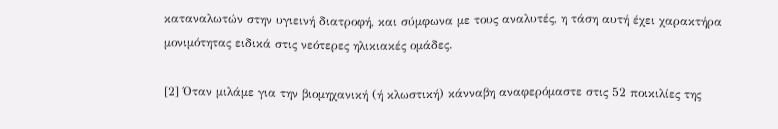καταναλωτών στην υγιεινή διατροφή, και σύμφωνα με τους αναλυτές, η τάση αυτή έχει χαρακτήρα μονιμότητας ειδικά στις νεότερες ηλικιακές ομάδες.

[2] Όταν μιλάμε για την βιομηχανική (ή κλωστική) κάνναβη αναφερόμαστε στις 52 ποικιλίες της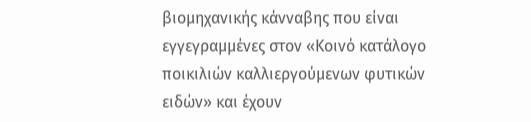βιομηχανικής κάνναβης που είναι εγγεγραμμένες στον «Κοινό κατάλογο ποικιλιών καλλιεργούμενων φυτικών ειδών» και έχουν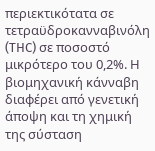περιεκτικότατα σε τετραϋδροκανναβινόλη (THC) σε ποσοστό μικρότερο του 0,2%. Η βιομηχανική κάνναβη διαφέρει από γενετική άποψη και τη χημική της σύσταση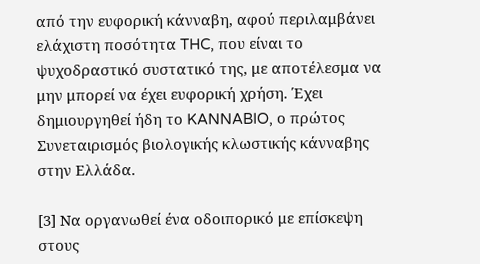από την ευφορική κάνναβη, αφού περιλαμβάνει ελάχιστη ποσότητα THC, που είναι το ψυχοδραστικό συστατικό της, με αποτέλεσμα να μην μπορεί να έχει ευφορική χρήση. Έχει δημιουργηθεί ήδη το KANNABIO, ο πρώτος Συνεταιρισμός βιολογικής κλωστικής κάνναβης στην Ελλάδα.

[3] Να οργανωθεί ένα οδοιπορικό με επίσκεψη στους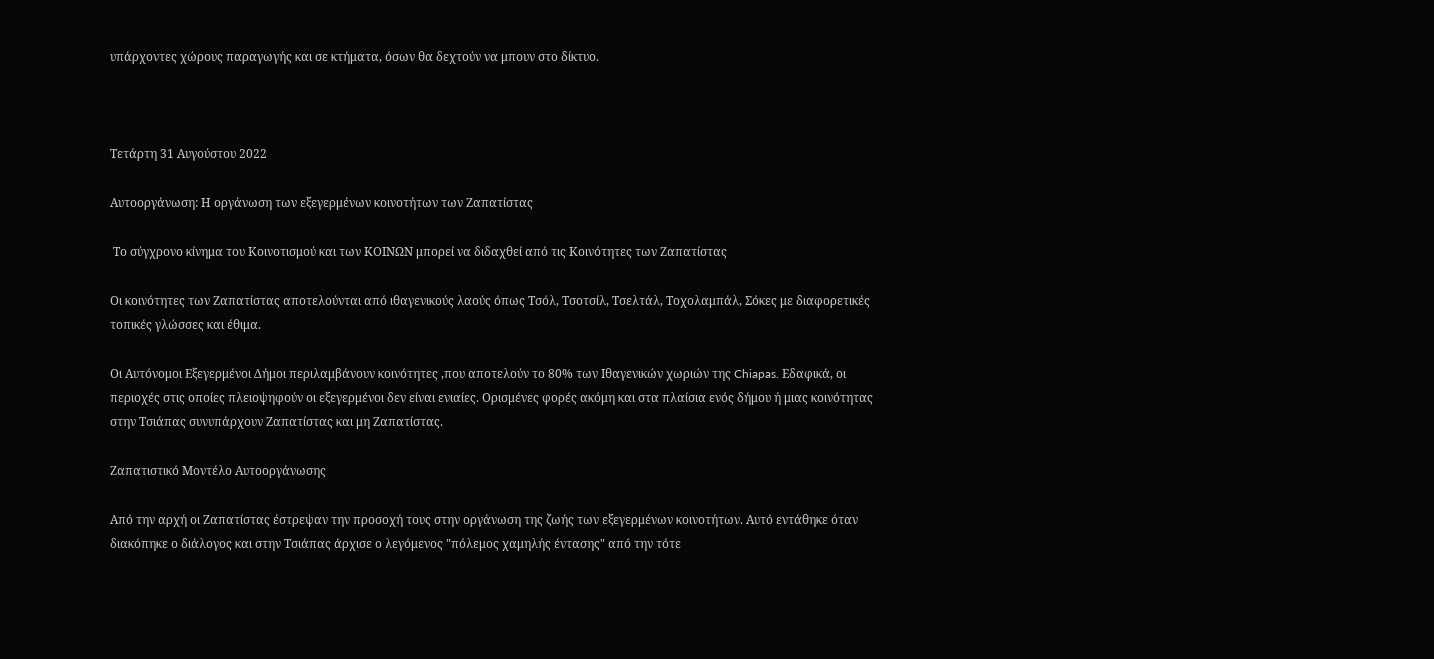υπάρχοντες χώρους παραγωγής και σε κτήματα, όσων θα δεχτούν να μπουν στο δίκτυο.



Τετάρτη 31 Αυγούστου 2022

Αυτοοργάνωση: Η οργάνωση των εξεγερμένων κοινοτήτων των Ζαπατίστας

 Το σύγχρονο κίνημα του Κοινοτισμού και των ΚΟΙΝΩΝ μπορεί να διδαχθεί από τις Κοινότητες των Ζαπατίστας

Οι κοινότητες των Ζαπατίστας αποτελούνται από ιθαγενικούς λαούς όπως Τσόλ, Τσοτσίλ, Τσελτάλ, Τοχολαμπάλ, Σόκες με διαφορετικές τοπικές γλώσσες και έθιμα.

Οι Αυτόνομοι Εξεγερμένοι Δήμοι περιλαμβάνουν κοινότητες ,που αποτελούν το 80% των Ιθαγενικών χωριών της Chiapas. Εδαφικά, οι περιοχές στις οποίες πλειοψηφούν οι εξεγερμένοι δεν είναι ενιαίες. Ορισμένες φορές ακόμη και στα πλαίσια ενός δήμου ή μιας κοινότητας στην Τσιάπας συνυπάρχουν Ζαπατίστας και μη Ζαπατίστας.

Ζαπατιστικό Μοντέλο Αυτοοργάνωσης

Από την αρχή οι Ζαπατίστας έστρεψαν την προσοχή τους στην οργάνωση της ζωής των εξεγερμένων κοινοτήτων. Αυτό εντάθηκε όταν διακόπηκε ο διάλογος και στην Τσιάπας άρχισε ο λεγόμενος "πόλεμος χαμηλής έντασης" από την τότε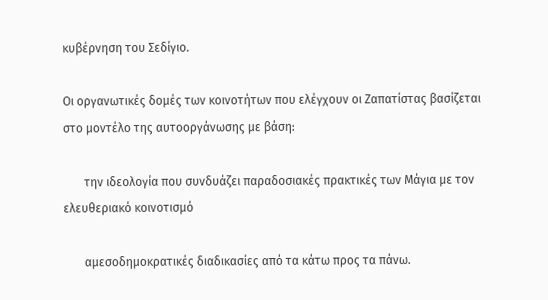κυβέρνηση του Σεδίγιο.

Οι οργανωτικές δομές των κοινοτήτων που ελέγχουν οι Ζαπατίστας βασίζεται στο μοντέλο της αυτοοργάνωσης με βάση:

       την ιδεολογία που συνδυάζει παραδοσιακές πρακτικές των Μάγια με τον ελευθεριακό κοινοτισμό

       αμεσοδημοκρατικές διαδικασίες από τα κάτω προς τα πάνω.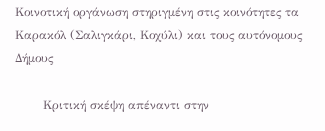Κοινοτική οργάνωση στηριγμένη στις κοινότητες τα Καρακόλ (Σαλιγκάρι, Κοχύλι) και τους αυτόνομους Δήμους

       Κριτική σκέψη απέναντι στην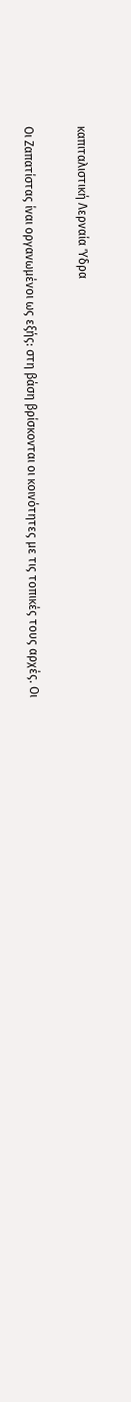καπιταλιστική Λερναία Ύδρα

Οι Ζαπατίστας ίναι οργανωμένοι ως εξής: στη βάση βρίσκονται οι κοινότητες με τις τοπικές τους αρχές. Οι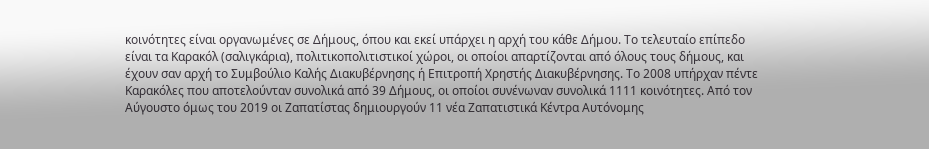κοινότητες είναι οργανωμένες σε Δήμους, όπου και εκεί υπάρχει η αρχή του κάθε Δήμου. Το τελευταίο επίπεδο είναι τα Καρακόλ (σαλιγκάρια), πολιτικοπολιτιστικοί χώροι, οι οποίοι απαρτίζονται από όλους τους δήμους, και έχουν σαν αρχή το Συμβούλιο Καλής Διακυβέρνησης ή Επιτροπή Χρηστής Διακυβέρνησης. Το 2008 υπήρχαν πέντε Καρακόλες που αποτελούνταν συνολικά από 39 Δήμους, οι οποίοι συνένωναν συνολικά 1111 κοινότητες. Από τον Αύγουστο όμως του 2019 οι Ζαπατίστας δημιουργούν 11 νέα Ζαπατιστικά Κέντρα Αυτόνομης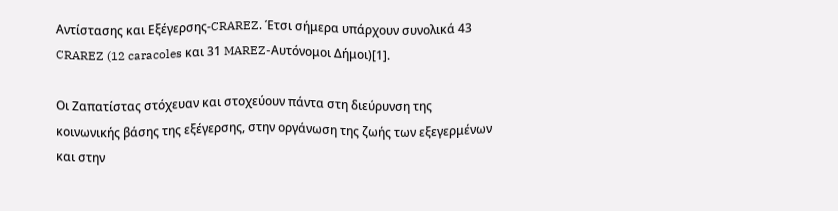Αντίστασης και Εξέγερσης-CRAREZ. Έτσι σήμερα υπάρχουν συνολικά 43  CRAREZ (12 caracoles και 31 MAREZ-Αυτόνομοι Δήμοι)[1].

Οι Ζαπατίστας στόχευαν και στοχεύουν πάντα στη διεύρυνση της κοινωνικής βάσης της εξέγερσης, στην οργάνωση της ζωής των εξεγερμένων και στην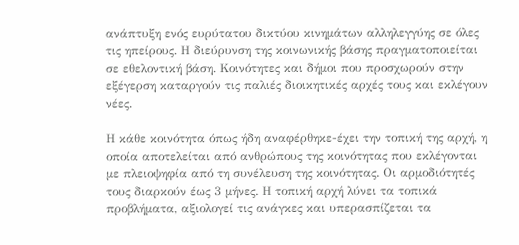ανάπτυξη ενός ευρύτατου δικτύου κινημάτων αλληλεγγύης σε όλες τις ηπείρους. Η διεύρυνση της κοινωνικής βάσης πραγματοποιείται σε εθελοντική βάση. Κοινότητες και δήμοι που προσχωρούν στην εξέγερση καταργούν τις παλιές διοικητικές αρχές τους και εκλέγουν νέες.

Η κάθε κοινότητα όπως ήδη αναφέρθηκε-έχει την τοπική της αρχή, η οποία αποτελείται από ανθρώπους της κοινότητας που εκλέγονται με πλειοψηφία από τη συνέλευση της κοινότητας. Οι αρμοδιότητές τους διαρκούν έως 3 μήνες. Η τοπική αρχή λύνει τα τοπικά προβλήματα, αξιολογεί τις ανάγκες και υπερασπίζεται τα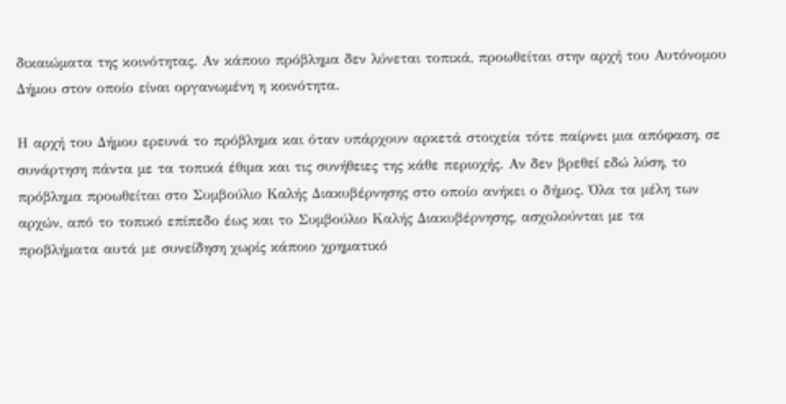δικαιώματα της κοινότητας. Αν κάποιο πρόβλημα δεν λύνεται τοπικά, προωθείται στην αρχή του Αυτόνομου Δήμου στον οποίο είναι οργανωμένη η κοινότητα.

Η αρχή του Δήμου ερευνά το πρόβλημα και όταν υπάρχουν αρκετά στοιχεία τότε παίρνει μια απόφαση, σε συνάρτηση πάντα με τα τοπικά έθιμα και τις συνήθειες της κάθε περιοχής. Αν δεν βρεθεί εδώ λύση, το πρόβλημα προωθείται στο Συμβούλιο Καλής Διακυβέρνησης στο οποίο ανήκει ο δήμος. Όλα τα μέλη των αρχών, από το τοπικό επίπεδο έως και το Συμβούλιο Καλής Διακυβέρνησης, ασχολούνται με τα προβλήματα αυτά με συνείδηση χωρίς κάποιο χρηματικό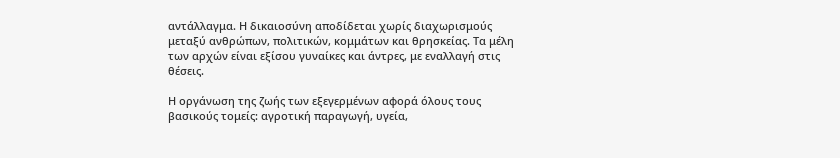αντάλλαγμα. Η δικαιοσύνη αποδίδεται χωρίς διαχωρισμούς μεταξύ ανθρώπων, πολιτικών, κομμάτων και θρησκείας. Τα μέλη των αρχών είναι εξίσου γυναίκες και άντρες, με εναλλαγή στις θέσεις.

Η οργάνωση της ζωής των εξεγερμένων αφορά όλους τους βασικούς τομείς: αγροτική παραγωγή, υγεία,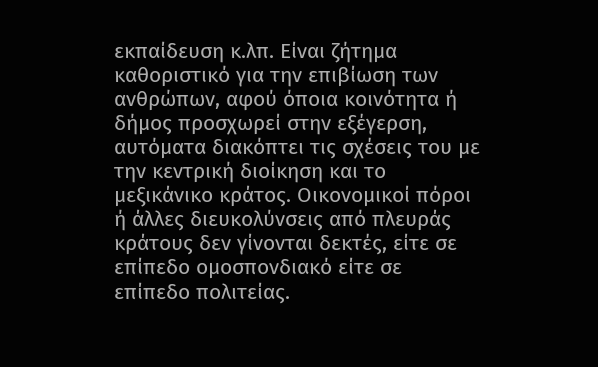εκπαίδευση κ.λπ. Είναι ζήτημα καθοριστικό για την επιβίωση των ανθρώπων, αφού όποια κοινότητα ή δήμος προσχωρεί στην εξέγερση, αυτόματα διακόπτει τις σχέσεις του με την κεντρική διοίκηση και το μεξικάνικο κράτος. Οικονομικοί πόροι ή άλλες διευκολύνσεις από πλευράς κράτους δεν γίνονται δεκτές, είτε σε επίπεδο ομοσπονδιακό είτε σε επίπεδο πολιτείας.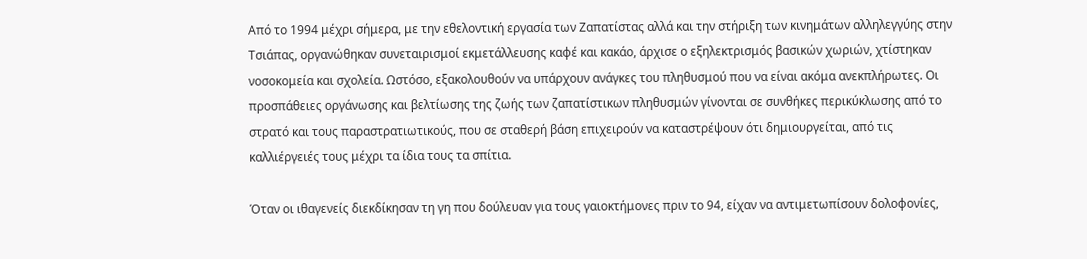Από το 1994 μέχρι σήμερα, με την εθελοντική εργασία των Ζαπατίστας αλλά και την στήριξη των κινημάτων αλληλεγγύης στην Τσιάπας, οργανώθηκαν συνεταιρισμοί εκμετάλλευσης καφέ και κακάο, άρχισε ο εξηλεκτρισμός βασικών χωριών, χτίστηκαν νοσοκομεία και σχολεία. Ωστόσο, εξακολουθούν να υπάρχουν ανάγκες του πληθυσμού που να είναι ακόμα ανεκπλήρωτες. Οι προσπάθειες οργάνωσης και βελτίωσης της ζωής των ζαπατίστικων πληθυσμών γίνονται σε συνθήκες περικύκλωσης από το στρατό και τους παραστρατιωτικούς, που σε σταθερή βάση επιχειρούν να καταστρέψουν ότι δημιουργείται, από τις καλλιέργειές τους μέχρι τα ίδια τους τα σπίτια.

Όταν οι ιθαγενείς διεκδίκησαν τη γη που δούλευαν για τους γαιοκτήμονες πριν το 94, είχαν να αντιμετωπίσουν δολοφονίες,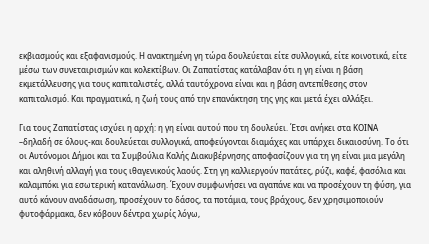εκβιασμούς και εξαφανισμούς. Η ανακτημένη γη τώρα δουλεύεται είτε συλλογικά, είτε κοινοτικά, είτε μέσω των συνεταιρισμών και κολεκτίβων. Οι Ζαπατίστας κατάλαβαν ότι η γη είναι η βάση εκμετάλλευσης για τους καπιταλιστές, αλλά ταυτόχρονα είναι και η βάση αντεπίθεσης στον καπιταλισμό. Και πραγματικά, η ζωή τους από την επανάκτηση της γης και μετά έχει αλλάξει.

Για τους Ζαπατίστας ισχύει η αρχή: η γη είναι αυτού που τη δουλεύει. Έτσι ανήκει στα ΚΟΙΝΑ –δηλαδή σε όλους-και δουλεύεται συλλογικά, αποφεύγονται διαμάχες και υπάρχει δικαιοσύνη. Το ότι οι Αυτόνομοι Δήμοι και τα Συμβούλια Καλής Διακυβέρνησης αποφασίζουν για τη γη είναι μια μεγάλη και αληθινή αλλαγή για τους ιθαγενικούς λαούς. Στη γη καλλιεργούν πατάτες, ρύζι, καφέ, φασόλια και καλαμπόκι για εσωτερική κατανάλωση. Έχουν συμφωνήσει να αγαπάνε και να προσέχουν τη φύση, για αυτό κάνουν αναδάσωση, προσέχουν το δάσος, τα ποτάμια, τους βράχους, δεν χρησιμοποιούν φυτοφάρμακα, δεν κόβουν δέντρα χωρίς λόγω,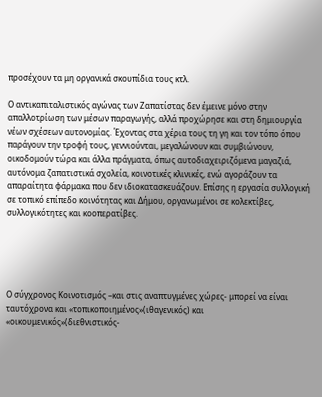προσέχουν τα μη οργανικά σκουπίδια τους κτλ.

Ο αντικαπιταλιστικός αγώνας των Ζαπατίστας δεν έμεινε μόνο στην απαλλοτρίωση των μέσων παραγωγής, αλλά προχώρησε και στη δημιουργία νέων σχέσεων αυτονομίας. Έχοντας στα χέρια τους τη γη και τον τόπο όπου παράγουν την τροφή τους, γεννιούνται, μεγαλώνουν και συμβιώνουν, οικοδομούν τώρα και άλλα πράγματα, όπως αυτοδιαχειριζόμενα μαγαζιά, αυτόνομα ζαπατιστικά σχολεία, κοινοτικές κλινικές, ενώ αγοράζουν τα απαραίτητα φάρμακα που δεν ιδιοκατασκευάζουν. Επίσης η εργασία συλλογική σε τοπικό επίπεδο κοινότητας και Δήμου, οργανωμένοι σε κολεκτίβες, συλλογικότητες και κοοπερατίβες.





Ο σύγχρονος Κοινοτισμός –και στις αναπτυγμένες χώρες- μπορεί να είναι ταυτόχρονα και «τοπικοποιημένος»(ιθαγενικός) και «οικουμενικός»(διεθνιστικός-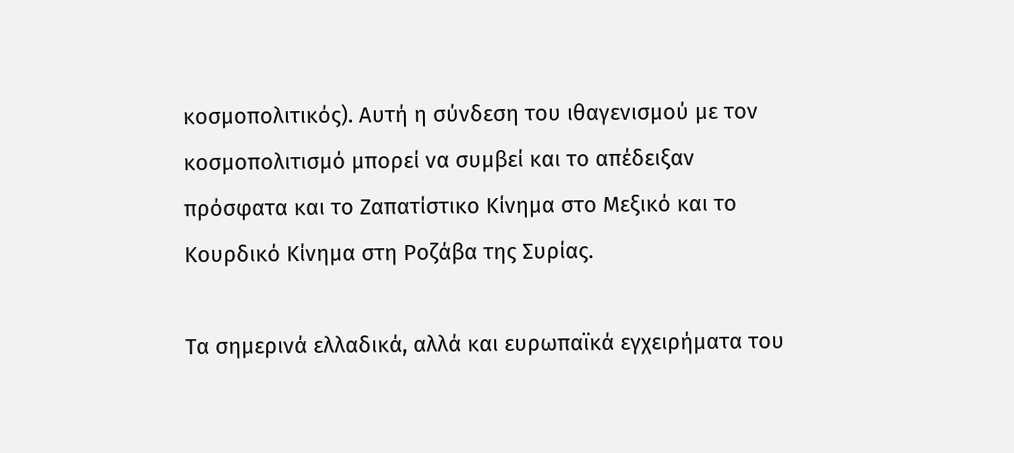κοσμοπολιτικός). Αυτή η σύνδεση του ιθαγενισμού με τον κοσμοπολιτισμό μπορεί να συμβεί και το απέδειξαν πρόσφατα και το Ζαπατίστικο Κίνημα στο Μεξικό και το Κουρδικό Κίνημα στη Ροζάβα της Συρίας.

Τα σημερινά ελλαδικά, αλλά και ευρωπαϊκά εγχειρήματα του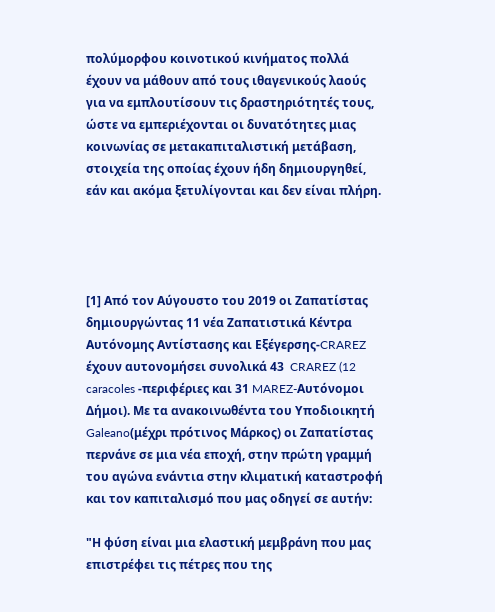πολύμορφου κοινοτικού κινήματος πολλά έχουν να μάθουν από τους ιθαγενικούς λαούς για να εμπλουτίσουν τις δραστηριότητές τους, ώστε να εμπεριέχονται οι δυνατότητες μιας κοινωνίας σε μετακαπιταλιστική μετάβαση, στοιχεία της οποίας έχουν ήδη δημιουργηθεί, εάν και ακόμα ξετυλίγονται και δεν είναι πλήρη.




[1] Από τον Αύγουστο του 2019 οι Ζαπατίστας δημιουργώντας 11 νέα Ζαπατιστικά Κέντρα Αυτόνομης Αντίστασης και Εξέγερσης-CRAREZ έχουν αυτονομήσει συνολικά 43  CRAREZ (12 caracoles -περιφέριες και 31 MAREZ-Αυτόνομοι Δήμοι). Με τα ανακοινωθέντα του Υποδιοικητή Galeano(μέχρι πρότινος Μάρκος) οι Ζαπατίστας περνάνε σε μια νέα εποχή, στην πρώτη γραμμή του αγώνα ενάντια στην κλιματική καταστροφή και τον καπιταλισμό που μας οδηγεί σε αυτήν:

"Η φύση είναι μια ελαστική μεμβράνη που μας επιστρέφει τις πέτρες που της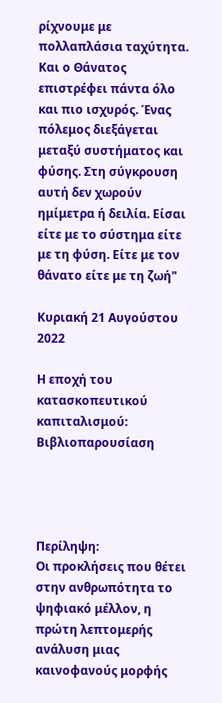ρίχνουμε με πολλαπλάσια ταχύτητα. Και ο Θάνατος επιστρέφει πάντα όλο και πιο ισχυρός. Ένας πόλεμος διεξάγεται μεταξύ συστήματος και φύσης. Στη σύγκρουση αυτή δεν χωρούν ημίμετρα ή δειλία. Είσαι είτε με το σύστημα είτε με τη φύση. Είτε με τον θάνατο είτε με τη ζωή"

Κυριακή 21 Αυγούστου 2022

Η εποχή του κατασκοπευτικού καπιταλισμού: Βιβλιοπαρουσίαση




Περίληψη:
Οι προκλήσεις που θέτει στην ανθρωπότητα το ψηφιακό μέλλον, η πρώτη λεπτομερής ανάλυση μιας καινοφανούς μορφής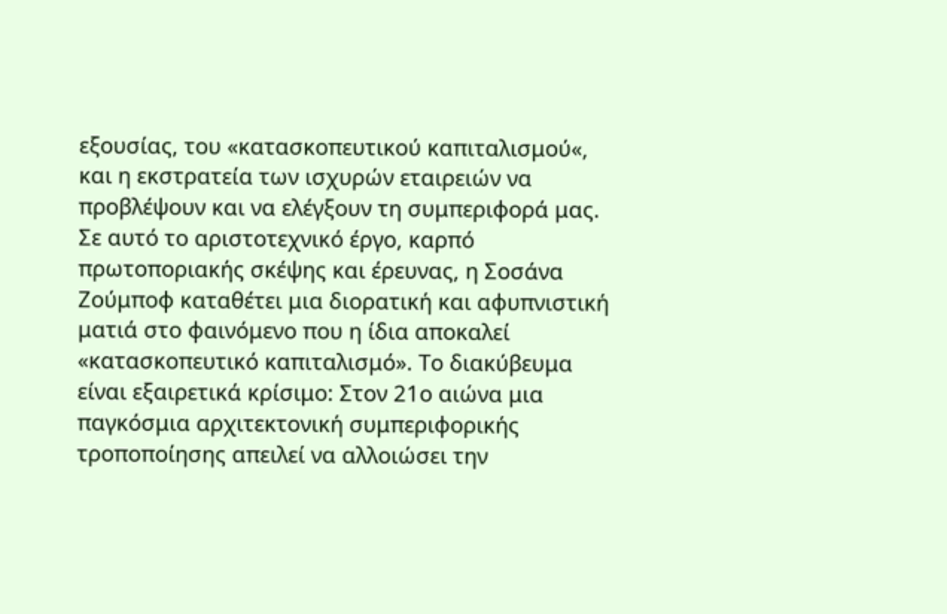εξουσίας, του «κατασκοπευτικού καπιταλισμού«, και η εκστρατεία των ισχυρών εταιρειών να προβλέψουν και να ελέγξουν τη συμπεριφορά μας.
Σε αυτό το αριστοτεχνικό έργο, καρπό πρωτοποριακής σκέψης και έρευνας, η Σοσάνα Ζούμποφ καταθέτει μια διορατική και αφυπνιστική ματιά στο φαινόμενο που η ίδια αποκαλεί «κατασκοπευτικό καπιταλισμό». Το διακύβευμα είναι εξαιρετικά κρίσιμο: Στον 21ο αιώνα μια παγκόσμια αρχιτεκτονική συμπεριφορικής τροποποίησης απειλεί να αλλοιώσει την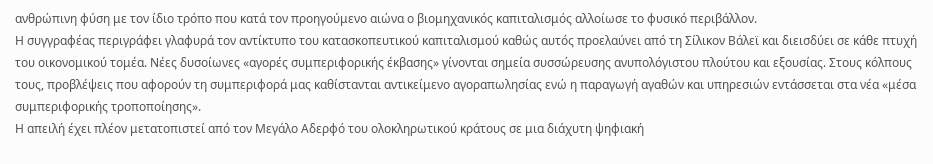ανθρώπινη φύση με τον ίδιο τρόπο που κατά τον προηγούμενο αιώνα ο βιομηχανικός καπιταλισμός αλλοίωσε το φυσικό περιβάλλον.
Η συγγραφέας περιγράφει γλαφυρά τον αντίκτυπο του κατασκοπευτικού καπιταλισμού καθώς αυτός προελαύνει από τη Σίλικον Βάλεϊ και διεισδύει σε κάθε πτυχή του οικονομικού τομέα. Νέες δυσοίωνες «αγορές συμπεριφορικής έκβασης» γίνονται σημεία συσσώρευσης ανυπολόγιστου πλούτου και εξουσίας. Στους κόλπους τους, προβλέψεις που αφορούν τη συμπεριφορά μας καθίστανται αντικείμενο αγοραπωλησίας ενώ η παραγωγή αγαθών και υπηρεσιών εντάσσεται στα νέα «μέσα συμπεριφορικής τροποποίησης».
Η απειλή έχει πλέον μετατοπιστεί από τον Μεγάλο Αδερφό του ολοκληρωτικού κράτους σε μια διάχυτη ψηφιακή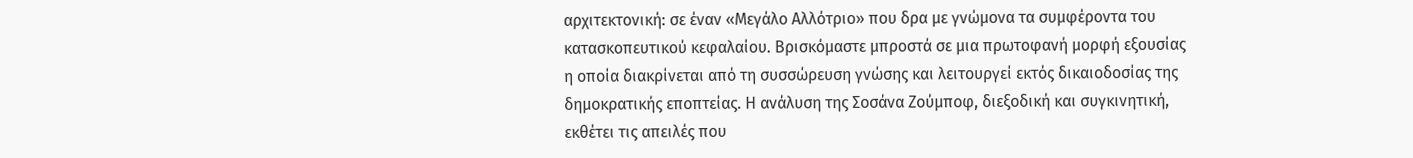αρχιτεκτονική: σε έναν «Μεγάλο Αλλότριο» που δρα με γνώμονα τα συμφέροντα του κατασκοπευτικού κεφαλαίου. Βρισκόμαστε μπροστά σε μια πρωτοφανή μορφή εξουσίας η οποία διακρίνεται από τη συσσώρευση γνώσης και λειτουργεί εκτός δικαιοδοσίας της δημοκρατικής εποπτείας. Η ανάλυση της Σοσάνα Ζούμποφ, διεξοδική και συγκινητική, εκθέτει τις απειλές που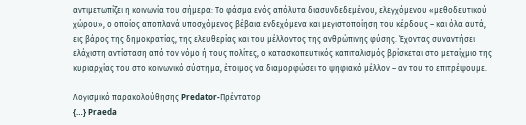αντιμετωπίζει η κοινωνία του σήμερα: Το φάσμα ενός απόλυτα διασυνδεδεμένου, ελεγχόμενου «μεθοδευτικού χώρου», ο οποίος αποπλανά υποσχόμενος βέβαια ενδεχόμενα και μεγιστοποίηση του κέρδους – και όλα αυτά, εις βάρος της δημοκρατίας, της ελευθερίας και του μέλλοντος της ανθρώπινης φύσης. Έχοντας συναντήσει ελάχιστη αντίσταση από τον νόμο ή τους πολίτες, ο κατασκοπευτικός καπιταλισμός βρίσκεται στο μεταίχμιο της κυριαρχίας του στο κοινωνικό σύστημα, έτοιμος να διαμορφώσει το ψηφιακό μέλλον – αν του το επιτρέψουμε.

Λογισμικό παρακολούθησης Predator-Πρέντατορ
{…} Praeda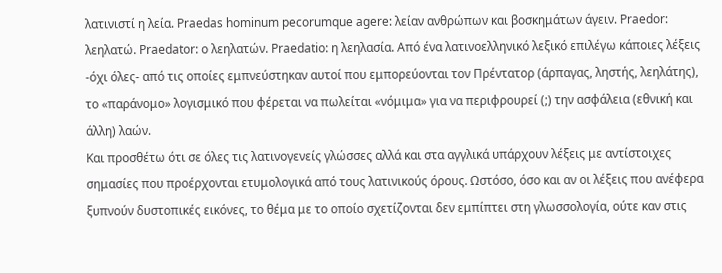λατινιστί η λεία. Praedas hominum pecorumque agere: λείαν ανθρώπων και βοσκημάτων άγειν. Praedor: λεηλατώ. Praedator: ο λεηλατών. Praedatio: η λεηλασία. Από ένα λατινοελληνικό λεξικό επιλέγω κάποιες λέξεις -όχι όλες- από τις οποίες εμπνεύστηκαν αυτοί που εμπορεύονται τον Πρέντατορ (άρπαγας, ληστής, λεηλάτης), το «παράνομο» λογισμικό που φέρεται να πωλείται «νόμιμα» για να περιφρουρεί (;) την ασφάλεια (εθνική και άλλη) λαών.
Και προσθέτω ότι σε όλες τις λατινογενείς γλώσσες αλλά και στα αγγλικά υπάρχουν λέξεις με αντίστοιχες σημασίες που προέρχονται ετυμολογικά από τους λατινικούς όρους. Ωστόσο, όσο και αν οι λέξεις που ανέφερα ξυπνούν δυστοπικές εικόνες, το θέμα με το οποίο σχετίζονται δεν εμπίπτει στη γλωσσολογία, ούτε καν στις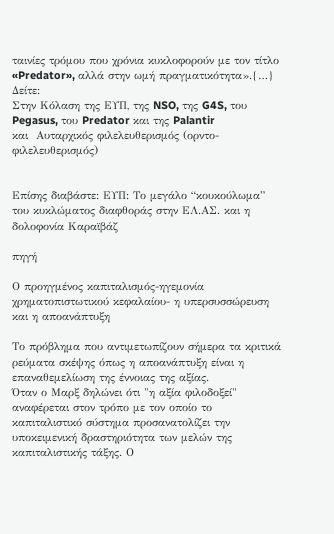ταινίες τρόμου που χρόνια κυκλοφορούν με τον τίτλο «Predator», αλλά στην ωμή πραγματικότητα».{…}
Δείτε:
Στην Κόλαση της ΕΥΠ, της NSO, της G4S, του Pegasus, του Predator και της Palantir
και  Αυταρχικός φιλελευθερισμός (ορντο-φιλελευθερισμός)


Επίσης διαβάστε: ΕΥΠ: Το μεγάλο “κουκούλωμα” του κυκλώματος διαφθοράς στην ΕΛ.ΑΣ. και η δολοφονία Καραϊβάζ

πηγή

Ο προηγμένος καπιταλισμός-ηγεμονία χρηματοπιστωτικού κεφαλαίου- η υπερσυσσώρευση και η αποανάπτυξη

Το πρόβλημα που αντιμετωπίζουν σήμερα τα κριτικά ρεύματα σκέψης όπως η αποανάπτυξη είναι η επαναθεμελίωση της έννοιας της αξίας.
Όταν ο Μαρξ δηλώνει ότι "η αξία φιλοδοξεί" αναφέρεται στον τρόπο με τον οποίο το καπιταλιστικό σύστημα προσανατολίζει την υποκειμενική δραστηριότητα των μελών της καπιταλιστικής τάξης. Ο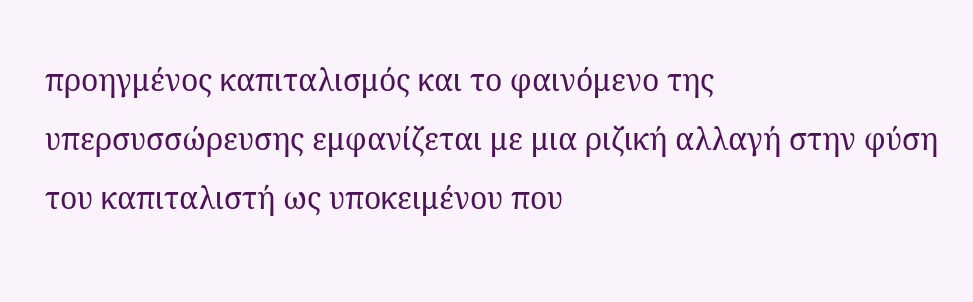προηγμένος καπιταλισμός και το φαινόμενο της υπερσυσσώρευσης εμφανίζεται με μια ριζική αλλαγή στην φύση του καπιταλιστή ως υποκειμένου που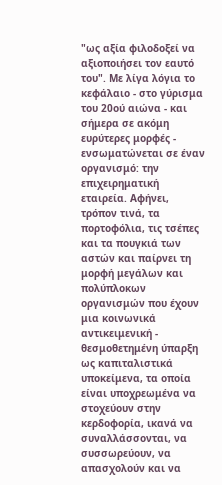"ως αξία φιλοδοξεί να αξιοποιήσει τον εαυτό του". Με λίγα λόγια το κεφάλαιο - στο γύρισμα του 20ού αιώνα - και σήμερα σε ακόμη ευρύτερες μορφές - ενσωματώνεται σε έναν οργανισμό: την επιχειρηματική εταιρεία. Αφήνει, τρόπον τινά, τα πορτοφόλια, τις τσέπες και τα πουγκιά των αστών και παίρνει τη μορφή μεγάλων και πολύπλοκων οργανισμών που έχουν μια κοινωνικά αντικειμενική - θεσμοθετημένη ύπαρξη ως καπιταλιστικά υποκείμενα, τα οποία είναι υποχρεωμένα να στοχεύουν στην κερδοφορία, ικανά να συναλλάσσονται, να συσσωρεύουν, να απασχολούν και να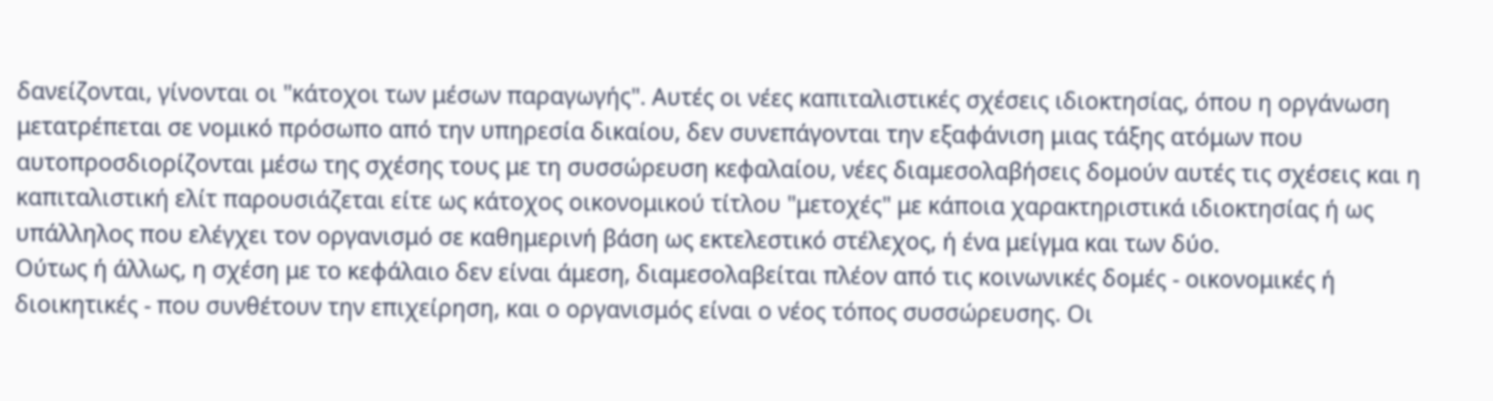δανείζονται, γίνονται οι "κάτοχοι των μέσων παραγωγής". Αυτές οι νέες καπιταλιστικές σχέσεις ιδιοκτησίας, όπου η οργάνωση μετατρέπεται σε νομικό πρόσωπο από την υπηρεσία δικαίου, δεν συνεπάγονται την εξαφάνιση μιας τάξης ατόμων που αυτοπροσδιορίζονται μέσω της σχέσης τους με τη συσσώρευση κεφαλαίου, νέες διαμεσολαβήσεις δομούν αυτές τις σχέσεις και η καπιταλιστική ελίτ παρουσιάζεται είτε ως κάτοχος οικονομικού τίτλου "μετοχές" με κάποια χαρακτηριστικά ιδιοκτησίας ή ως υπάλληλος που ελέγχει τον οργανισμό σε καθημερινή βάση ως εκτελεστικό στέλεχος, ή ένα μείγμα και των δύο.
Ούτως ή άλλως, η σχέση με το κεφάλαιο δεν είναι άμεση, διαμεσολαβείται πλέον από τις κοινωνικές δομές - οικονομικές ή διοικητικές - που συνθέτουν την επιχείρηση, και ο οργανισμός είναι ο νέος τόπος συσσώρευσης. Οι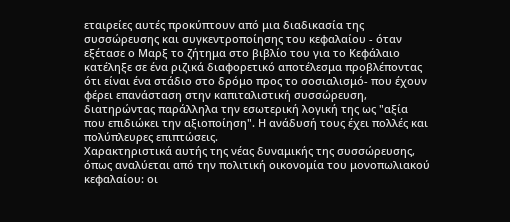εταιρείες αυτές προκύπτουν από μια διαδικασία της συσσώρευσης και συγκεντροποίησης του κεφαλαίου - όταν εξέτασε ο Μαρξ το ζήτημα στο βιβλίο του για το Κεφάλαιο κατέληξε σε ένα ριζικά διαφορετικό αποτέλεσμα προβλέποντας ότι είναι ένα στάδιο στο δρόμο προς το σοσιαλισμό- που έχουν φέρει επανάσταση στην καπιταλιστική συσσώρευση, διατηρώντας παράλληλα την εσωτερική λογική της ως "αξία που επιδιώκει την αξιοποίηση". Η ανάδυσή τους έχει πολλές και πολύπλευρες επιπτώσεις.
Χαρακτηριστικά αυτής της νέας δυναμικής της συσσώρευσης, όπως αναλύεται από την πολιτική οικονομία του μονοπωλιακού κεφαλαίου: οι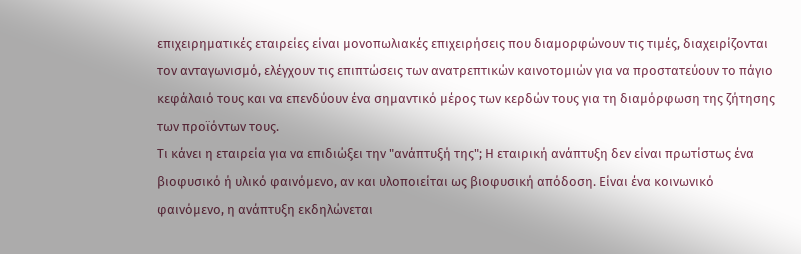επιχειρηματικές εταιρείες είναι μονοπωλιακές επιχειρήσεις που διαμορφώνουν τις τιμές, διαχειρίζονται τον ανταγωνισμό, ελέγχουν τις επιπτώσεις των ανατρεπτικών καινοτομιών για να προστατεύουν το πάγιο κεφάλαιό τους και να επενδύουν ένα σημαντικό μέρος των κερδών τους για τη διαμόρφωση της ζήτησης των προϊόντων τους.
Τι κάνει η εταιρεία για να επιδιώξει την "ανάπτυξή της"; Η εταιρική ανάπτυξη δεν είναι πρωτίστως ένα βιοφυσικό ή υλικό φαινόμενο, αν και υλοποιείται ως βιοφυσική απόδοση. Είναι ένα κοινωνικό φαινόμενο, η ανάπτυξη εκδηλώνεται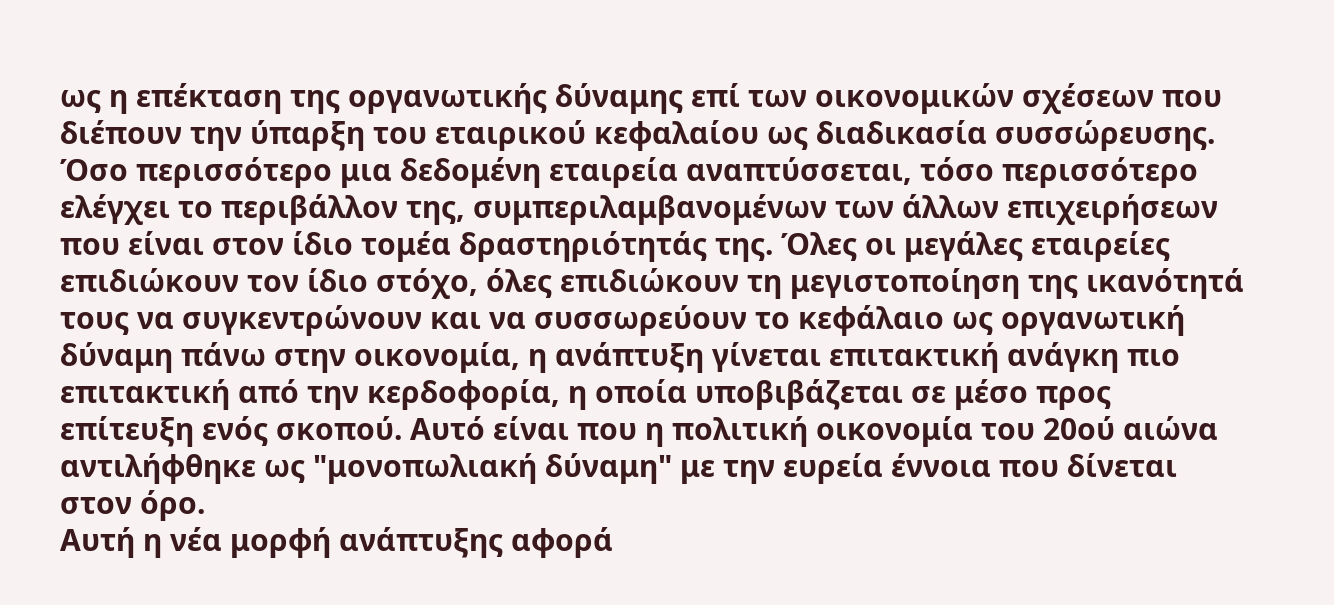ως η επέκταση της οργανωτικής δύναμης επί των οικονομικών σχέσεων που διέπουν την ύπαρξη του εταιρικού κεφαλαίου ως διαδικασία συσσώρευσης. Όσο περισσότερο μια δεδομένη εταιρεία αναπτύσσεται, τόσο περισσότερο ελέγχει το περιβάλλον της, συμπεριλαμβανομένων των άλλων επιχειρήσεων που είναι στον ίδιο τομέα δραστηριότητάς της. Όλες οι μεγάλες εταιρείες επιδιώκουν τον ίδιο στόχο, όλες επιδιώκουν τη μεγιστοποίηση της ικανότητά τους να συγκεντρώνουν και να συσσωρεύουν το κεφάλαιο ως οργανωτική δύναμη πάνω στην οικονομία, η ανάπτυξη γίνεται επιτακτική ανάγκη πιο επιτακτική από την κερδοφορία, η οποία υποβιβάζεται σε μέσο προς επίτευξη ενός σκοπού. Αυτό είναι που η πολιτική οικονομία του 20ού αιώνα αντιλήφθηκε ως "μονοπωλιακή δύναμη" με την ευρεία έννοια που δίνεται στον όρο.
Αυτή η νέα μορφή ανάπτυξης αφορά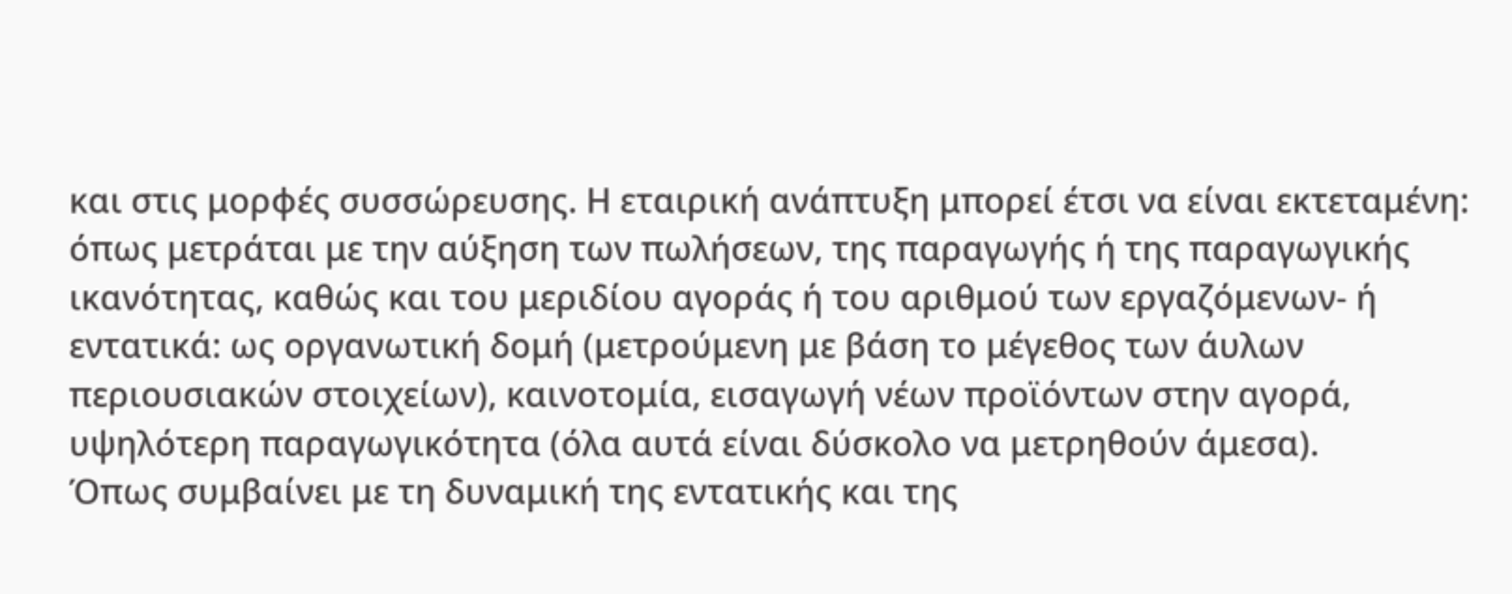και στις μορφές συσσώρευσης. Η εταιρική ανάπτυξη μπορεί έτσι να είναι εκτεταμένη: όπως μετράται με την αύξηση των πωλήσεων, της παραγωγής ή της παραγωγικής ικανότητας, καθώς και του μεριδίου αγοράς ή του αριθμού των εργαζόμενων- ή εντατικά: ως οργανωτική δομή (μετρούμενη με βάση το μέγεθος των άυλων περιουσιακών στοιχείων), καινοτομία, εισαγωγή νέων προϊόντων στην αγορά, υψηλότερη παραγωγικότητα (όλα αυτά είναι δύσκολο να μετρηθούν άμεσα).
Όπως συμβαίνει με τη δυναμική της εντατικής και της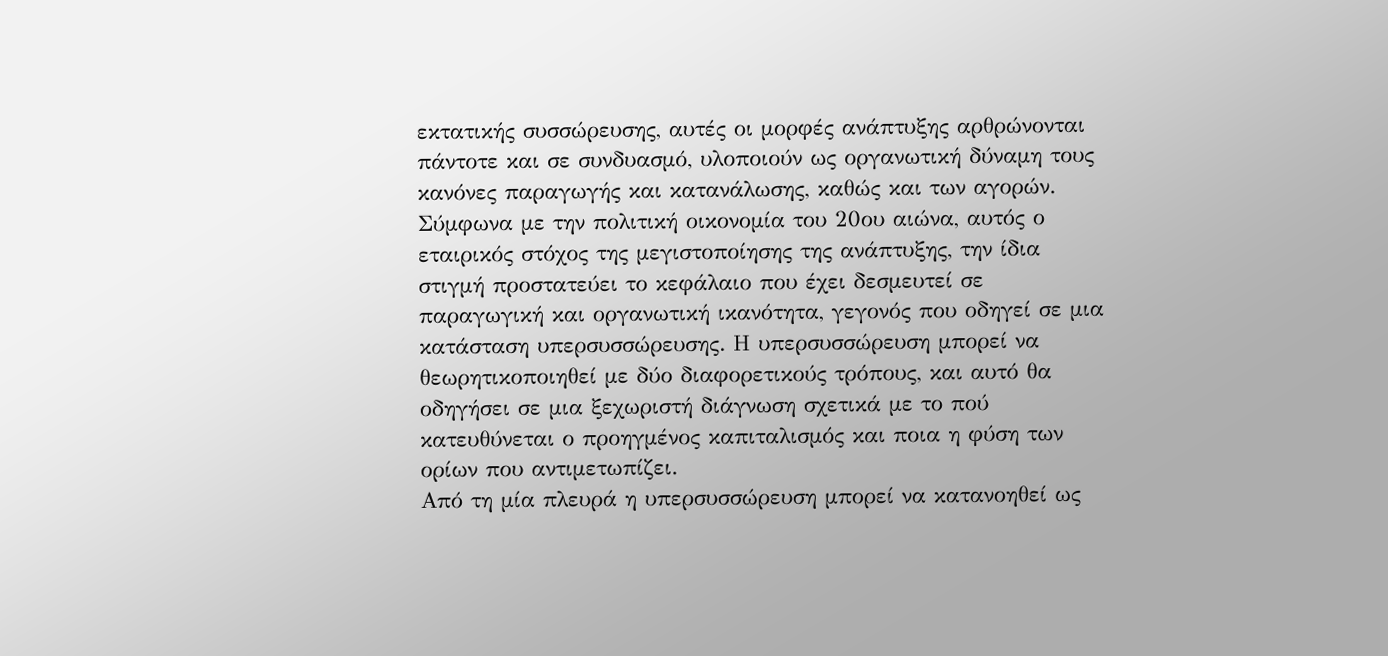εκτατικής συσσώρευσης, αυτές οι μορφές ανάπτυξης αρθρώνονται πάντοτε και σε συνδυασμό, υλοποιούν ως οργανωτική δύναμη τους κανόνες παραγωγής και κατανάλωσης, καθώς και των αγορών. Σύμφωνα με την πολιτική οικονομία του 20ου αιώνα, αυτός ο εταιρικός στόχος της μεγιστοποίησης της ανάπτυξης, την ίδια στιγμή προστατεύει το κεφάλαιο που έχει δεσμευτεί σε παραγωγική και οργανωτική ικανότητα, γεγονός που οδηγεί σε μια κατάσταση υπερσυσσώρευσης. Η υπερσυσσώρευση μπορεί να θεωρητικοποιηθεί με δύο διαφορετικούς τρόπους, και αυτό θα οδηγήσει σε μια ξεχωριστή διάγνωση σχετικά με το πού κατευθύνεται ο προηγμένος καπιταλισμός και ποια η φύση των ορίων που αντιμετωπίζει.
Από τη μία πλευρά η υπερσυσσώρευση μπορεί να κατανοηθεί ως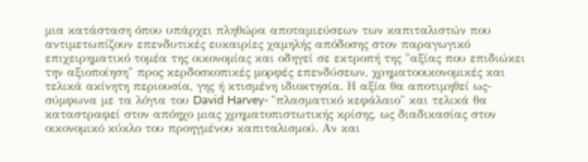μια κατάσταση όπου υπάρχει πληθώρα αποταμιεύσεων των καπιταλιστών που αντιμετωπίζουν επενδυτικές ευκαιρίες χαμηλής απόδοσης στον παραγωγικό επιχειρηματικό τομέα της οικονομίας και οδηγεί σε εκτροπή της "αξίας που επιδιώκει την αξιοποίηση" προς κερδοσκοπικές μορφές επενδύσεων, χρηματοοικονομικές και τελικά ακίνητη περιουσία, γης ή κτισμένη ιδιοκτησία. Η αξία θα αποτιμηθεί ως-σύμφωνα με τα λόγια του David Harvey- "πλασματικό κεφάλαιο" και τελικά θα καταστραφεί στον απόηχο μιας χρηματοπιστωτικής κρίσης, ως διαδικασίας στον οικονομικό κύκλο του προηγμένου καπιταλισμού. Αν και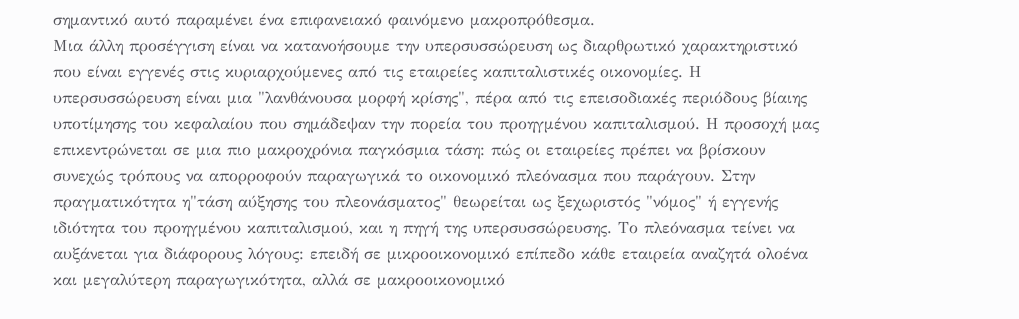σημαντικό αυτό παραμένει ένα επιφανειακό φαινόμενο μακροπρόθεσμα.
Μια άλλη προσέγγιση είναι να κατανοήσουμε την υπερσυσσώρευση ως διαρθρωτικό χαρακτηριστικό που είναι εγγενές στις κυριαρχούμενες από τις εταιρείες καπιταλιστικές οικονομίες. Η υπερσυσσώρευση είναι μια "λανθάνουσα μορφή κρίσης", πέρα από τις επεισοδιακές περιόδους βίαιης υποτίμησης του κεφαλαίου που σημάδεψαν την πορεία του προηγμένου καπιταλισμού. Η προσοχή μας επικεντρώνεται σε μια πιο μακροχρόνια παγκόσμια τάση: πώς οι εταιρείες πρέπει να βρίσκουν συνεχώς τρόπους να απορροφούν παραγωγικά το οικονομικό πλεόνασμα που παράγουν. Στην πραγματικότητα η"τάση αύξησης του πλεονάσματος" θεωρείται ως ξεχωριστός "νόμος" ή εγγενής ιδιότητα του προηγμένου καπιταλισμού, και η πηγή της υπερσυσσώρευσης. Το πλεόνασμα τείνει να αυξάνεται για διάφορους λόγους: επειδή σε μικροοικονομικό επίπεδο κάθε εταιρεία αναζητά ολοένα και μεγαλύτερη παραγωγικότητα, αλλά σε μακροοικονομικό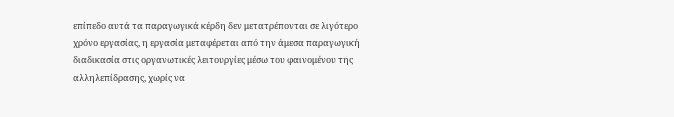επίπεδο αυτά τα παραγωγικά κέρδη δεν μετατρέπονται σε λιγότερο χρόνο εργασίας, η εργασία μεταφέρεται από την άμεσα παραγωγική διαδικασία στις οργανωτικές λειτουργίες μέσω του φαινομένου της αλληλεπίδρασης, χωρίς να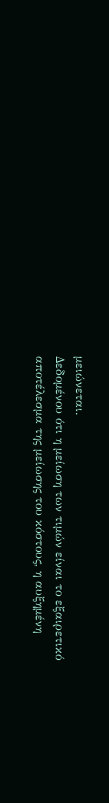μειώνεται.
Δεδομένου ότι η μείωση των τιμών είναι το εξαιρετικό αποτέλεσμα της μείωσης του κόστους, η αυξημένη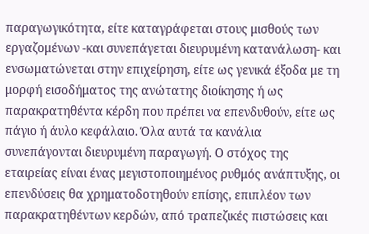παραγωγικότητα, είτε καταγράφεται στους μισθούς των εργαζομένων -και συνεπάγεται διευρυμένη κατανάλωση- και ενσωματώνεται στην επιχείρηση, είτε ως γενικά έξοδα με τη μορφή εισοδήματος της ανώτατης διοίκησης ή ως παρακρατηθέντα κέρδη που πρέπει να επενδυθούν, είτε ως πάγιο ή άυλο κεφάλαιο. Όλα αυτά τα κανάλια συνεπάγονται διευρυμένη παραγωγή. Ο στόχος της εταιρείας είναι ένας μεγιστοποιημένος ρυθμός ανάπτυξης, οι επενδύσεις θα χρηματοδοτηθούν επίσης, επιπλέον των παρακρατηθέντων κερδών, από τραπεζικές πιστώσεις και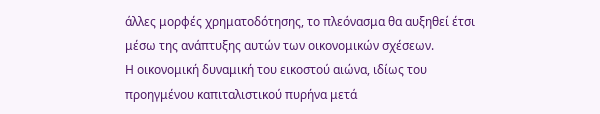άλλες μορφές χρηματοδότησης, το πλεόνασμα θα αυξηθεί έτσι μέσω της ανάπτυξης αυτών των οικονομικών σχέσεων.
Η οικονομική δυναμική του εικοστού αιώνα, ιδίως του προηγμένου καπιταλιστικού πυρήνα μετά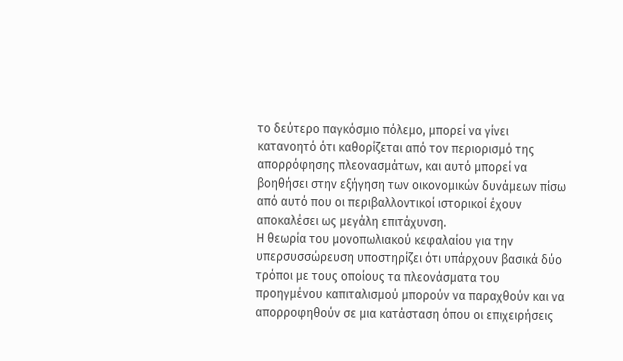το δεύτερο παγκόσμιο πόλεμο, μπορεί να γίνει κατανοητό ότι καθορίζεται από τον περιορισμό της απορρόφησης πλεονασμάτων, και αυτό μπορεί να βοηθήσει στην εξήγηση των οικονομικών δυνάμεων πίσω από αυτό που οι περιβαλλοντικοί ιστορικοί έχουν αποκαλέσει ως μεγάλη επιτάχυνση.
Η θεωρία του μονοπωλιακού κεφαλαίου για την υπερσυσσώρευση υποστηρίζει ότι υπάρχουν βασικά δύο τρόποι με τους οποίους τα πλεονάσματα του προηγμένου καπιταλισμού μπορούν να παραχθούν και να απορροφηθούν σε μια κατάσταση όπου οι επιχειρήσεις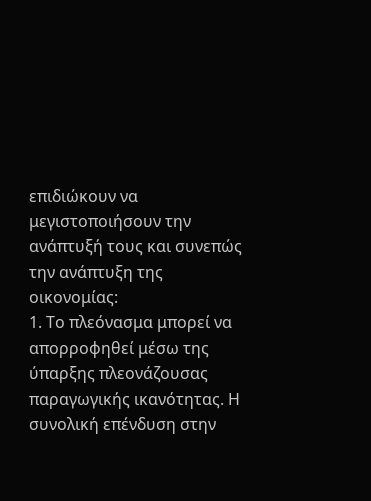επιδιώκουν να μεγιστοποιήσουν την ανάπτυξή τους και συνεπώς την ανάπτυξη της οικονομίας:
1. Το πλεόνασμα μπορεί να απορροφηθεί μέσω της ύπαρξης πλεονάζουσας παραγωγικής ικανότητας. Η συνολική επένδυση στην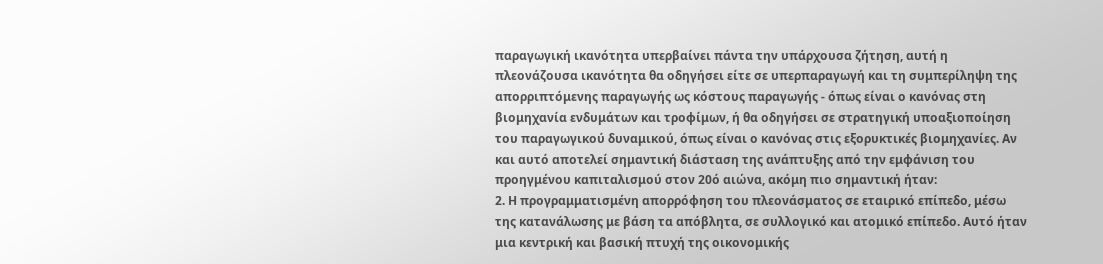παραγωγική ικανότητα υπερβαίνει πάντα την υπάρχουσα ζήτηση, αυτή η πλεονάζουσα ικανότητα θα οδηγήσει είτε σε υπερπαραγωγή και τη συμπερίληψη της απορριπτόμενης παραγωγής ως κόστους παραγωγής - όπως είναι ο κανόνας στη βιομηχανία ενδυμάτων και τροφίμων, ή θα οδηγήσει σε στρατηγική υποαξιοποίηση του παραγωγικού δυναμικού, όπως είναι ο κανόνας στις εξορυκτικές βιομηχανίες. Αν και αυτό αποτελεί σημαντική διάσταση της ανάπτυξης από την εμφάνιση του προηγμένου καπιταλισμού στον 20ό αιώνα, ακόμη πιο σημαντική ήταν:
2. Η προγραμματισμένη απορρόφηση του πλεονάσματος σε εταιρικό επίπεδο, μέσω της κατανάλωσης με βάση τα απόβλητα, σε συλλογικό και ατομικό επίπεδο. Αυτό ήταν μια κεντρική και βασική πτυχή της οικονομικής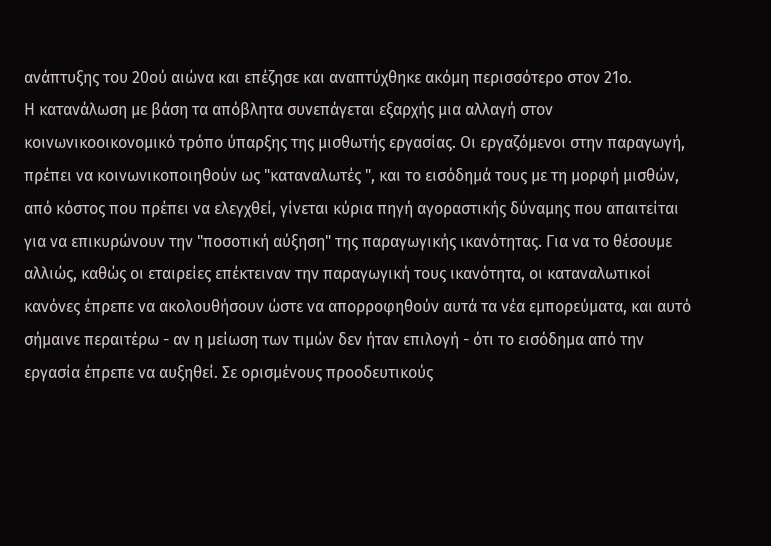ανάπτυξης του 20ού αιώνα και επέζησε και αναπτύχθηκε ακόμη περισσότερο στον 21ο.
Η κατανάλωση με βάση τα απόβλητα συνεπάγεται εξαρχής μια αλλαγή στον κοινωνικοοικονομικό τρόπο ύπαρξης της μισθωτής εργασίας. Οι εργαζόμενοι στην παραγωγή, πρέπει να κοινωνικοποιηθούν ως "καταναλωτές ", και το εισόδημά τους με τη μορφή μισθών, από κόστος που πρέπει να ελεγχθεί, γίνεται κύρια πηγή αγοραστικής δύναμης που απαιτείται για να επικυρώνουν την "ποσοτική αύξηση" της παραγωγικής ικανότητας. Για να το θέσουμε αλλιώς, καθώς οι εταιρείες επέκτειναν την παραγωγική τους ικανότητα, οι καταναλωτικοί κανόνες έπρεπε να ακολουθήσουν ώστε να απορροφηθούν αυτά τα νέα εμπορεύματα, και αυτό σήμαινε περαιτέρω - αν η μείωση των τιμών δεν ήταν επιλογή - ότι το εισόδημα από την εργασία έπρεπε να αυξηθεί. Σε ορισμένους προοδευτικούς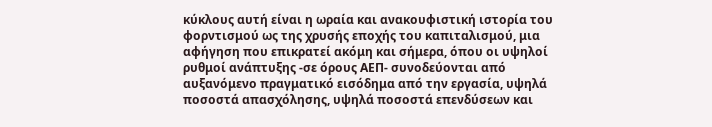κύκλους αυτή είναι η ωραία και ανακουφιστική ιστορία του φορντισμού ως της χρυσής εποχής του καπιταλισμού, μια αφήγηση που επικρατεί ακόμη και σήμερα, όπου οι υψηλοί ρυθμοί ανάπτυξης -σε όρους ΑΕΠ- συνοδεύονται από αυξανόμενο πραγματικό εισόδημα από την εργασία, υψηλά ποσοστά απασχόλησης, υψηλά ποσοστά επενδύσεων και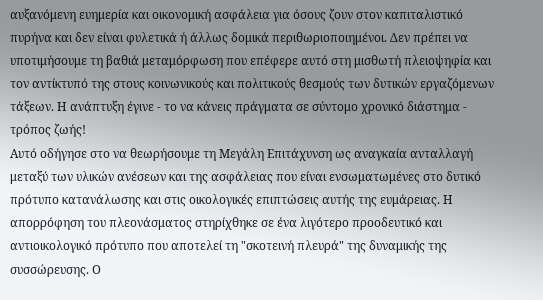αυξανόμενη ευημερία και οικονομική ασφάλεια για όσους ζουν στον καπιταλιστικό πυρήνα και δεν είναι φυλετικά ή άλλως δομικά περιθωριοποιημένοι. Δεν πρέπει να υποτιμήσουμε τη βαθιά μεταμόρφωση που επέφερε αυτό στη μισθωτή πλειοψηφία και τον αντίκτυπό της στους κοινωνικούς και πολιτικούς θεσμούς των δυτικών εργαζόμενων τάξεων. Η ανάπτυξη έγινε - το να κάνεις πράγματα σε σύντομο χρονικό διάστημα - τρόπος ζωής!
Αυτό οδήγησε στο να θεωρήσουμε τη Μεγάλη Επιτάχυνση ως αναγκαία ανταλλαγή μεταξύ των υλικών ανέσεων και της ασφάλειας που είναι ενσωματωμένες στο δυτικό πρότυπο κατανάλωσης και στις οικολογικές επιπτώσεις αυτής της ευμάρειας. Η απορρόφηση του πλεονάσματος στηρίχθηκε σε ένα λιγότερο προοδευτικό και αντιοικολογικό πρότυπο που αποτελεί τη "σκοτεινή πλευρά" της δυναμικής της συσσώρευσης. Ο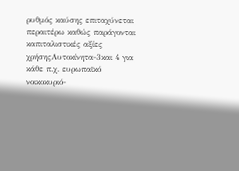ρυθμός καύσης επιταχύνεται περαιτέρω καθώς παράγονται καπιταλιστικές αξίες χρήσηςΑυτοκίνητα-3και 4 για κάθε π.χ. ευρωπαϊκό νοικοκυριό-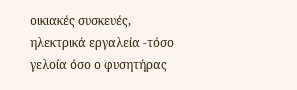οικιακές συσκευές, ηλεκτρικά εργαλεία -τόσο γελοία όσο ο φυσητήρας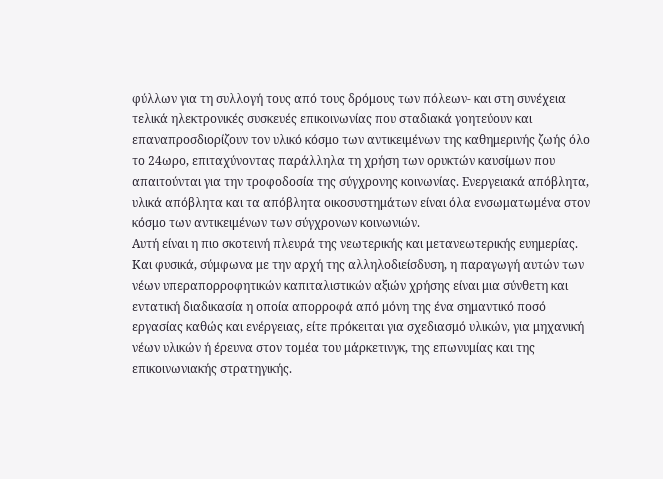φύλλων για τη συλλογή τους από τους δρόμους των πόλεων- και στη συνέχεια τελικά ηλεκτρονικές συσκευές επικοινωνίας που σταδιακά γοητεύουν και επαναπροσδιορίζουν τον υλικό κόσμο των αντικειμένων της καθημερινής ζωής όλο το 24ωρο, επιταχύνοντας παράλληλα τη χρήση των ορυκτών καυσίμων που απαιτούνται για την τροφοδοσία της σύγχρονης κοινωνίας. Ενεργειακά απόβλητα, υλικά απόβλητα και τα απόβλητα οικοσυστημάτων είναι όλα ενσωματωμένα στον κόσμο των αντικειμένων των σύγχρονων κοινωνιών.
Αυτή είναι η πιο σκοτεινή πλευρά της νεωτερικής και μετανεωτερικής ευημερίας. Και φυσικά, σύμφωνα με την αρχή της αλληλοδιείσδυση, η παραγωγή αυτών των νέων υπεραπορροφητικών καπιταλιστικών αξιών χρήσης είναι μια σύνθετη και εντατική διαδικασία η οποία απορροφά από μόνη της ένα σημαντικό ποσό εργασίας καθώς και ενέργειας, είτε πρόκειται για σχεδιασμό υλικών, για μηχανική νέων υλικών ή έρευνα στον τομέα του μάρκετινγκ, της επωνυμίας και της επικοινωνιακής στρατηγικής.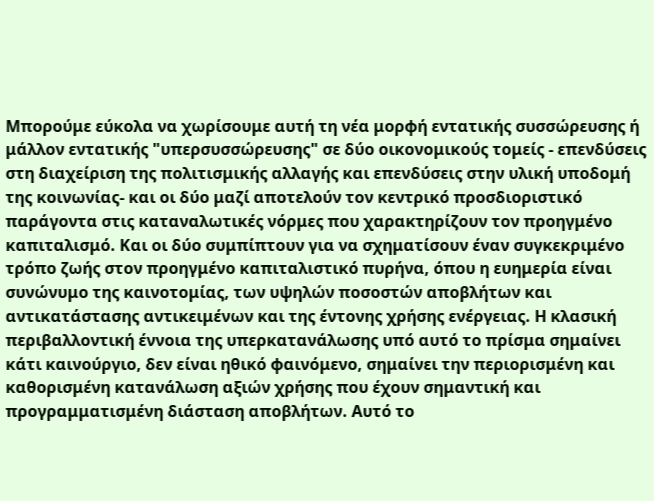Μπορούμε εύκολα να χωρίσουμε αυτή τη νέα μορφή εντατικής συσσώρευσης ή μάλλον εντατικής "υπερσυσσώρευσης" σε δύο οικονομικούς τομείς - επενδύσεις στη διαχείριση της πολιτισμικής αλλαγής και επενδύσεις στην υλική υποδομή της κοινωνίας- και οι δύο μαζί αποτελούν τον κεντρικό προσδιοριστικό παράγοντα στις καταναλωτικές νόρμες που χαρακτηρίζουν τον προηγμένο καπιταλισμό. Και οι δύο συμπίπτουν για να σχηματίσουν έναν συγκεκριμένο τρόπο ζωής στον προηγμένο καπιταλιστικό πυρήνα, όπου η ευημερία είναι συνώνυμο της καινοτομίας, των υψηλών ποσοστών αποβλήτων και αντικατάστασης αντικειμένων και της έντονης χρήσης ενέργειας. Η κλασική περιβαλλοντική έννοια της υπερκατανάλωσης υπό αυτό το πρίσμα σημαίνει κάτι καινούργιο, δεν είναι ηθικό φαινόμενο, σημαίνει την περιορισμένη και καθορισμένη κατανάλωση αξιών χρήσης που έχουν σημαντική και προγραμματισμένη διάσταση αποβλήτων. Αυτό το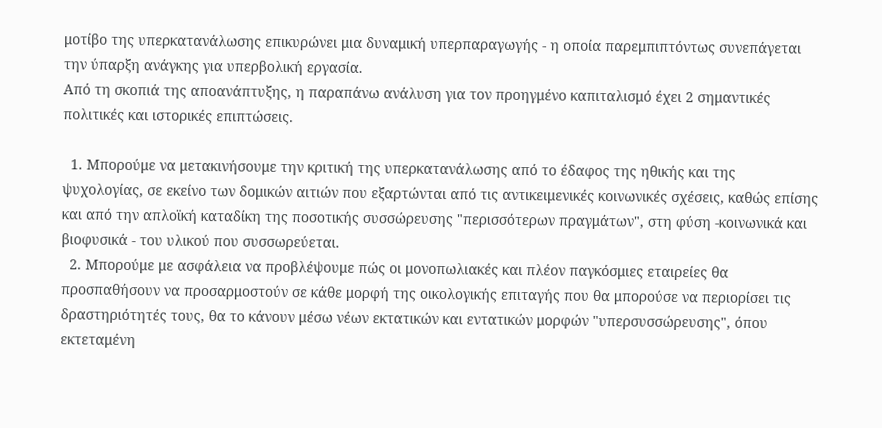μοτίβο της υπερκατανάλωσης επικυρώνει μια δυναμική υπερπαραγωγής - η οποία παρεμπιπτόντως συνεπάγεται την ύπαρξη ανάγκης για υπερβολική εργασία.
Από τη σκοπιά της αποανάπτυξης, η παραπάνω ανάλυση για τον προηγμένο καπιταλισμό έχει 2 σημαντικές πολιτικές και ιστορικές επιπτώσεις.

  1. Μπορούμε να μετακινήσουμε την κριτική της υπερκατανάλωσης από το έδαφος της ηθικής και της ψυχολογίας, σε εκείνο των δομικών αιτιών που εξαρτώνται από τις αντικειμενικές κοινωνικές σχέσεις, καθώς επίσης και από την απλοϊκή καταδίκη της ποσοτικής συσσώρευσης "περισσότερων πραγμάτων", στη φύση -κοινωνικά και βιοφυσικά - του υλικού που συσσωρεύεται.
  2. Μπορούμε με ασφάλεια να προβλέψουμε πώς οι μονοπωλιακές και πλέον παγκόσμιες εταιρείες θα προσπαθήσουν να προσαρμοστούν σε κάθε μορφή της οικολογικής επιταγής που θα μπορούσε να περιορίσει τις δραστηριότητές τους, θα το κάνουν μέσω νέων εκτατικών και εντατικών μορφών "υπερσυσσώρευσης", όπου εκτεταμένη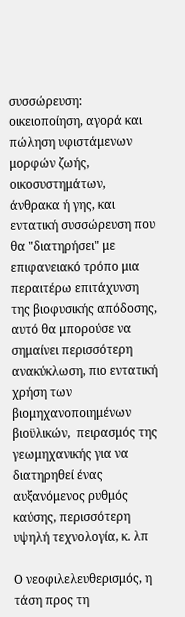συσσώρευση: οικειοποίηση, αγορά και πώληση υφιστάμενων μορφών ζωής, οικοσυστημάτων, άνθρακα ή γης, και εντατική συσσώρευση που θα "διατηρήσει" με επιφανειακό τρόπο μια περαιτέρω επιτάχυνση της βιοφυσικής απόδοσης, αυτό θα μπορούσε να σημαίνει περισσότερη ανακύκλωση, πιο εντατική χρήση των βιομηχανοποιημένων βιοϋλικών,  πειρασμός της γεωμηχανικής για να διατηρηθεί ένας αυξανόμενος ρυθμός καύσης, περισσότερη υψηλή τεχνολογία, κ. λπ

Ο νεοφιλελευθερισμός, η τάση προς τη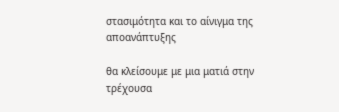στασιμότητα και το αίνιγμα της αποανάπτυξης

θα κλείσουμε με μια ματιά στην τρέχουσα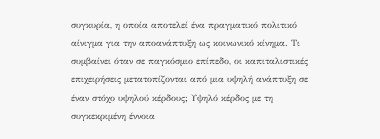συγκυρία, η οποία αποτελεί ένα πραγματικό πολιτικό αίνιγμα για την αποανάπτυξη ως κοινωνικό κίνημα. Τι συμβαίνει όταν σε παγκόσμιο επίπεδο, οι καπιταλιστικές επιχειρήσεις μετατοπίζονται από μια υψηλή ανάπτυξη σε έναν στόχο υψηλού κέρδους; Υψηλό κέρδος με τη συγκεκριμένη έννοια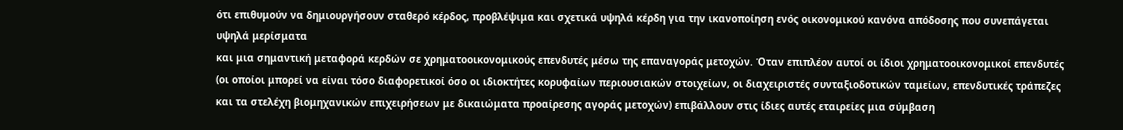ότι επιθυμούν να δημιουργήσουν σταθερό κέρδος, προβλέψιμα και σχετικά υψηλά κέρδη για την ικανοποίηση ενός οικονομικού κανόνα απόδοσης που συνεπάγεται υψηλά μερίσματα
και μια σημαντική μεταφορά κερδών σε χρηματοοικονομικούς επενδυτές μέσω της επαναγοράς μετοχών. Όταν επιπλέον αυτοί οι ίδιοι χρηματοοικονομικοί επενδυτές (οι οποίοι μπορεί να είναι τόσο διαφορετικοί όσο οι ιδιοκτήτες κορυφαίων περιουσιακών στοιχείων, οι διαχειριστές συνταξιοδοτικών ταμείων, επενδυτικές τράπεζες και τα στελέχη βιομηχανικών επιχειρήσεων με δικαιώματα προαίρεσης αγοράς μετοχών) επιβάλλουν στις ίδιες αυτές εταιρείες μια σύμβαση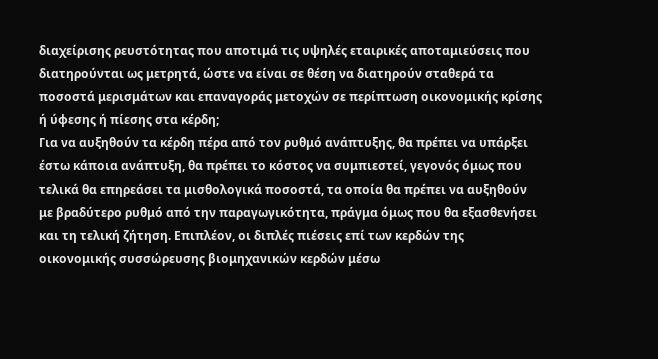διαχείρισης ρευστότητας που αποτιμά τις υψηλές εταιρικές αποταμιεύσεις που διατηρούνται ως μετρητά, ώστε να είναι σε θέση να διατηρούν σταθερά τα ποσοστά μερισμάτων και επαναγοράς μετοχών σε περίπτωση οικονομικής κρίσης ή ύφεσης ή πίεσης στα κέρδη;
Για να αυξηθούν τα κέρδη πέρα από τον ρυθμό ανάπτυξης, θα πρέπει να υπάρξει έστω κάποια ανάπτυξη, θα πρέπει το κόστος να συμπιεστεί, γεγονός όμως που τελικά θα επηρεάσει τα μισθολογικά ποσοστά, τα οποία θα πρέπει να αυξηθούν με βραδύτερο ρυθμό από την παραγωγικότητα, πράγμα όμως που θα εξασθενήσει και τη τελική ζήτηση. Επιπλέον, οι διπλές πιέσεις επί των κερδών της οικονομικής συσσώρευσης βιομηχανικών κερδών μέσω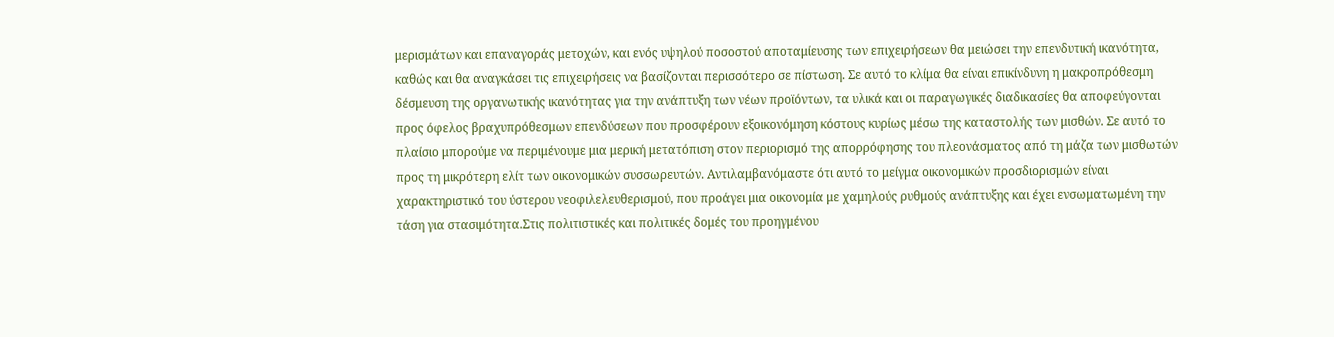μερισμάτων και επαναγοράς μετοχών, και ενός υψηλού ποσοστού αποταμίευσης των επιχειρήσεων θα μειώσει την επενδυτική ικανότητα, καθώς και θα αναγκάσει τις επιχειρήσεις να βασίζονται περισσότερο σε πίστωση. Σε αυτό το κλίμα θα είναι επικίνδυνη η μακροπρόθεσμη δέσμευση της οργανωτικής ικανότητας για την ανάπτυξη των νέων προϊόντων, τα υλικά και οι παραγωγικές διαδικασίες θα αποφεύγονται προς όφελος βραχυπρόθεσμων επενδύσεων που προσφέρουν εξοικονόμηση κόστους κυρίως μέσω της καταστολής των μισθών. Σε αυτό το πλαίσιο μπορούμε να περιμένουμε μια μερική μετατόπιση στον περιορισμό της απορρόφησης του πλεονάσματος από τη μάζα των μισθωτών προς τη μικρότερη ελίτ των οικονομικών συσσωρευτών. Αντιλαμβανόμαστε ότι αυτό το μείγμα οικονομικών προσδιορισμών είναι χαρακτηριστικό του ύστερου νεοφιλελευθερισμού, που προάγει μια οικονομία με χαμηλούς ρυθμούς ανάπτυξης και έχει ενσωματωμένη την τάση για στασιμότητα.Στις πολιτιστικές και πολιτικές δομές του προηγμένου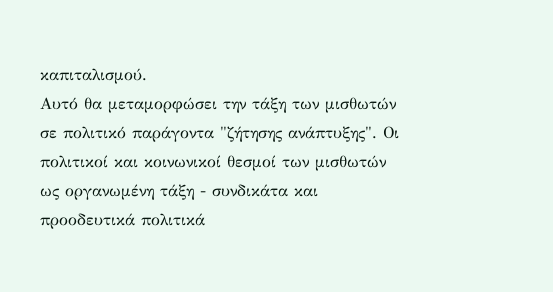καπιταλισμού.
Αυτό θα μεταμορφώσει την τάξη των μισθωτών σε πολιτικό παράγοντα "ζήτησης ανάπτυξης". Οι πολιτικοί και κοινωνικοί θεσμοί των μισθωτών ως οργανωμένη τάξη - συνδικάτα και προοδευτικά πολιτικά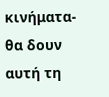κινήματα- θα δουν αυτή τη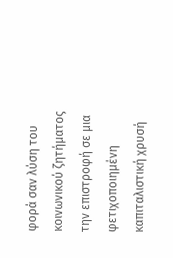φορά σαν λύση του κοινωνικού ζητήματος την επιστροφή σε μια φετιχοποιημένη καπιταλιστική χρυσή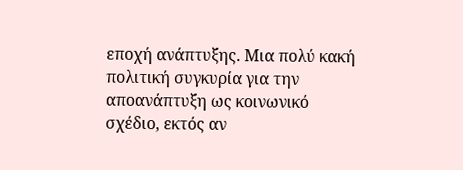εποχή ανάπτυξης. Μια πολύ κακή πολιτική συγκυρία για την αποανάπτυξη ως κοινωνικό σχέδιο, εκτός αν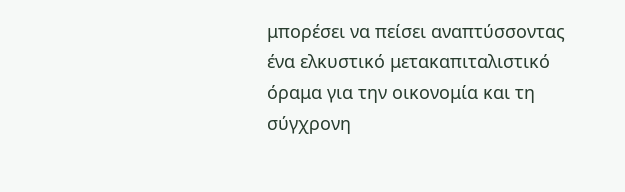μπορέσει να πείσει αναπτύσσοντας ένα ελκυστικό μετακαπιταλιστικό όραμα για την οικονομία και τη σύγχρονη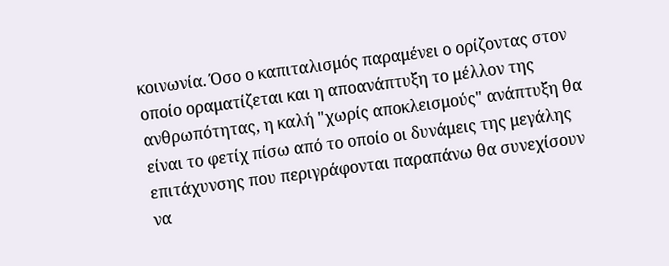κοινωνία. Όσο ο καπιταλισμός παραμένει ο ορίζοντας στον οποίο οραματίζεται και η αποανάπτυξη το μέλλον της ανθρωπότητας, η καλή "χωρίς αποκλεισμούς" ανάπτυξη θα είναι το φετίχ πίσω από το οποίο οι δυνάμεις της μεγάλης επιτάχυνσης που περιγράφονται παραπάνω θα συνεχίσουν να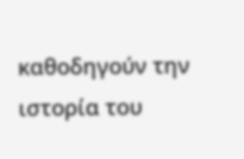καθοδηγούν την ιστορία του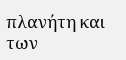πλανήτη και των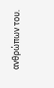ανθρώπων του.